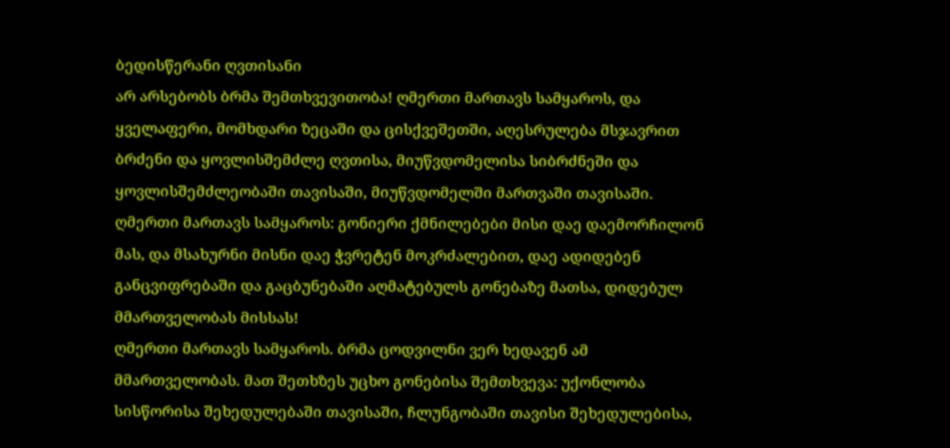ბედისწერანი ღვთისანი
არ არსებობს ბრმა შემთხვევითობა! ღმერთი მართავს სამყაროს, და ყველაფერი, მომხდარი ზეცაში და ცისქვეშეთში, აღესრულება მსჯავრით ბრძენი და ყოვლისშემძლე ღვთისა, მიუწვდომელისა სიბრძნეში და ყოვლისშემძლეობაში თავისაში, მიუწვდომელში მართვაში თავისაში.
ღმერთი მართავს სამყაროს: გონიერი ქმნილებები მისი დაე დაემორჩილონ მას, და მსახურნი მისნი დაე ჭვრეტენ მოკრძალებით, დაე ადიდებენ განცვიფრებაში და გაცბუნებაში აღმატებულს გონებაზე მათსა, დიდებულ მმართველობას მისსას!
ღმერთი მართავს სამყაროს. ბრმა ცოდვილნი ვერ ხედავენ ამ მმართველობას. მათ შეთხზეს უცხო გონებისა შემთხვევა: უქონლობა სისწორისა შეხედულებაში თავისაში, ჩლუნგობაში თავისი შეხედულებისა,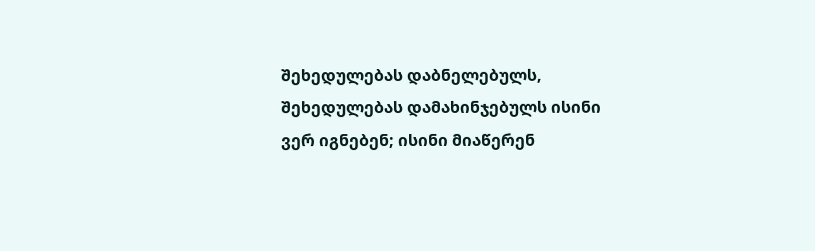შეხედულებას დაბნელებულს, შეხედულებას დამახინჯებულს ისინი ვერ იგნებენ; ისინი მიაწერენ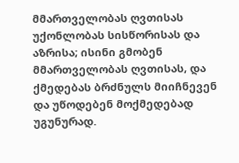მმართველობას ღვთისას უქონლობას სისწორისას და აზრისა; ისინი გმობენ მმართველობას ღვთისას, და ქმედებას ბრძნულს მიიჩნევენ და უწოდებენ მოქმედებად უგუნურად.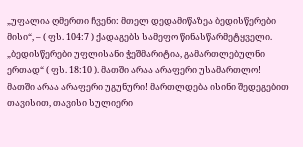„უფალია ღმერთი ჩვენი: მთელ დედამიწაზეა ბედისწერები მისი“, – ( ფს. 104:7 ) ქადაგებს სამეფო წინასწარმეტყველი. „ბედისწერები უფლისანი ჭეშმარიტია, გამართლებულნი ერთად“ ( ფს. 18:10 ). მათში არაა არაფერი უსამართლო! მათში არაა არაფერი უგუნური! მართლდება ისინი შედეგებით თავისით, თავისი სულიერი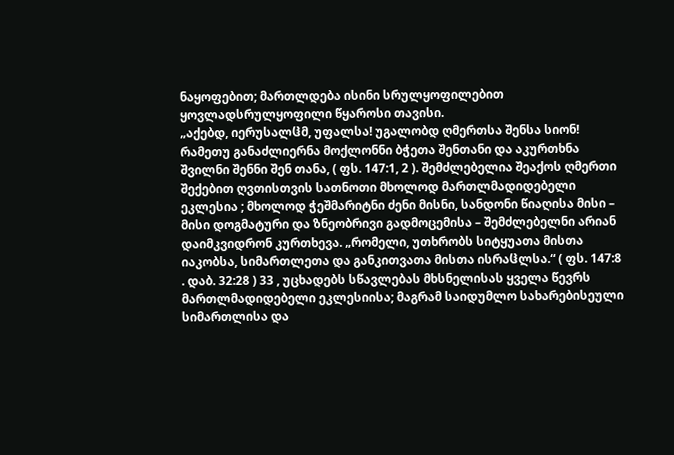ნაყოფებით; მართლდება ისინი სრულყოფილებით ყოვლადსრულყოფილი წყაროსი თავისი.
„აქებდ, იერუსალჱმ, უფალსა! უგალობდ ღმერთსა შენსა სიონ! რამეთუ განაძლიერნა მოქლონნი ბჭეთა შენთანი და აკურთხნა შვილნი შენნი შენ თანა, ( ფს. 147:1, 2 ). შემძლებელია შეაქოს ღმერთი შექებით ღვთისთვის სათნოთი მხოლოდ მართლმადიდებელი ეკლესია ; მხოლოდ ჭეშმარიტნი ძენი მისნი, სანდონი წიაღისა მისი – მისი დოგმატური და ზნეობრივი გადმოცემისა – შემძლებელნი არიან დაიმკვიდრონ კურთხევა. „რომელი, უთხრობს სიტყუათა მისთა იაკობსა, სიმართლეთა და განკითვათა მისთა ისრაჱლსა.“ ( ფს. 147:8 . დაბ. 32:28 ) 33 , უცხადებს სწავლებას მხსნელისას ყველა წევრს მართლმადიდებელი ეკლესიისა; მაგრამ საიდუმლო სახარებისეული სიმართლისა და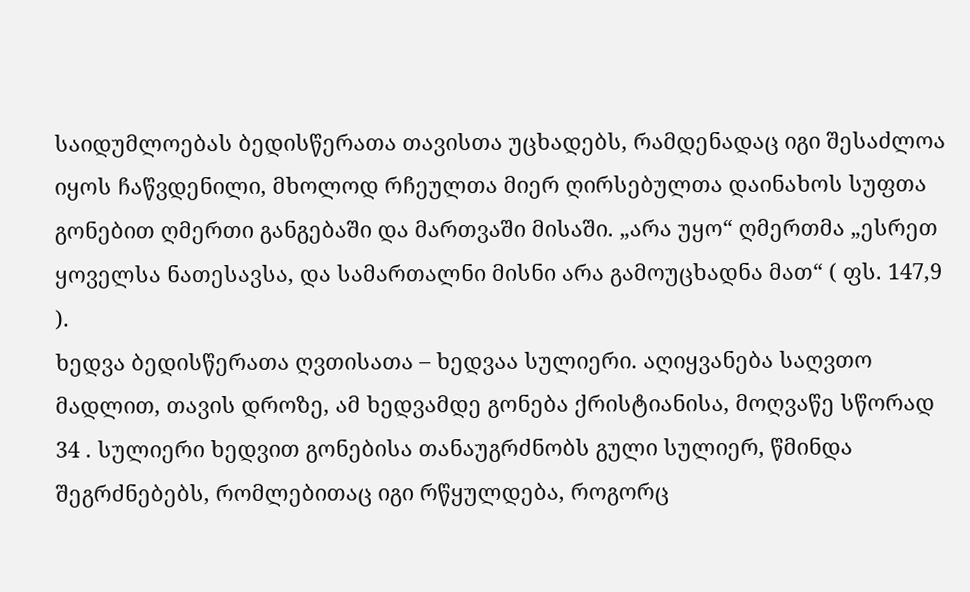საიდუმლოებას ბედისწერათა თავისთა უცხადებს, რამდენადაც იგი შესაძლოა იყოს ჩაწვდენილი, მხოლოდ რჩეულთა მიერ ღირსებულთა დაინახოს სუფთა გონებით ღმერთი განგებაში და მართვაში მისაში. „არა უყო“ ღმერთმა „ესრეთ ყოველსა ნათესავსა, და სამართალნი მისნი არა გამოუცხადნა მათ“ ( ფს. 147,9 ).
ხედვა ბედისწერათა ღვთისათა – ხედვაა სულიერი. აღიყვანება საღვთო მადლით, თავის დროზე, ამ ხედვამდე გონება ქრისტიანისა, მოღვაწე სწორად 34 . სულიერი ხედვით გონებისა თანაუგრძნობს გული სულიერ, წმინდა შეგრძნებებს, რომლებითაც იგი რწყულდება, როგორც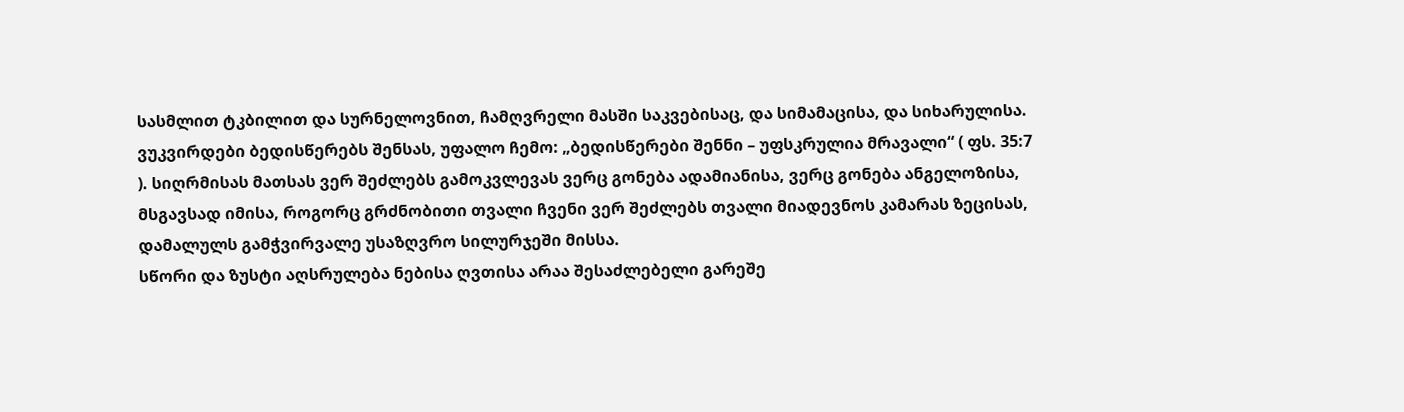სასმლით ტკბილით და სურნელოვნით, ჩამღვრელი მასში საკვებისაც, და სიმამაცისა, და სიხარულისა. ვუკვირდები ბედისწერებს შენსას, უფალო ჩემო: „ბედისწერები შენნი – უფსკრულია მრავალი“ ( ფს. 35:7 ). სიღრმისას მათსას ვერ შეძლებს გამოკვლევას ვერც გონება ადამიანისა, ვერც გონება ანგელოზისა, მსგავსად იმისა, როგორც გრძნობითი თვალი ჩვენი ვერ შეძლებს თვალი მიადევნოს კამარას ზეცისას, დამალულს გამჭვირვალე უსაზღვრო სილურჯეში მისსა.
სწორი და ზუსტი აღსრულება ნებისა ღვთისა არაა შესაძლებელი გარეშე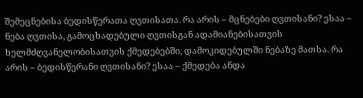შემეცნებისა ბედისწერათა ღვთისათა. რა არის – მცნებები ღვთისანი? ესაა – ნება ღვთისა, გამოცხადებული ღვთისგან ადამიანებისათვის ხელმძღვანელობისათვის ქმედებებში, დამოკიდებულში ნებაზე მათსა. რა არის – ბედისწერანი ღვთისანი? ესაა – ქმედება ანდა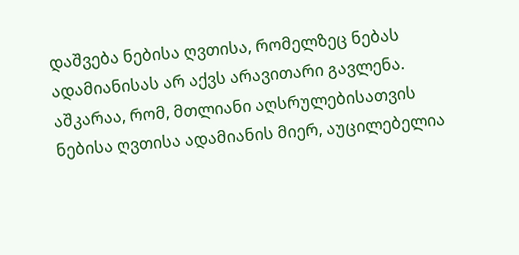დაშვება ნებისა ღვთისა, რომელზეც ნებას ადამიანისას არ აქვს არავითარი გავლენა. აშკარაა, რომ, მთლიანი აღსრულებისათვის ნებისა ღვთისა ადამიანის მიერ, აუცილებელია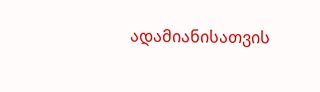ადამიანისათვის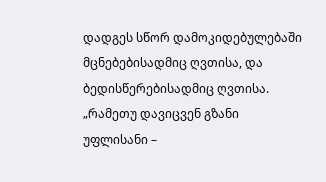დადგეს სწორ დამოკიდებულებაში მცნებებისადმიც ღვთისა, და ბედისწერებისადმიც ღვთისა. „რამეთუ დავიცვენ გზანი უფლისანი –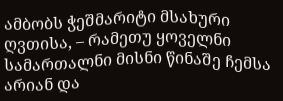ამბობს ჭეშმარიტი მსახური ღვთისა, – რამეთუ ყოველნი სამართალნი მისნი წინაშე ჩემსა არიან და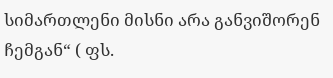სიმართლენი მისნი არა განვიშორენ ჩემგან“ ( ფს.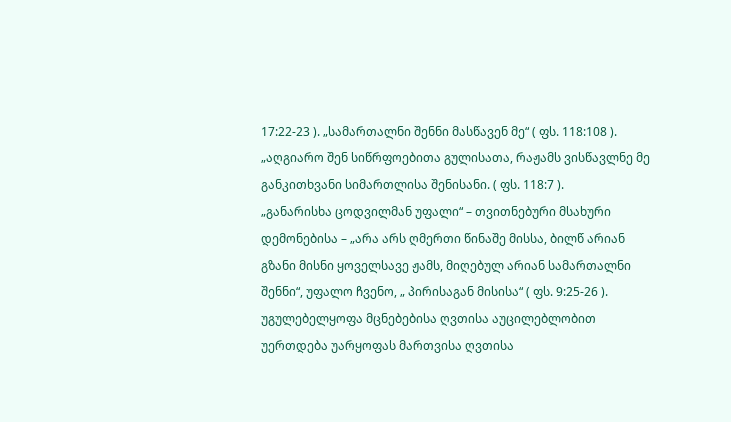17:22-23 ). „სამართალნი შენნი მასწავენ მე“ ( ფს. 118:108 ). „აღგიარო შენ სიწრფოებითა გულისათა, რაჟამს ვისწავლნე მე განკითხვანი სიმართლისა შენისანი. ( ფს. 118:7 ).
„განარისხა ცოდვილმან უფალი“ – თვითნებური მსახური დემონებისა – „არა არს ღმერთი წინაშე მისსა, ბილწ არიან გზანი მისნი ყოველსავე ჟამს, მიღებულ არიან სამართალნი შენნი“, უფალო ჩვენო, „ პირისაგან მისისა“ ( ფს. 9:25-26 ). უგულებელყოფა მცნებებისა ღვთისა აუცილებლობით უერთდება უარყოფას მართვისა ღვთისა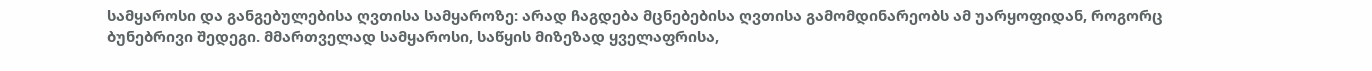სამყაროსი და განგებულებისა ღვთისა სამყაროზე: არად ჩაგდება მცნებებისა ღვთისა გამომდინარეობს ამ უარყოფიდან, როგორც ბუნებრივი შედეგი. მმართველად სამყაროსი, საწყის მიზეზად ყველაფრისა,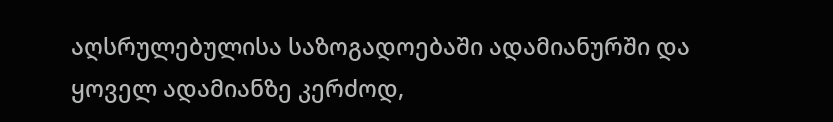აღსრულებულისა საზოგადოებაში ადამიანურში და ყოველ ადამიანზე კერძოდ,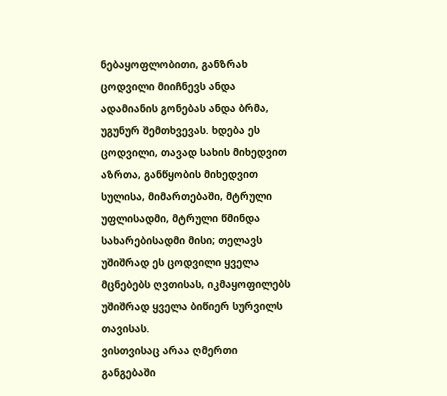ნებაყოფლობითი, განზრახ ცოდვილი მიიჩნევს ანდა ადამიანის გონებას ანდა ბრმა, უგუნურ შემთხვევას. ხდება ეს ცოდვილი, თავად სახის მიხედვით აზრთა, განწყობის მიხედვით სულისა, მიმართებაში, მტრული უფლისადმი, მტრული წმინდა სახარებისადმი მისი; თელავს უშიშრად ეს ცოდვილი ყველა მცნებებს ღვთისას, იკმაყოფილებს უშიშრად ყველა ბიწიერ სურვილს თავისას.
ვისთვისაც არაა ღმერთი განგებაში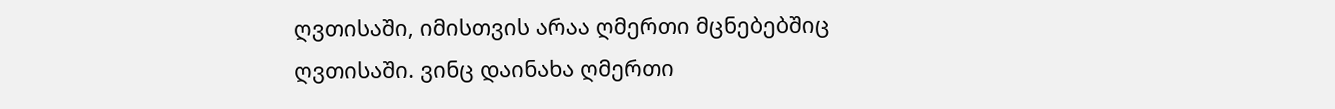ღვთისაში, იმისთვის არაა ღმერთი მცნებებშიც ღვთისაში. ვინც დაინახა ღმერთი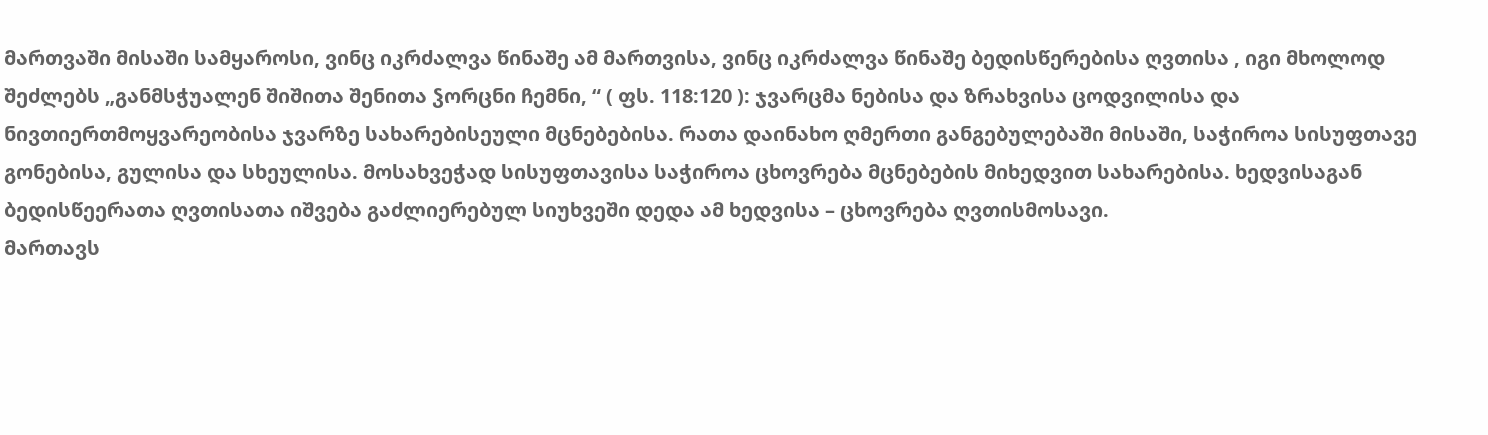მართვაში მისაში სამყაროსი, ვინც იკრძალვა წინაშე ამ მართვისა, ვინც იკრძალვა წინაშე ბედისწერებისა ღვთისა , იგი მხოლოდ შეძლებს „განმსჭუალენ შიშითა შენითა ჴორცნი ჩემნი, “ ( ფს. 118:120 ): ჯვარცმა ნებისა და ზრახვისა ცოდვილისა და ნივთიერთმოყვარეობისა ჯვარზე სახარებისეული მცნებებისა. რათა დაინახო ღმერთი განგებულებაში მისაში, საჭიროა სისუფთავე გონებისა, გულისა და სხეულისა. მოსახვეჭად სისუფთავისა საჭიროა ცხოვრება მცნებების მიხედვით სახარებისა. ხედვისაგან ბედისწეერათა ღვთისათა იშვება გაძლიერებულ სიუხვეში დედა ამ ხედვისა – ცხოვრება ღვთისმოსავი.
მართავს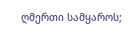ღმერთი სამყაროს;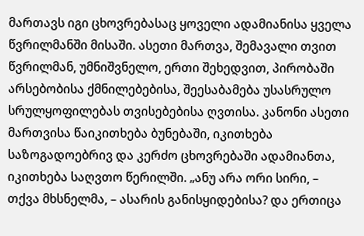მართავს იგი ცხოვრებასაც ყოველი ადამიანისა ყველა წვრილმანში მისაში. ასეთი მართვა, შემავალი თვით წვრილმან, უმნიშვნელო, ერთი შეხედვით, პირობაში არსებობისა ქმნილებებისა, შეესაბამება უსასრულო სრულყოფილებას თვისებებისა ღვთისა. კანონი ასეთი მართვისა წაიკითხება ბუნებაში, იკითხება საზოგადოებრივ და კერძო ცხოვრებაში ადამიანთა, იკითხება საღვთო წერილში. „ანუ არა ორი სირი, – თქვა მხსნელმა, – ასარის განისყიდებისა? და ერთიცა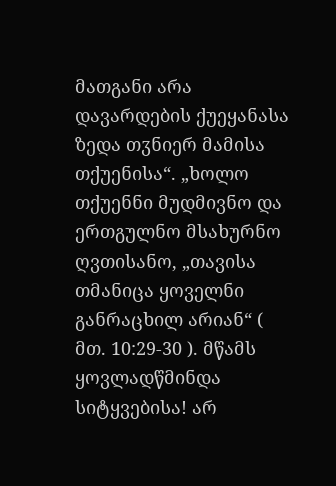მათგანი არა დავარდების ქუეყანასა ზედა თჳნიერ მამისა თქუენისა“. „ხოლო თქუენნი მუდმივნო და ერთგულნო მსახურნო ღვთისანო, „თავისა თმანიცა ყოველნი განრაცხილ არიან“ ( მთ. 10:29-30 ). მწამს ყოვლადწმინდა სიტყვებისა! არ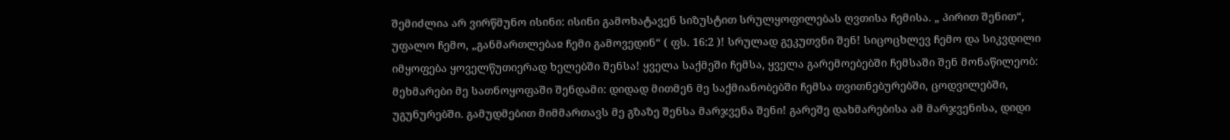შემიძლია არ ვირწმუნო ისინი: ისინი გამოხატავენ სიზუსტით სრულყოფილებას ღვთისა ჩემისა. „ პირით შენით“, უფალო ჩემო, „განმართლებაჲ ჩემი გამოვედინ“ ( ფს. 16:2 )! სრულად გეკუთვნი შენ! სიცოცხლევ ჩემო და სიკვდილი იმყოფება ყოველწუთიერად ხელებში შენსა! ყველა საქმეში ჩემსა, ყველა გარემოებებში ჩემსაში შენ მონაწილეობ: მეხმარები მე სათნოყოფაში შენდამი: დიდად მითმენ მე საქმიანობებში ჩემსა თვითნებურებში, ცოდვილებში, უგუნურებში. გამუდმებით მიმმართავს მე გზაზე შენსა მარჯვენა შენი! გარეშე დახმარებისა ამ მარჯვენისა, დიდი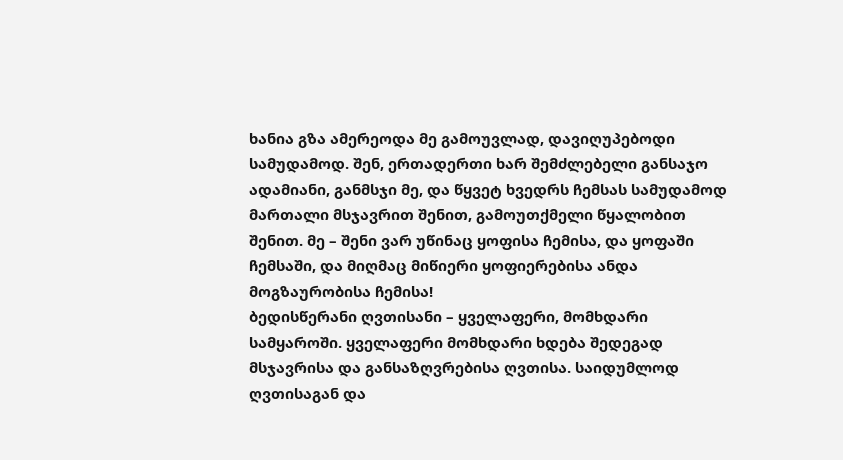ხანია გზა ამერეოდა მე გამოუვლად, დავიღუპებოდი სამუდამოდ. შენ, ერთადერთი ხარ შემძლებელი განსაჯო ადამიანი, განმსჯი მე, და წყვეტ ხვედრს ჩემსას სამუდამოდ მართალი მსჯავრით შენით, გამოუთქმელი წყალობით შენით. მე – შენი ვარ უწინაც ყოფისა ჩემისა, და ყოფაში ჩემსაში, და მიღმაც მიწიერი ყოფიერებისა ანდა მოგზაურობისა ჩემისა!
ბედისწერანი ღვთისანი – ყველაფერი, მომხდარი სამყაროში. ყველაფერი მომხდარი ხდება შედეგად მსჯავრისა და განსაზღვრებისა ღვთისა. საიდუმლოდ ღვთისაგან და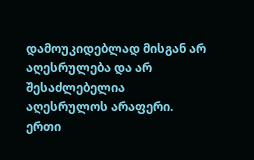დამოუკიდებლად მისგან არ აღესრულება და არ შესაძლებელია აღესრულოს არაფერი. ერთი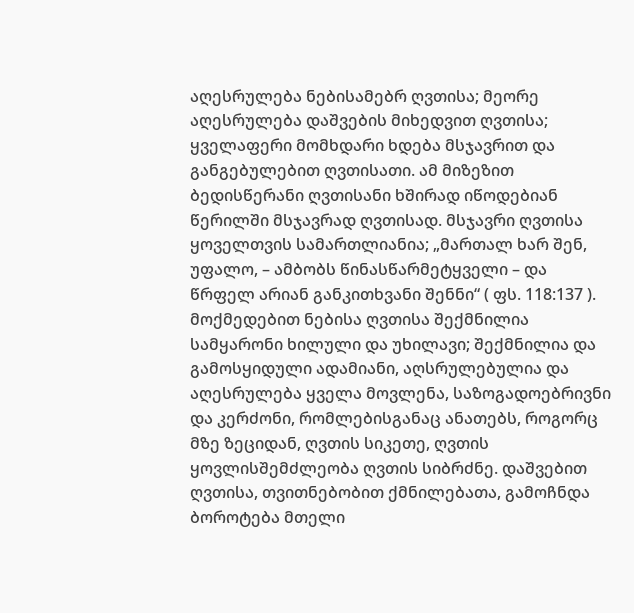აღესრულება ნებისამებრ ღვთისა; მეორე აღესრულება დაშვების მიხედვით ღვთისა; ყველაფერი მომხდარი ხდება მსჯავრით და განგებულებით ღვთისათი. ამ მიზეზით ბედისწერანი ღვთისანი ხშირად იწოდებიან წერილში მსჯავრად ღვთისად. მსჯავრი ღვთისა ყოველთვის სამართლიანია; „მართალ ხარ შენ, უფალო, – ამბობს წინასწარმეტყველი – და წრფელ არიან განკითხვანი შენნი“ ( ფს. 118:137 ).
მოქმედებით ნებისა ღვთისა შექმნილია სამყარონი ხილული და უხილავი; შექმნილია და გამოსყიდული ადამიანი, აღსრულებულია და აღესრულება ყველა მოვლენა, საზოგადოებრივნი და კერძონი, რომლებისგანაც ანათებს, როგორც მზე ზეციდან, ღვთის სიკეთე, ღვთის ყოვლისშემძლეობა ღვთის სიბრძნე. დაშვებით ღვთისა, თვითნებობით ქმნილებათა, გამოჩნდა ბოროტება მთელი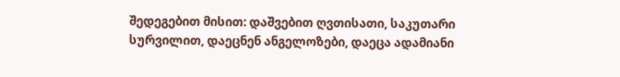შედეგებით მისით: დაშვებით ღვთისათი, საკუთარი სურვილით, დაეცნენ ანგელოზები, დაეცა ადამიანი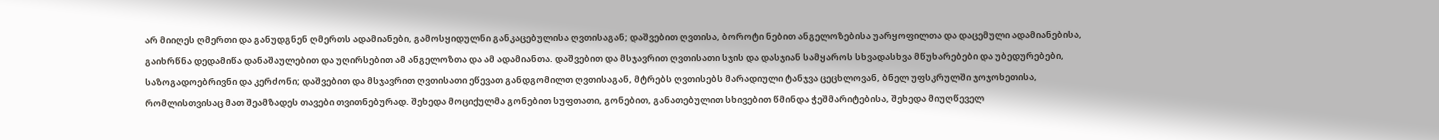არ მიიღეს ღმერთი და განუდგნენ ღმერთს ადამიანები, გამოსყიდულნი განკაცებულისა ღვთისაგან; დაშვებით ღვთისა, ბოროტი ნებით ანგელოზებისა უარყოფილთა და დაცემული ადამიანებისა, გაიხრწნა დედამიწა დანაშაულებით და უღირსებით ამ ანგელოზთა და ამ ადამიანთა. დაშვებით და მსჯავრით ღვთისათი სჯის და დასჯიან სამყაროს სხვადასხვა მწუხარებები და უბედურებები, საზოგადოებრივნი და კერძონი; დაშვებით და მსჯავრით ღვთისათი ეწევათ განდგომილთ ღვთისაგან, მტრებს ღვთისებს მარადიული ტანჯვა ცეცხლოვან, ბნელ უფსკრულში ჯოჯოხეთისა, რომლისთვისაც მათ შეამზადეს თავები თვითნებურად. შეხედა მოციქულმა გონებით სუფთათი, გონებით, განათებულით სხივებით წმინდა ჭეშმარიტებისა, შეხედა მიუღწეველ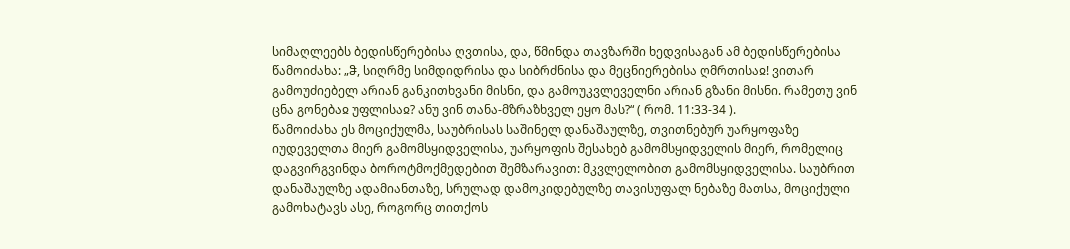სიმაღლეებს ბედისწერებისა ღვთისა, და, წმინდა თავზარში ხედვისაგან ამ ბედისწერებისა წამოიძახა: „ჵ, სიღრმე სიმდიდრისა და სიბრძნისა და მეცნიერებისა ღმრთისაჲ! ვითარ გამოუძიებელ არიან განკითხვანი მისნი, და გამოუკვლეველნი არიან გზანი მისნი. რამეთუ ვინ ცნა გონებაჲ უფლისაჲ? ანუ ვინ თანა-მზრაზხველ ეყო მას?“ ( რომ. 11:33-34 ).
წამოიძახა ეს მოციქულმა, საუბრისას საშინელ დანაშაულზე, თვითნებურ უარყოფაზე იუდეველთა მიერ გამომსყიდველისა, უარყოფის შესახებ გამომსყიდველის მიერ, რომელიც დაგვირგვინდა ბოროტმოქმედებით შემზარავით: მკვლელობით გამომსყიდველისა. საუბრით დანაშაულზე ადამიანთაზე, სრულად დამოკიდებულზე თავისუფალ ნებაზე მათსა, მოციქული გამოხატავს ასე, როგორც თითქოს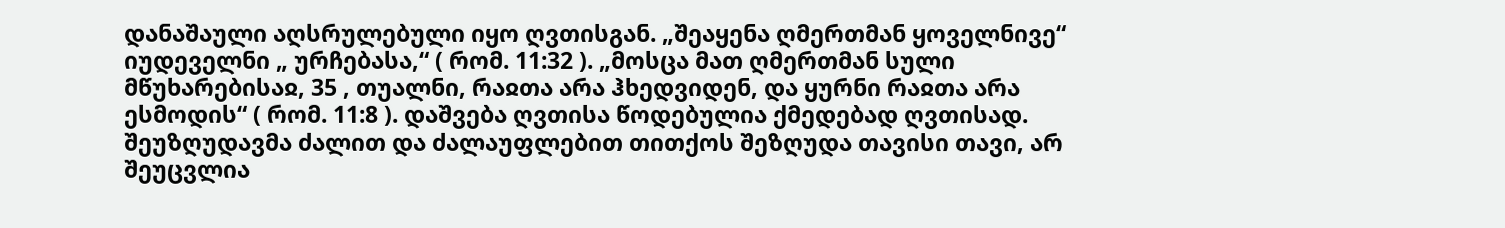დანაშაული აღსრულებული იყო ღვთისგან. „შეაყენა ღმერთმან ყოველნივე“ იუდეველნი „ ურჩებასა,“ ( რომ. 11:32 ). „მოსცა მათ ღმერთმან სული მწუხარებისაჲ, 35 , თუალნი, რაჲთა არა ჰხედვიდენ, და ყურნი რაჲთა არა ესმოდის“ ( რომ. 11:8 ). დაშვება ღვთისა წოდებულია ქმედებად ღვთისად. შეუზღუდავმა ძალით და ძალაუფლებით თითქოს შეზღუდა თავისი თავი, არ შეუცვლია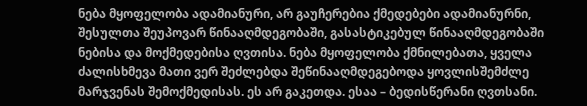ნება მყოფელობა ადამიანური, არ გაუჩერებია ქმედებები ადამიანურნი, შესულთა შეუპოვარ წინააღმდეგობაში, გასასტიკებულ წინააღმდეგობაში ნებისა და მოქმედებისა ღვთისა. ნება მყოფელობა ქმნილებათა, ყველა ძალისხმევა მათი ვერ შეძლებდა შეწინააღმდეგებოდა ყოვლისშემძლე მარჯვენას შემოქმედისას. ეს არ გაკეთდა. ესაა – ბედისწერანი ღვთსანი.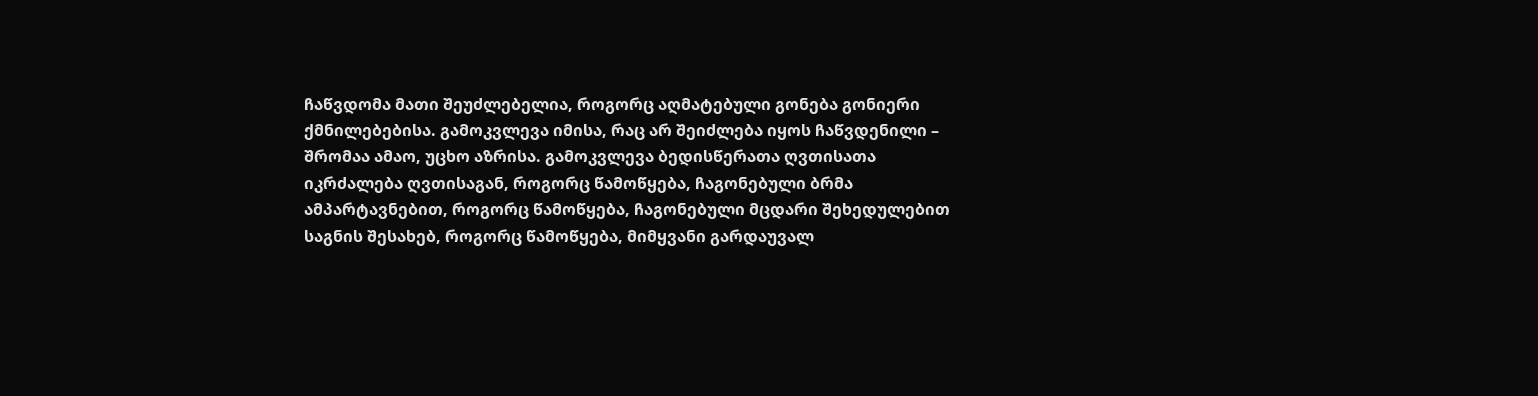ჩაწვდომა მათი შეუძლებელია, როგორც აღმატებული გონება გონიერი ქმნილებებისა. გამოკვლევა იმისა, რაც არ შეიძლება იყოს ჩაწვდენილი – შრომაა ამაო, უცხო აზრისა. გამოკვლევა ბედისწერათა ღვთისათა იკრძალება ღვთისაგან, როგორც წამოწყება, ჩაგონებული ბრმა ამპარტავნებით, როგორც წამოწყება, ჩაგონებული მცდარი შეხედულებით საგნის შესახებ, როგორც წამოწყება, მიმყვანი გარდაუვალ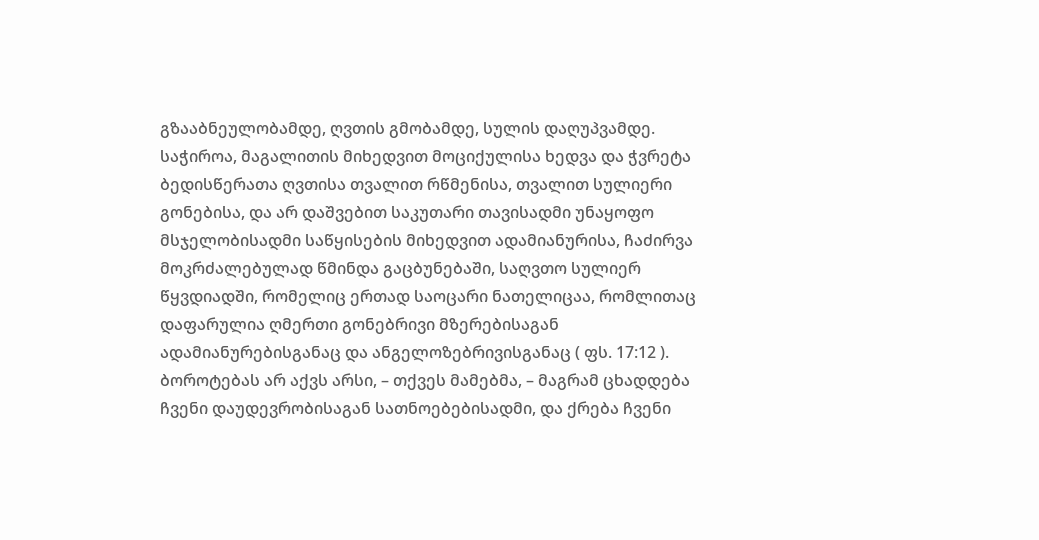გზააბნეულობამდე, ღვთის გმობამდე, სულის დაღუპვამდე. საჭიროა, მაგალითის მიხედვით მოციქულისა ხედვა და ჭვრეტა ბედისწერათა ღვთისა თვალით რწმენისა, თვალით სულიერი გონებისა, და არ დაშვებით საკუთარი თავისადმი უნაყოფო მსჯელობისადმი საწყისების მიხედვით ადამიანურისა, ჩაძირვა მოკრძალებულად წმინდა გაცბუნებაში, საღვთო სულიერ წყვდიადში, რომელიც ერთად საოცარი ნათელიცაა, რომლითაც დაფარულია ღმერთი გონებრივი მზერებისაგან ადამიანურებისგანაც და ანგელოზებრივისგანაც ( ფს. 17:12 ).
ბოროტებას არ აქვს არსი, – თქვეს მამებმა, – მაგრამ ცხადდება ჩვენი დაუდევრობისაგან სათნოებებისადმი, და ქრება ჩვენი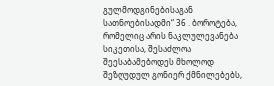გულმოდგინებისაგან სათნოებისადმი“ 36 . ბოროტება, რომელიც არის ნაკლულევანება სიკეთისა, შესაძლოა შეესაბამებოდეს მხოლოდ შეზღუდულ გონიერ ქმნილებებს,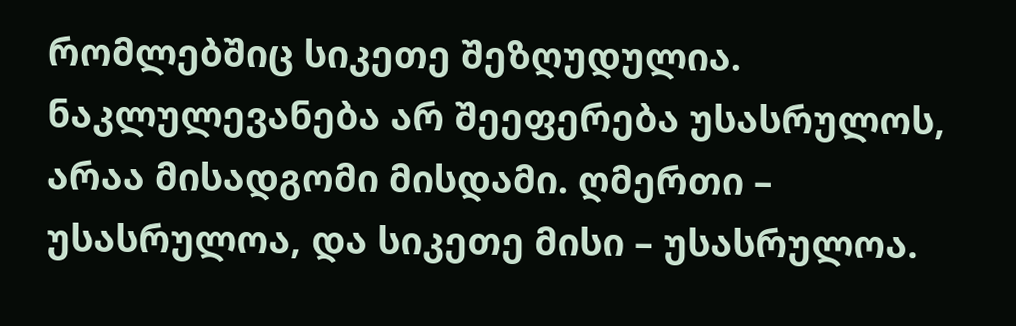რომლებშიც სიკეთე შეზღუდულია. ნაკლულევანება არ შეეფერება უსასრულოს, არაა მისადგომი მისდამი. ღმერთი – უსასრულოა, და სიკეთე მისი – უსასრულოა.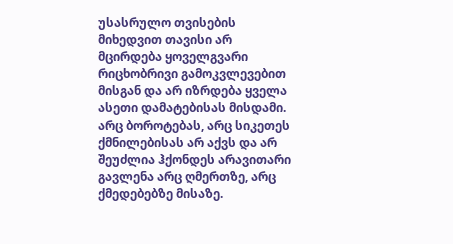უსასრულო თვისების მიხედვით თავისი არ მცირდება ყოველგვარი რიცხობრივი გამოკვლევებით მისგან და არ იზრდება ყველა ასეთი დამატებისას მისდამი. არც ბოროტებას, არც სიკეთეს ქმნილებისას არ აქვს და არ შეუძლია ჰქონდეს არავითარი გავლენა არც ღმერთზე, არც ქმედებებზე მისაზე.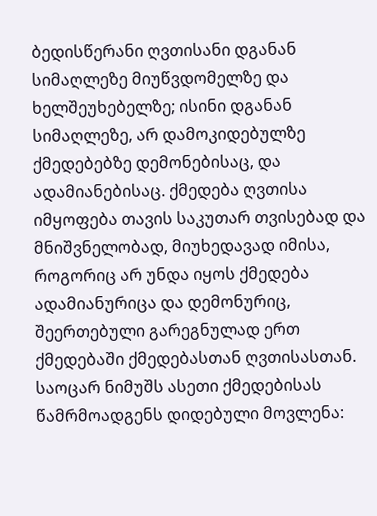ბედისწერანი ღვთისანი დგანან სიმაღლეზე მიუწვდომელზე და ხელშეუხებელზე; ისინი დგანან სიმაღლეზე, არ დამოკიდებულზე ქმედებებზე დემონებისაც, და ადამიანებისაც. ქმედება ღვთისა იმყოფება თავის საკუთარ თვისებად და მნიშვნელობად, მიუხედავად იმისა, როგორიც არ უნდა იყოს ქმედება ადამიანურიცა და დემონურიც, შეერთებული გარეგნულად ერთ ქმედებაში ქმედებასთან ღვთისასთან.
საოცარ ნიმუშს ასეთი ქმედებისას წამრმოადგენს დიდებული მოვლენა: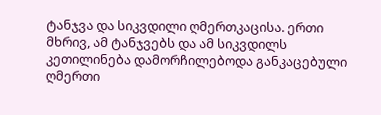ტანჯვა და სიკვდილი ღმერთკაცისა. ერთი მხრივ, ამ ტანჯვებს და ამ სიკვდილს კეთილინება დამორჩილებოდა განკაცებული ღმერთი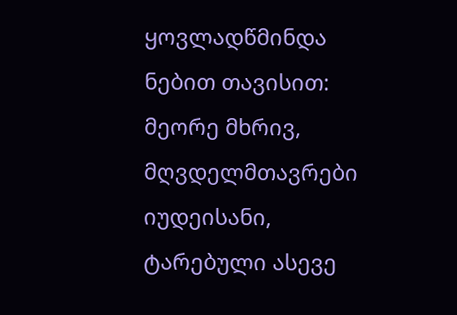ყოვლადწმინდა ნებით თავისით: მეორე მხრივ, მღვდელმთავრები იუდეისანი, ტარებული ასევე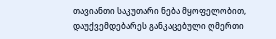თავიანთი საკუთარი ნება მყოფელობით, დაუქვემდებარეს განკაცებული ღმერთი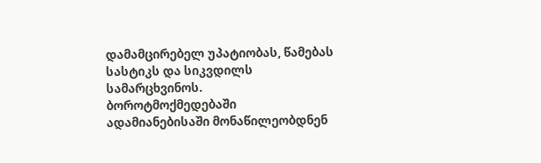დამამცირებელ უპატიობას, წამებას სასტიკს და სიკვდილს სამარცხვინოს. ბოროტმოქმედებაში ადამიანებისაში მონაწილეობდნენ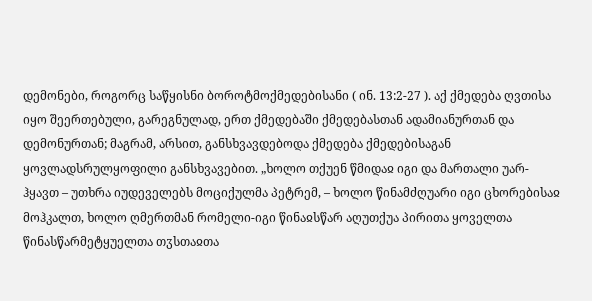დემონები, როგორც საწყისნი ბოროტმოქმედებისანი ( ინ. 13:2-27 ). აქ ქმედება ღვთისა იყო შეერთებული, გარეგნულად, ერთ ქმედებაში ქმედებასთან ადამიანურთან და დემონურთან; მაგრამ, არსით, განსხვავდებოდა ქმედება ქმედებისაგან ყოვლადსრულყოფილი განსხვავებით. „ხოლო თქუენ წმიდაჲ იგი და მართალი უარ-ჰყავთ – უთხრა იუდეველებს მოციქულმა პეტრემ, – ხოლო წინამძღუარი იგი ცხორებისაჲ მოჰკალთ, ხოლო ღმერთმან რომელი-იგი წინაჲსწარ აღუთქუა პირითა ყოველთა წინასწარმეტყუელთა თჳსთაჲთა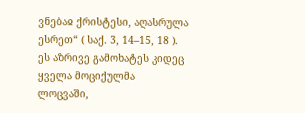ვნებაჲ ქრისტესი, აღასრულა ესრეთ“ ( საქ. 3, 14–15, 18 ). ეს აზრივე გამოხატეს კიდეც ყველა მოციქულმა ლოცვაში,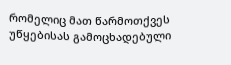რომელიც მათ წარმოთქვეს უწყებისას გამოცხადებული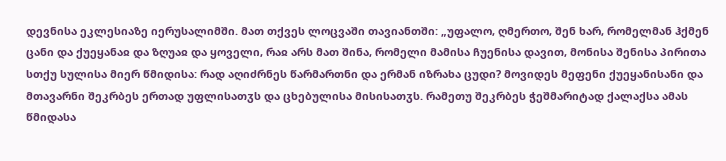დევნისა ეკლესიაზე იერუსალიმში. მათ თქვეს ლოცვაში თავიანთში: „უფალო, ღმერთო, შენ ხარ, რომელმან ჰქმენ ცანი და ქუეყანაჲ და ზღუაჲ და ყოველი, რაჲ არს მათ შინა, რომელი მამისა ჩუენისა დავით, მონისა შენისა პირითა სთქუ სულისა მიერ წმიდისა: რად აღიძრნეს წარმართნი და ერმან იზრახა ცუდი? მოვიდეს მეფენი ქუეყანისანი და მთავარნი შეკრბეს ერთად უფლისათჳს და ცხებულისა მისისათჳს. რამეთუ შეკრბეს ჭეშმარიტად ქალაქსა ამას წმიდასა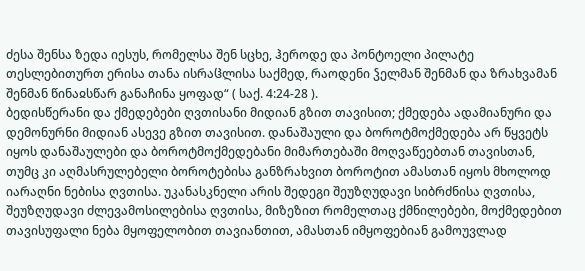ძესა შენსა ზედა იესუს, რომელსა შენ სცხე, ჰეროდე და პონტოელი პილატე თესლებითურთ ერისა თანა ისრაჱლისა საქმედ, რაოდენი ჴელმან შენმან და ზრახვამან შენმან წინაჲსწარ განაჩინა ყოფად“ ( საქ. 4:24-28 ).
ბედისწერანი და ქმედებები ღვთისანი მიდიან გზით თავისით; ქმედება ადამიანური და დემონურნი მიდიან ასევე გზით თავისით. დანაშაული და ბოროტმოქმედება არ წყვეტს იყოს დანაშაულები და ბოროტმოქმედებანი მიმართებაში მოღვაწეებთან თავისთან, თუმც კი აღმასრულებელი ბოროტებისა განზრახვით ბოროტით ამასთან იყოს მხოლოდ იარაღნი ნებისა ღვთისა. უკანასკნელი არის შედეგი შეუზღუდავი სიბრძნისა ღვთისა, შეუზღუდავი ძლევამოსილებისა ღვთისა, მიზეზით რომელთაც ქმნილებები, მოქმედებით თავისუფალი ნება მყოფელობით თავიანთით, ამასთან იმყოფებიან გამოუვლად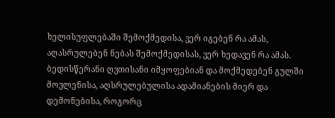ხელისუფლებაში შემოქმედისა, ვერ იგებენ რა ამას, აღასრულებენ ნებას შემოქმედისას, ვერ ხედავენ რა ამას.
ბედისწერანი ღვთისანი იმყოფებიან და მოქმედებენ გულში მოვლენისა, აღსრულებულისა ადამიანების მიერ და დემონებისა, როგორც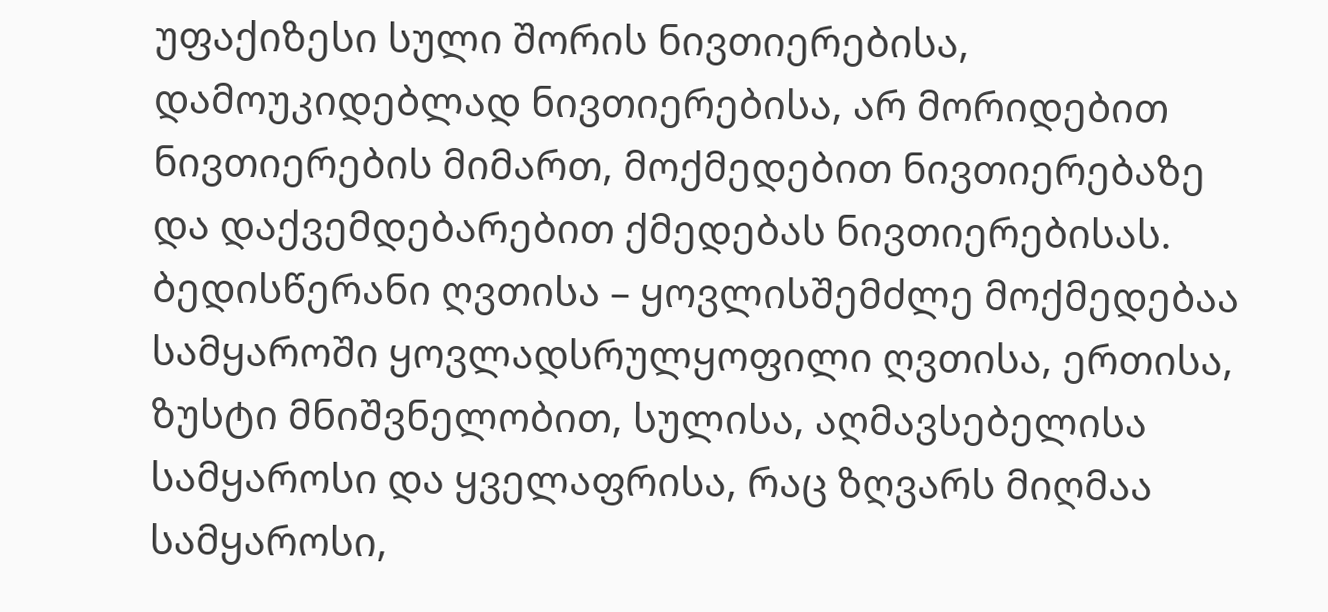უფაქიზესი სული შორის ნივთიერებისა, დამოუკიდებლად ნივთიერებისა, არ მორიდებით ნივთიერების მიმართ, მოქმედებით ნივთიერებაზე და დაქვემდებარებით ქმედებას ნივთიერებისას. ბედისწერანი ღვთისა – ყოვლისშემძლე მოქმედებაა სამყაროში ყოვლადსრულყოფილი ღვთისა, ერთისა, ზუსტი მნიშვნელობით, სულისა, აღმავსებელისა სამყაროსი და ყველაფრისა, რაც ზღვარს მიღმაა სამყაროსი,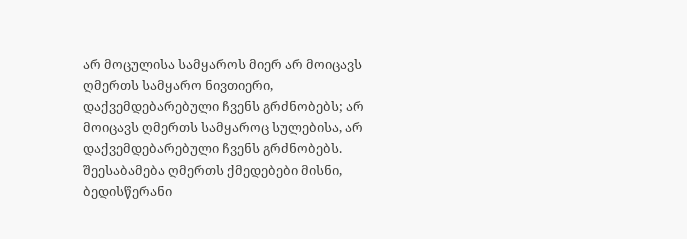არ მოცულისა სამყაროს მიერ არ მოიცავს ღმერთს სამყარო ნივთიერი, დაქვემდებარებული ჩვენს გრძნობებს; არ მოიცავს ღმერთს სამყაროც სულებისა, არ დაქვემდებარებული ჩვენს გრძნობებს. შეესაბამება ღმერთს ქმედებები მისნი, ბედისწერანი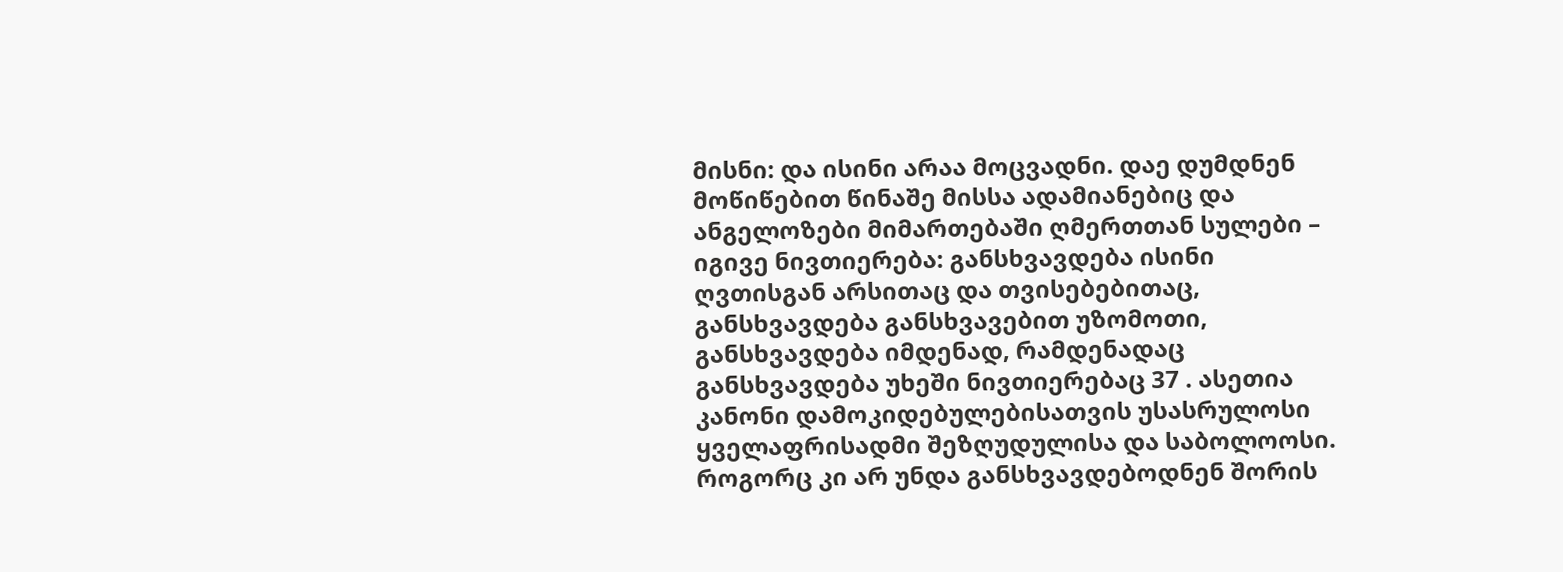მისნი: და ისინი არაა მოცვადნი. დაე დუმდნენ მოწიწებით წინაშე მისსა ადამიანებიც და ანგელოზები მიმართებაში ღმერთთან სულები – იგივე ნივთიერება: განსხვავდება ისინი ღვთისგან არსითაც და თვისებებითაც, განსხვავდება განსხვავებით უზომოთი, განსხვავდება იმდენად, რამდენადაც განსხვავდება უხეში ნივთიერებაც 37 . ასეთია კანონი დამოკიდებულებისათვის უსასრულოსი ყველაფრისადმი შეზღუდულისა და საბოლოოსი. როგორც კი არ უნდა განსხვავდებოდნენ შორის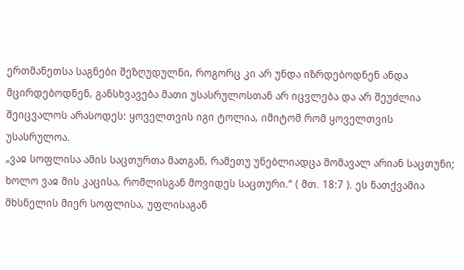ერთმანეთსა საგნები შეზღუდულნი, როგორც კი არ უნდა იზრდებოდნენ ანდა მცირდებოდნენ, განსხვავება მათი უსასრულოსთან არ იცვლება და არ შეუძლია შეიცვალოს არასოდეს: ყოველთვის იგი ტოლია, იმიტომ რომ ყოველთვის უსასრულოა.
„ვაჲ სოფლისა ამის საცთურთა მათგან, რამეთუ უნებლიადცა მომავალ არიან საცთუნი; ხოლო ვაჲ მის კაცისა, რომლისგან მოვიდეს საცთური.“ ( მთ. 18:7 ). ეს ნათქვამია მხსნელის მიერ სოფლისა, უფლისაგან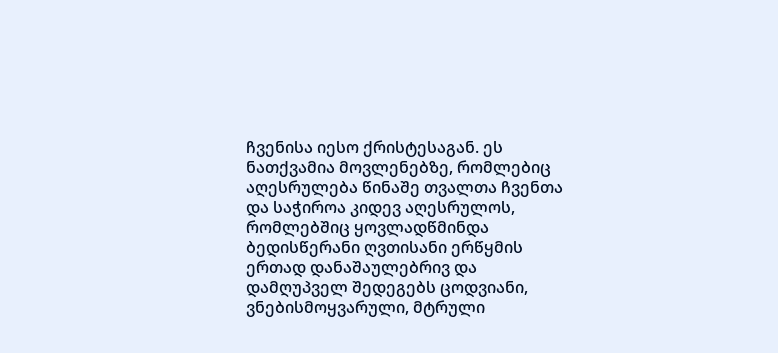ჩვენისა იესო ქრისტესაგან. ეს ნათქვამია მოვლენებზე, რომლებიც აღესრულება წინაშე თვალთა ჩვენთა და საჭიროა კიდევ აღესრულოს, რომლებშიც ყოვლადწმინდა ბედისწერანი ღვთისანი ერწყმის ერთად დანაშაულებრივ და დამღუპველ შედეგებს ცოდვიანი, ვნებისმოყვარული, მტრული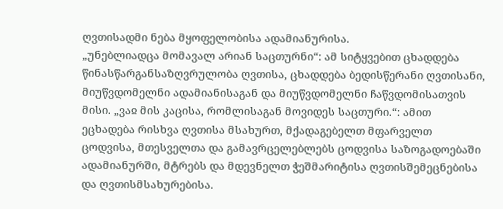ღვთისადმი ნება მყოფელობისა ადამიანურისა.
„უნებლიადცა მომავალ არიან საცთურნი“: ამ სიტყვებით ცხადდება წინასწარგანსაზღვრულობა ღვთისა, ცხადდება ბედისწერანი ღვთისანი, მიუწვდომელნი ადამიანისაგან და მიუწვდომელნი ჩაწვდომისათვის მისი. „ვაჲ მის კაცისა, რომლისაგან მოვიდეს საცთური.“: ამით ეცხადება რისხვა ღვთისა მსახურთ, მქადაგებელთ მფარველთ ცოდვისა, მთესველთა და გამავრცელებლებს ცოდვისა საზოგადოებაში ადამიანურში, მტრებს და მდევნელთ ჭეშმარიტისა ღვთისშემეცნებისა და ღვთისმსახურებისა.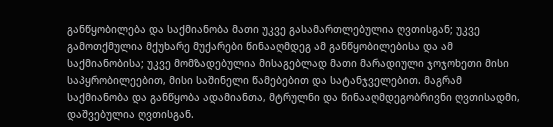განწყობილება და საქმიანობა მათი უკვე გასამართლებულია ღვთისგან; უკვე გამოთქმულია მქუხარე მუქარები წინააღმდეგ ამ განწყობილებისა და ამ საქმიანობისა; უკვე მომზადებულია მისაგებლად მათი მარადიული ჯოჯოხეთი მისი საპყრობილეებით, მისი საშინელი წამებებით და სატანჯველებით. მაგრამ საქმიანობა და განწყობა ადამიანთა, მტრულნი და წინააღმდეგობრივნი ღვთისადმი, დაშვებულია ღვთისგან.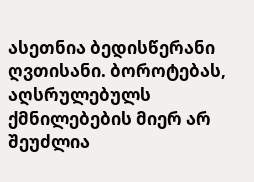ასეთნია ბედისწერანი ღვთისანი. ბოროტებას, აღსრულებულს ქმნილებების მიერ არ შეუძლია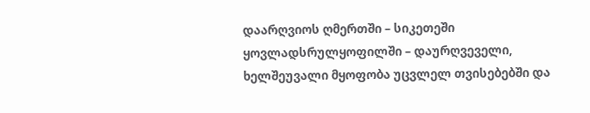დაარღვიოს ღმერთში – სიკეთეში ყოვლადსრულყოფილში – დაურღვეველი, ხელშეუვალი მყოფობა უცვლელ თვისებებში და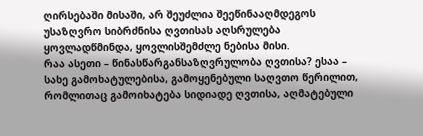ღირსებაში მისაში, არ შეუძლია შეეწინააღმდეგოს უსაზღვრო სიბრძნისა ღვთისას აღსრულება ყოვლადწმინდა, ყოვლისშემძლე ნებისა მისი.
რაა ასეთი – წინასწარგანსაზღვრულობა ღვთისა? ესაა – სახე გამოხატულებისა, გამოყენებული საღვთო წერილით, რომლითაც გამოიხატება სიდიადე ღვთისა, აღმატებული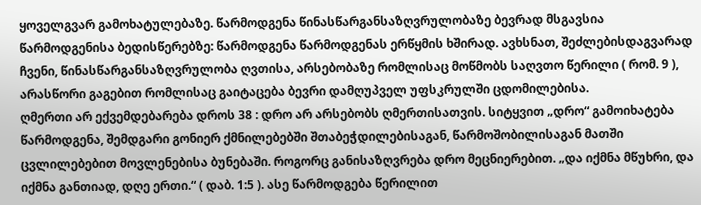ყოველგვარ გამოხატულებაზე. წარმოდგენა წინასწარგანსაზღვრულობაზე ბევრად მსგავსია წარმოდგენისა ბედისწერებზე: წარმოდგენა წარმოდგენას ერწყმის ხშირად. ავხსნათ, შეძლებისდაგვარად ჩვენი, წინასწარგანსაზღვრულობა ღვთისა, არსებობაზე რომლისაც მოწმობს საღვთო წერილი ( რომ. 9 ), არასწორი გაგებით რომლისაც გაიტაცება ბევრი დამღუპველ უფსკრულში ცდომილებისა.
ღმერთი არ ექვემდებარება დროს 38 : დრო არ არსებობს ღმერთისათვის. სიტყვით „დრო“ გამოიხატება წარმოდგენა, შემდგარი გონიერ ქმნილებებში შთაბეჭდილებისაგან, წარმოშობილისაგან მათში ცვლილებებით მოვლენებისა ბუნებაში. როგორც განისაზღვრება დრო მეცნიერებით. „და იქმნა მწუხრი, და იქმნა განთიად, დღე ერთი.“ ( დაბ. 1:5 ). ასე წარმოდგება წერილით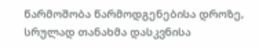წარმოშობა წარმოდგენებისა დროზე, სრულად თანახმა დასკვნისა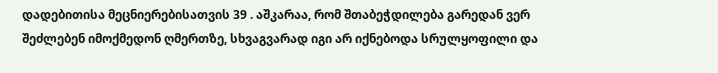დადებითისა მეცნიერებისათვის 39 . აშკარაა, რომ შთაბეჭდილება გარედან ვერ შეძლებენ იმოქმედონ ღმერთზე, სხვაგვარად იგი არ იქნებოდა სრულყოფილი და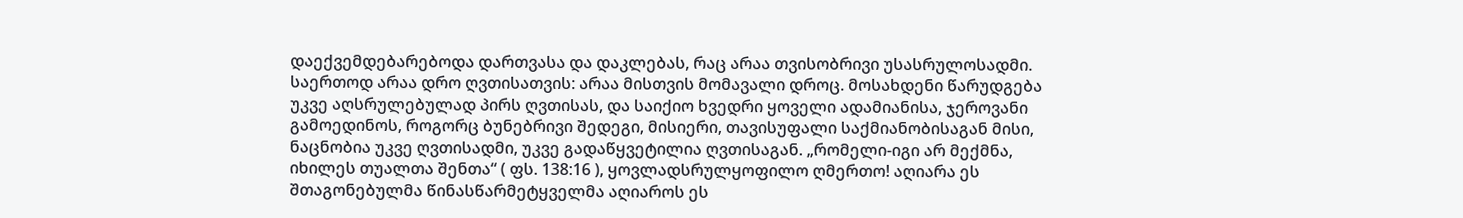დაექვემდებარებოდა დართვასა და დაკლებას, რაც არაა თვისობრივი უსასრულოსადმი. საერთოდ არაა დრო ღვთისათვის: არაა მისთვის მომავალი დროც. მოსახდენი წარუდგება უკვე აღსრულებულად პირს ღვთისას, და საიქიო ხვედრი ყოველი ადამიანისა, ჯეროვანი გამოედინოს, როგორც ბუნებრივი შედეგი, მისიერი, თავისუფალი საქმიანობისაგან მისი, ნაცნობია უკვე ღვთისადმი, უკვე გადაწყვეტილია ღვთისაგან. „რომელი-იგი არ მექმნა, იხილეს თუალთა შენთა“ ( ფს. 138:16 ), ყოვლადსრულყოფილო ღმერთო! აღიარა ეს შთაგონებულმა წინასწარმეტყველმა აღიაროს ეს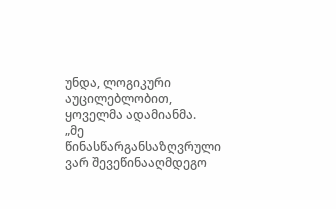უნდა, ლოგიკური აუცილებლობით, ყოველმა ადამიანმა.
„მე წინასწარგანსაზღვრული ვარ შევეწინააღმდეგო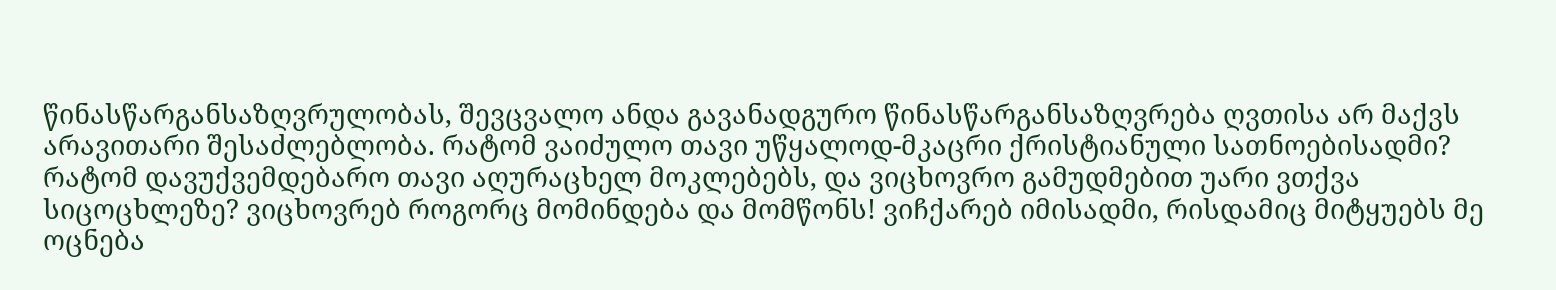წინასწარგანსაზღვრულობას, შევცვალო ანდა გავანადგურო წინასწარგანსაზღვრება ღვთისა არ მაქვს არავითარი შესაძლებლობა. რატომ ვაიძულო თავი უწყალოდ-მკაცრი ქრისტიანული სათნოებისადმი? რატომ დავუქვემდებარო თავი აღურაცხელ მოკლებებს, და ვიცხოვრო გამუდმებით უარი ვთქვა სიცოცხლეზე? ვიცხოვრებ როგორც მომინდება და მომწონს! ვიჩქარებ იმისადმი, რისდამიც მიტყუებს მე ოცნება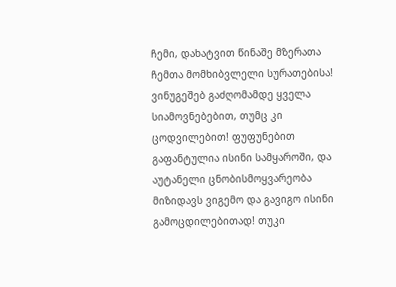ჩემი, დახატვით წინაშე მზერათა ჩემთა მომხიბვლელი სურათებისა! ვინუგეშებ გაძღომამდე ყველა სიამოვნებებით, თუმც კი ცოდვილებით! ფუფუნებით გაფანტულია ისინი სამყაროში, და აუტანელი ცნობისმოყვარეობა მიზიდავს ვიგემო და გავიგო ისინი გამოცდილებითად! თუკი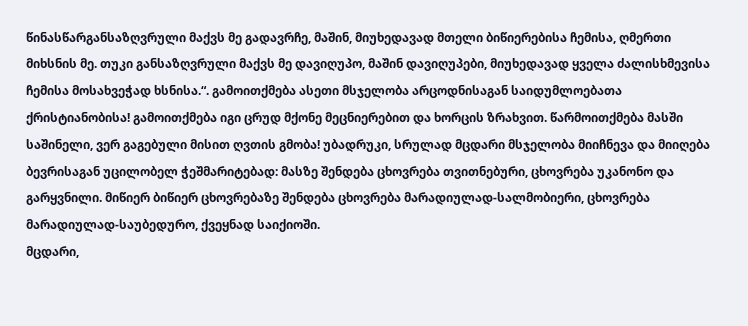წინასწარგანსაზღვრული მაქვს მე გადავრჩე, მაშინ, მიუხედავად მთელი ბიწიერებისა ჩემისა, ღმერთი მიხსნის მე. თუკი განსაზღვრული მაქვს მე დავიღუპო, მაშინ დავიღუპები, მიუხედავად ყველა ძალისხმევისა ჩემისა მოსახვეჭად ხსნისა.“. გამოითქმება ასეთი მსჯელობა არცოდნისაგან საიდუმლოებათა ქრისტიანობისა! გამოითქმება იგი ცრუდ მქონე მეცნიერებით და ხორცის ზრახვით. წარმოითქმება მასში საშინელი, ვერ გაგებული მისით ღვთის გმობა! უბადრუკი, სრულად მცდარი მსჯელობა მიიჩნევა და მიიღება ბევრისაგან უცილობელ ჭეშმარიტებად: მასზე შენდება ცხოვრება თვითნებური, ცხოვრება უკანონო და გარყვნილი. მიწიერ ბიწიერ ცხოვრებაზე შენდება ცხოვრება მარადიულად-სალმობიერი, ცხოვრება მარადიულად-საუბედურო, ქვეყნად საიქიოში.
მცდარი,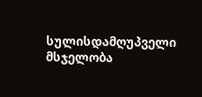სულისდამღუპველი მსჯელობა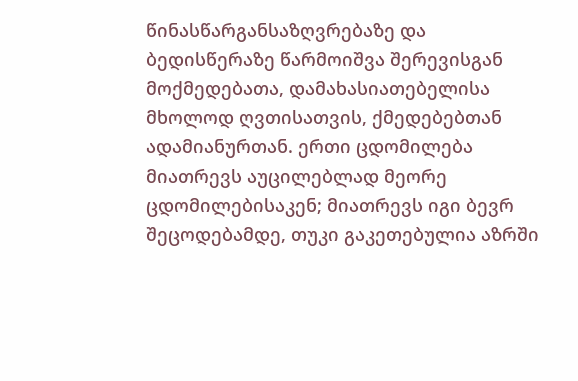წინასწარგანსაზღვრებაზე და ბედისწერაზე წარმოიშვა შერევისგან მოქმედებათა, დამახასიათებელისა მხოლოდ ღვთისათვის, ქმედებებთან ადამიანურთან. ერთი ცდომილება მიათრევს აუცილებლად მეორე ცდომილებისაკენ; მიათრევს იგი ბევრ შეცოდებამდე, თუკი გაკეთებულია აზრში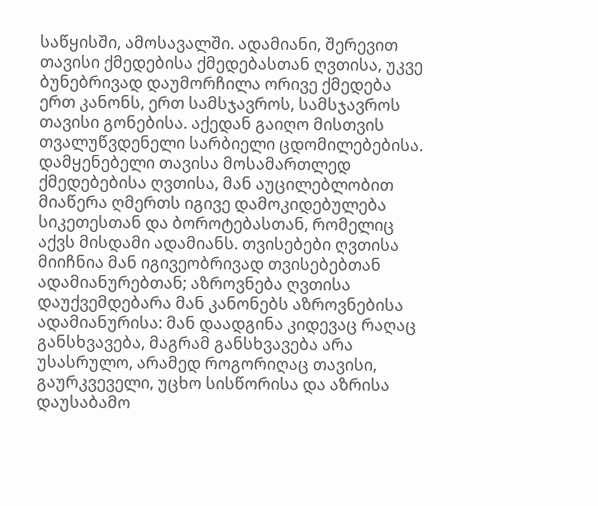საწყისში, ამოსავალში. ადამიანი, შერევით თავისი ქმედებისა ქმედებასთან ღვთისა, უკვე ბუნებრივად დაუმორჩილა ორივე ქმედება ერთ კანონს, ერთ სამსჯავროს, სამსჯავროს თავისი გონებისა. აქედან გაიღო მისთვის თვალუწვდენელი სარბიელი ცდომილებებისა. დამყენებელი თავისა მოსამართლედ ქმედებებისა ღვთისა, მან აუცილებლობით მიაწერა ღმერთს იგივე დამოკიდებულება სიკეთესთან და ბოროტებასთან, რომელიც აქვს მისდამი ადამიანს. თვისებები ღვთისა მიიჩნია მან იგივეობრივად თვისებებთან ადამიანურებთან; აზროვნება ღვთისა დაუქვემდებარა მან კანონებს აზროვნებისა ადამიანურისა: მან დაადგინა კიდევაც რაღაც განსხვავება, მაგრამ განსხვავება არა უსასრულო, არამედ როგორიღაც თავისი, გაურკვეველი, უცხო სისწორისა და აზრისა
დაუსაბამო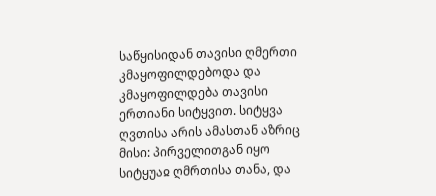საწყისიდან თავისი ღმერთი კმაყოფილდებოდა და კმაყოფილდება თავისი ერთიანი სიტყვით. სიტყვა ღვთისა არის ამასთან აზრიც მისი: პირველითგან იყო სიტყუაჲ ღმრთისა თანა, და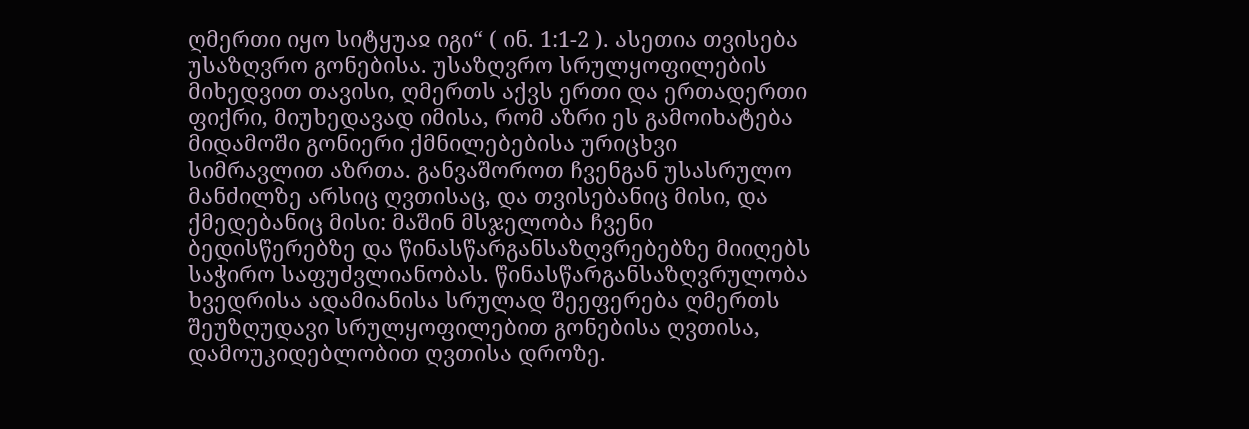ღმერთი იყო სიტყუაჲ იგი“ ( ინ. 1:1-2 ). ასეთია თვისება უსაზღვრო გონებისა. უსაზღვრო სრულყოფილების მიხედვით თავისი, ღმერთს აქვს ერთი და ერთადერთი ფიქრი, მიუხედავად იმისა, რომ აზრი ეს გამოიხატება მიდამოში გონიერი ქმნილებებისა ურიცხვი სიმრავლით აზრთა. განვაშოროთ ჩვენგან უსასრულო მანძილზე არსიც ღვთისაც, და თვისებანიც მისი, და ქმედებანიც მისი: მაშინ მსჯელობა ჩვენი ბედისწერებზე და წინასწარგანსაზღვრებებზე მიიღებს საჭირო საფუძვლიანობას. წინასწარგანსაზღვრულობა ხვედრისა ადამიანისა სრულად შეეფერება ღმერთს შეუზღუდავი სრულყოფილებით გონებისა ღვთისა, დამოუკიდებლობით ღვთისა დროზე.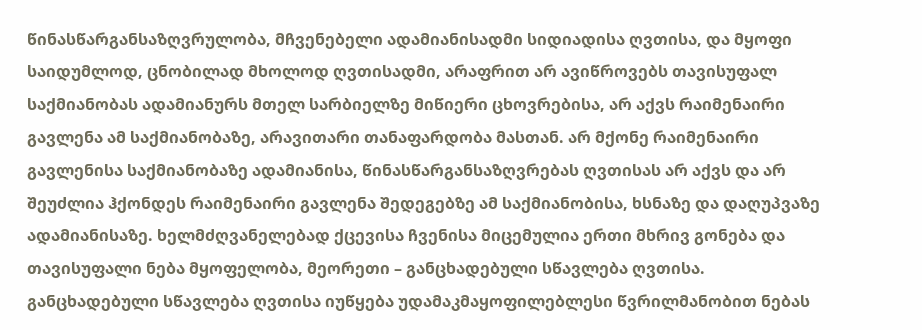წინასწარგანსაზღვრულობა, მჩვენებელი ადამიანისადმი სიდიადისა ღვთისა, და მყოფი საიდუმლოდ, ცნობილად მხოლოდ ღვთისადმი, არაფრით არ ავიწროვებს თავისუფალ საქმიანობას ადამიანურს მთელ სარბიელზე მიწიერი ცხოვრებისა, არ აქვს რაიმენაირი გავლენა ამ საქმიანობაზე, არავითარი თანაფარდობა მასთან. არ მქონე რაიმენაირი გავლენისა საქმიანობაზე ადამიანისა, წინასწარგანსაზღვრებას ღვთისას არ აქვს და არ შეუძლია ჰქონდეს რაიმენაირი გავლენა შედეგებზე ამ საქმიანობისა, ხსნაზე და დაღუპვაზე ადამიანისაზე. ხელმძღვანელებად ქცევისა ჩვენისა მიცემულია ერთი მხრივ გონება და თავისუფალი ნება მყოფელობა, მეორეთი – განცხადებული სწავლება ღვთისა. განცხადებული სწავლება ღვთისა იუწყება უდამაკმაყოფილებლესი წვრილმანობით ნებას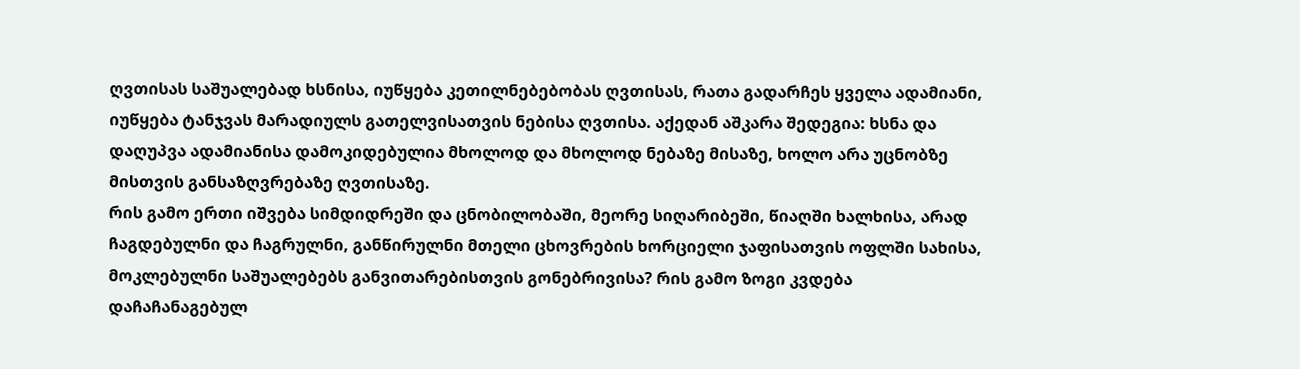ღვთისას საშუალებად ხსნისა, იუწყება კეთილნებებობას ღვთისას, რათა გადარჩეს ყველა ადამიანი, იუწყება ტანჯვას მარადიულს გათელვისათვის ნებისა ღვთისა. აქედან აშკარა შედეგია: ხსნა და დაღუპვა ადამიანისა დამოკიდებულია მხოლოდ და მხოლოდ ნებაზე მისაზე, ხოლო არა უცნობზე მისთვის განსაზღვრებაზე ღვთისაზე.
რის გამო ერთი იშვება სიმდიდრეში და ცნობილობაში, მეორე სიღარიბეში, წიაღში ხალხისა, არად ჩაგდებულნი და ჩაგრულნი, განწირულნი მთელი ცხოვრების ხორციელი ჯაფისათვის ოფლში სახისა, მოკლებულნი საშუალებებს განვითარებისთვის გონებრივისა? რის გამო ზოგი კვდება დაჩაჩანაგებულ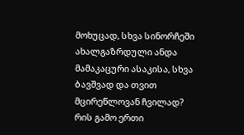მოხუცად, სხვა სინორჩეში ახალგაზრდული ანდა მამაკაცური ასაკისა, სხვა ბავშვად და თვით მცირეწლოვან ჩვილად? რის გამო ერთი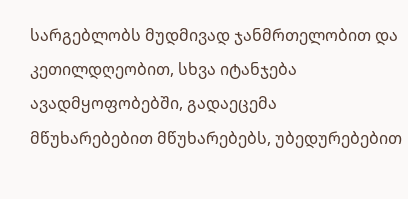სარგებლობს მუდმივად ჯანმრთელობით და კეთილდღეობით, სხვა იტანჯება ავადმყოფობებში, გადაეცემა მწუხარებებით მწუხარებებს, უბედურებებით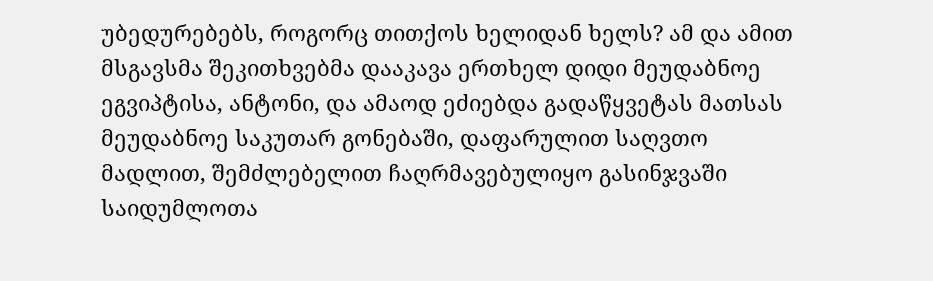უბედურებებს, როგორც თითქოს ხელიდან ხელს? ამ და ამით მსგავსმა შეკითხვებმა დააკავა ერთხელ დიდი მეუდაბნოე ეგვიპტისა, ანტონი, და ამაოდ ეძიებდა გადაწყვეტას მათსას მეუდაბნოე საკუთარ გონებაში, დაფარულით საღვთო მადლით, შემძლებელით ჩაღრმავებულიყო გასინჯვაში საიდუმლოთა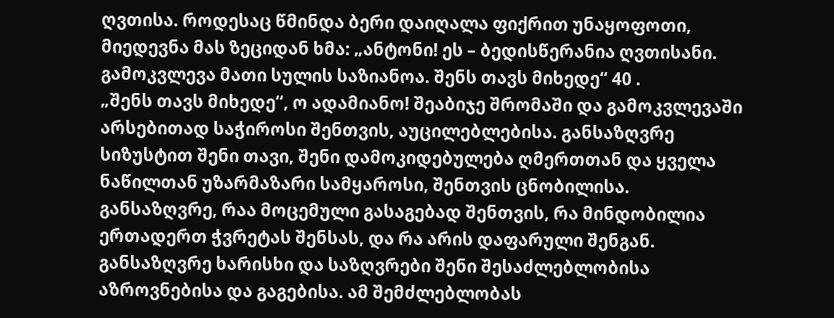ღვთისა. როდესაც წმინდა ბერი დაიღალა ფიქრით უნაყოფოთი, მიედევნა მას ზეციდან ხმა: „ანტონი! ეს – ბედისწერანია ღვთისანი. გამოკვლევა მათი სულის საზიანოა. შენს თავს მიხედე“ 40 .
„შენს თავს მიხედე“, ო ადამიანო! შეაბიჯე შრომაში და გამოკვლევაში არსებითად საჭიროსი შენთვის, აუცილებლებისა. განსაზღვრე სიზუსტით შენი თავი, შენი დამოკიდებულება ღმერთთან და ყველა ნაწილთან უზარმაზარი სამყაროსი, შენთვის ცნობილისა. განსაზღვრე, რაა მოცემული გასაგებად შენთვის, რა მინდობილია ერთადერთ ჭვრეტას შენსას, და რა არის დაფარული შენგან. განსაზღვრე ხარისხი და საზღვრები შენი შესაძლებლობისა აზროვნებისა და გაგებისა. ამ შემძლებლობას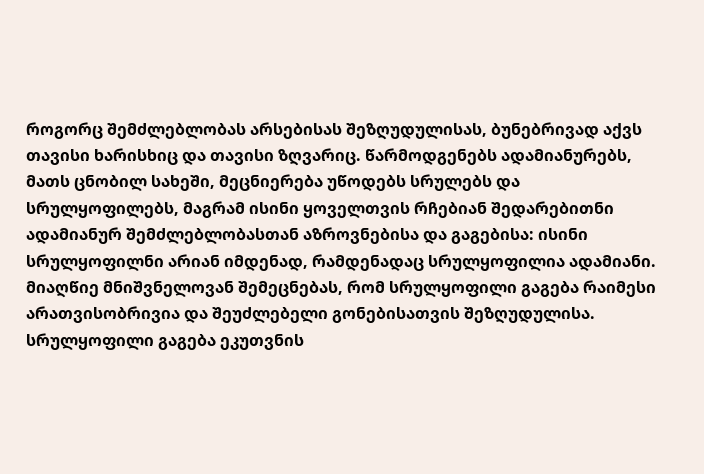როგორც შემძლებლობას არსებისას შეზღუდულისას, ბუნებრივად აქვს თავისი ხარისხიც და თავისი ზღვარიც. წარმოდგენებს ადამიანურებს, მათს ცნობილ სახეში, მეცნიერება უწოდებს სრულებს და სრულყოფილებს, მაგრამ ისინი ყოველთვის რჩებიან შედარებითნი ადამიანურ შემძლებლობასთან აზროვნებისა და გაგებისა: ისინი სრულყოფილნი არიან იმდენად, რამდენადაც სრულყოფილია ადამიანი. მიაღწიე მნიშვნელოვან შემეცნებას, რომ სრულყოფილი გაგება რაიმესი არათვისობრივია და შეუძლებელი გონებისათვის შეზღუდულისა. სრულყოფილი გაგება ეკუთვნის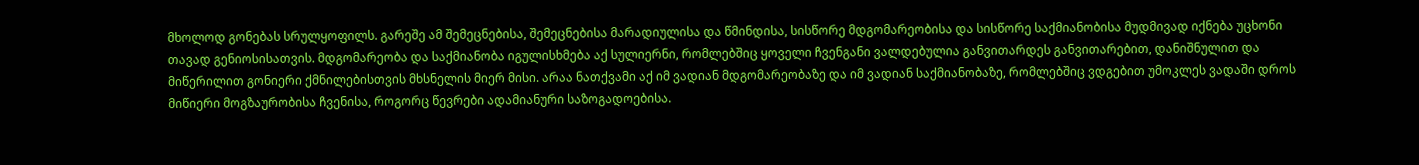მხოლოდ გონებას სრულყოფილს. გარეშე ამ შემეცნებისა, შემეცნებისა მარადიულისა და წმინდისა, სისწორე მდგომარეობისა და სისწორე საქმიანობისა მუდმივად იქნება უცხონი თავად გენიოსისათვის. მდგომარეობა და საქმიანობა იგულისხმება აქ სულიერნი, რომლებშიც ყოველი ჩვენგანი ვალდებულია განვითარდეს განვითარებით, დანიშნულით და მიწერილით გონიერი ქმნილებისთვის მხსნელის მიერ მისი. არაა ნათქვამი აქ იმ ვადიან მდგომარეობაზე და იმ ვადიან საქმიანობაზე, რომლებშიც ვდგებით უმოკლეს ვადაში დროს მიწიერი მოგზაურობისა ჩვენისა, როგორც წევრები ადამიანური საზოგადოებისა.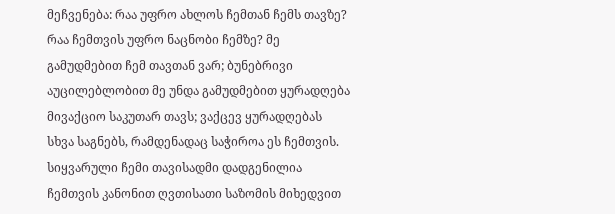მეჩვენება: რაა უფრო ახლოს ჩემთან ჩემს თავზე? რაა ჩემთვის უფრო ნაცნობი ჩემზე? მე გამუდმებით ჩემ თავთან ვარ; ბუნებრივი აუცილებლობით მე უნდა გამუდმებით ყურადღება მივაქციო საკუთარ თავს; ვაქცევ ყურადღებას სხვა საგნებს, რამდენადაც საჭიროა ეს ჩემთვის. სიყვარული ჩემი თავისადმი დადგენილია ჩემთვის კანონით ღვთისათი საზომის მიხედვით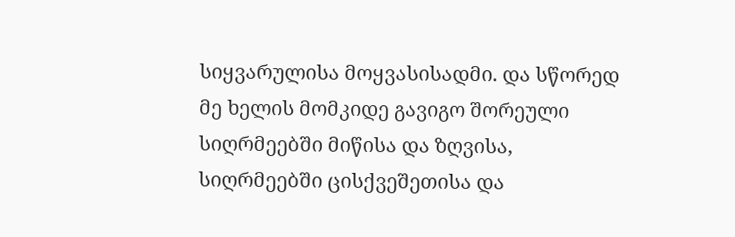სიყვარულისა მოყვასისადმი. და სწორედ მე ხელის მომკიდე გავიგო შორეული სიღრმეებში მიწისა და ზღვისა, სიღრმეებში ცისქვეშეთისა და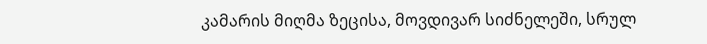კამარის მიღმა ზეცისა, მოვდივარ სიძნელეში, სრულ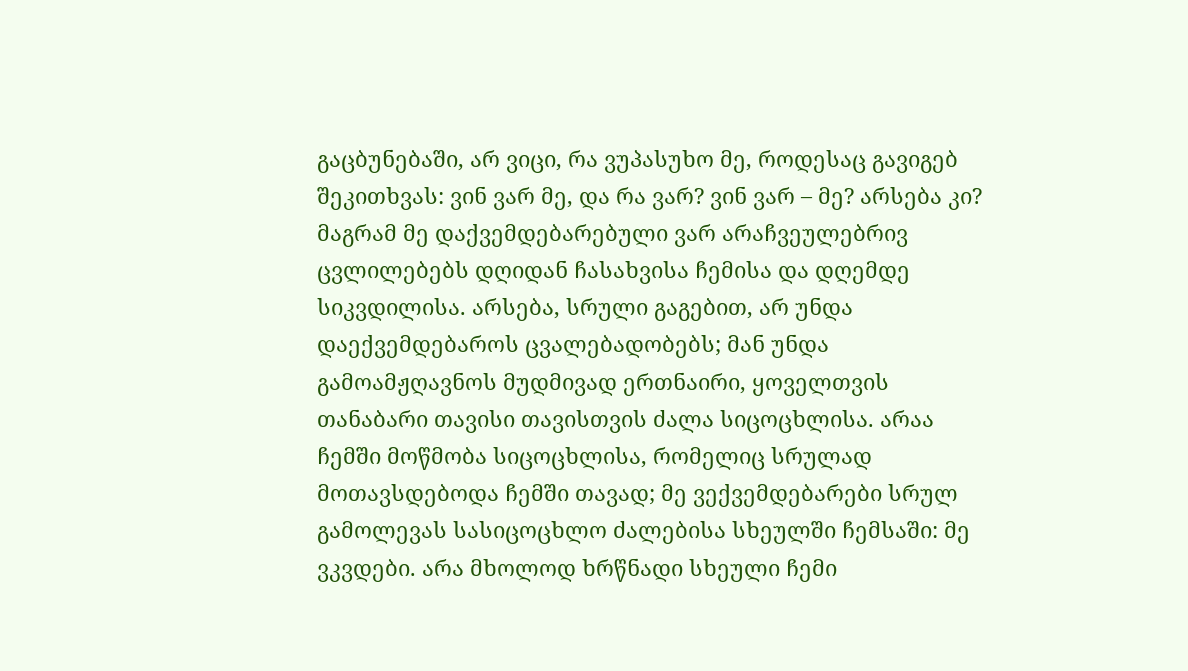გაცბუნებაში, არ ვიცი, რა ვუპასუხო მე, როდესაც გავიგებ შეკითხვას: ვინ ვარ მე, და რა ვარ? ვინ ვარ – მე? არსება კი? მაგრამ მე დაქვემდებარებული ვარ არაჩვეულებრივ ცვლილებებს დღიდან ჩასახვისა ჩემისა და დღემდე სიკვდილისა. არსება, სრული გაგებით, არ უნდა დაექვემდებაროს ცვალებადობებს; მან უნდა გამოამჟღავნოს მუდმივად ერთნაირი, ყოველთვის თანაბარი თავისი თავისთვის ძალა სიცოცხლისა. არაა ჩემში მოწმობა სიცოცხლისა, რომელიც სრულად მოთავსდებოდა ჩემში თავად; მე ვექვემდებარები სრულ გამოლევას სასიცოცხლო ძალებისა სხეულში ჩემსაში: მე ვკვდები. არა მხოლოდ ხრწნადი სხეული ჩემი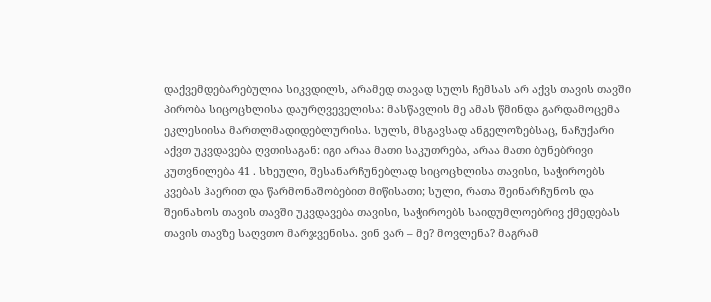დაქვემდებარებულია სიკვდილს, არამედ თავად სულს ჩემსას არ აქვს თავის თავში პირობა სიცოცხლისა დაურღვეველისა: მასწავლის მე ამას წმინდა გარდამოცემა ეკლესიისა მართლმადიდებლურისა. სულს, მსგავსად ანგელოზებსაც, ნაჩუქარი აქვთ უკვდავება ღვთისაგან: იგი არაა მათი საკუთრება, არაა მათი ბუნებრივი კუთვნილება 41 . სხეული, შესანარჩუნებლად სიცოცხლისა თავისი, საჭიროებს კვებას ჰაერით და წარმონაშობებით მიწისათი; სული, რათა შეინარჩუნოს და შეინახოს თავის თავში უკვდავება თავისი, საჭიროებს საიდუმლოებრივ ქმედებას თავის თავზე საღვთო მარჯვენისა. ვინ ვარ – მე? მოვლენა? მაგრამ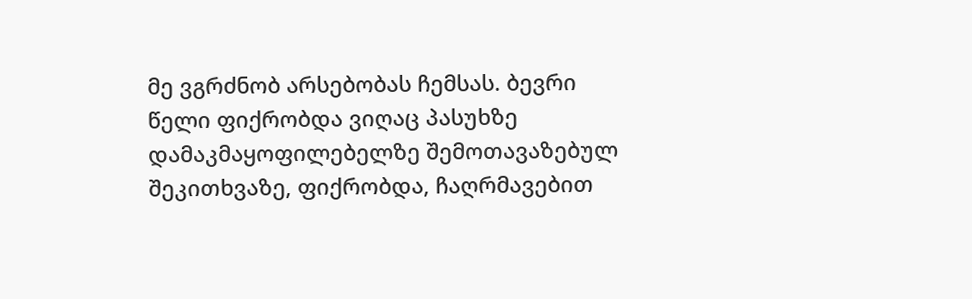მე ვგრძნობ არსებობას ჩემსას. ბევრი წელი ფიქრობდა ვიღაც პასუხზე დამაკმაყოფილებელზე შემოთავაზებულ შეკითხვაზე, ფიქრობდა, ჩაღრმავებით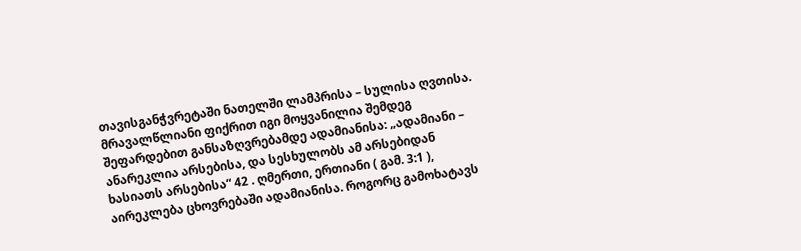თავისგანჭვრეტაში ნათელში ლამპრისა – სულისა ღვთისა. მრავალწლიანი ფიქრით იგი მოყვანილია შემდეგ შეფარდებით განსაზღვრებამდე ადამიანისა: „ადამიანი – ანარეკლია არსებისა, და სესხულობს ამ არსებიდან ხასიათს არსებისა“ 42 . ღმერთი, ერთიანი ( გამ. 3:1 ), აირეკლება ცხოვრებაში ადამიანისა. როგორც გამოხატავს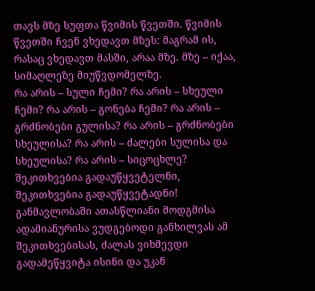თავს მზე სუფთა წვიმის წვეთში. წვიმის წვეთში ჩვენ ვხედავთ მზეს: მაგრამ ის, რასაც ვხედავთ მასში, არაა მზე. მზე – იქაა, სიმაღლეზე მიუწვდომელზე.
რა არის – სული ჩემი? რა არის – სხეული ჩემი? რა არის – გონება ჩემი? რა არის – გრძნობები გულისა? რა არის – გრძნობები სხეულისა? რა არის – ძალები სულისა და სხეულისა? რა არის – სიცოცხლე? შეკითხვებია გადაუწყვეტელნი, შეკითხვებია გადაუწყვეტადნი! განმავლობაში ათასწლიანი მოდგმისა ადამიანურისა ვუდგებოდი განხილვას ამ შეკითხვებისას, ძალას ვიხმევდი გადამეწყვიტა ისინი და უკან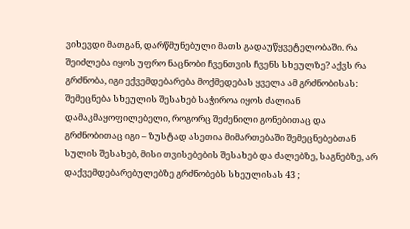ვიხევდი მათგან, დარწმუნებული მათს გადაუწყვეტელობაში. რა შეიძლება იყოს უფრო ნაცნობი ჩვენთვის ჩვენს სხეულზე? აქვს რა გრძნობა, იგი ექვემდებარება მოქმედებას ყველა ამ გრძნობისას: შემეცნება სხეულის შესახებ საჭიროა იყოს ძალიან დამაკმაყოფილებელი, როგორც შეძენილი გონებითაც და გრძნობითაც იგი – ზუსტად ასეთია მიმართებაში შემეცნებებთან სულის შესახებ, მისი თვისებების შესახებ და ძალებზე, საგნებზე, არ დაქვემდებარებულებზე გრძნობებს სხეულისას 43 ;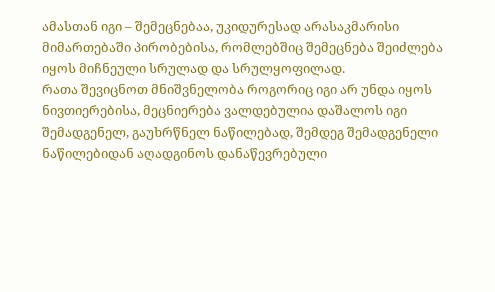ამასთან იგი – შემეცნებაა, უკიდურესად არასაკმარისი მიმართებაში პირობებისა, რომლებშიც შემეცნება შეიძლება იყოს მიჩნეული სრულად და სრულყოფილად.
რათა შევიცნოთ მნიშვნელობა როგორიც იგი არ უნდა იყოს ნივთიერებისა, მეცნიერება ვალდებულია დაშალოს იგი შემადგენელ, გაუხრწნელ ნაწილებად, შემდეგ შემადგენელი ნაწილებიდან აღადგინოს დანაწევრებული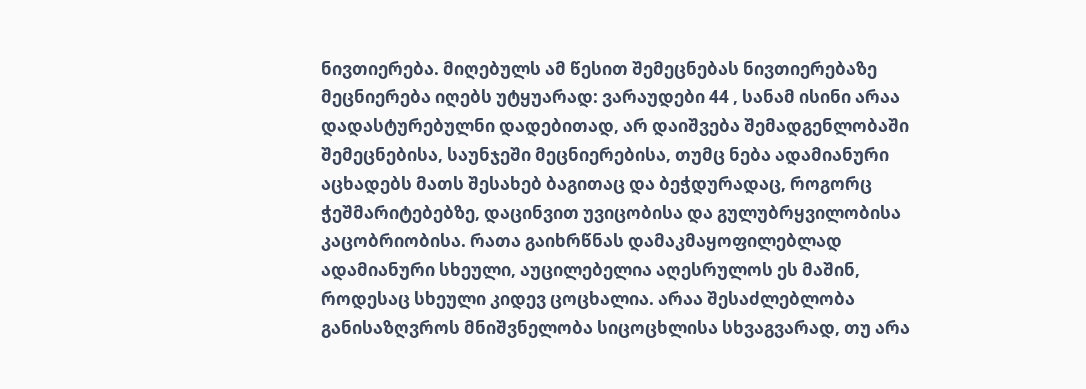ნივთიერება. მიღებულს ამ წესით შემეცნებას ნივთიერებაზე მეცნიერება იღებს უტყუარად: ვარაუდები 44 , სანამ ისინი არაა დადასტურებულნი დადებითად, არ დაიშვება შემადგენლობაში შემეცნებისა, საუნჯეში მეცნიერებისა, თუმც ნება ადამიანური აცხადებს მათს შესახებ ბაგითაც და ბეჭდურადაც, როგორც ჭეშმარიტებებზე, დაცინვით უვიცობისა და გულუბრყვილობისა კაცობრიობისა. რათა გაიხრწნას დამაკმაყოფილებლად ადამიანური სხეული, აუცილებელია აღესრულოს ეს მაშინ, როდესაც სხეული კიდევ ცოცხალია. არაა შესაძლებლობა განისაზღვროს მნიშვნელობა სიცოცხლისა სხვაგვარად, თუ არა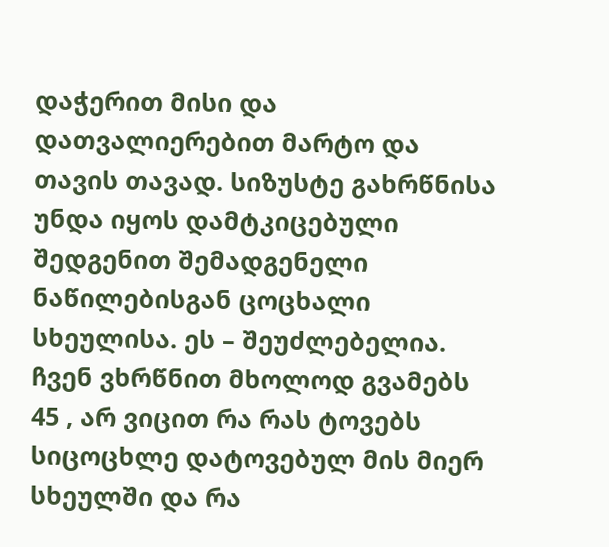დაჭერით მისი და დათვალიერებით მარტო და თავის თავად. სიზუსტე გახრწნისა უნდა იყოს დამტკიცებული შედგენით შემადგენელი ნაწილებისგან ცოცხალი სხეულისა. ეს – შეუძლებელია. ჩვენ ვხრწნით მხოლოდ გვამებს 45 , არ ვიცით რა რას ტოვებს სიცოცხლე დატოვებულ მის მიერ სხეულში და რა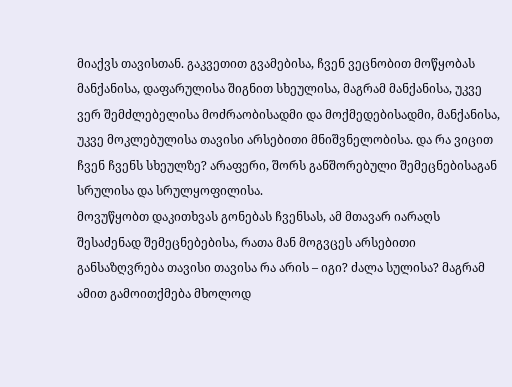მიაქვს თავისთან. გაკვეთით გვამებისა, ჩვენ ვეცნობით მოწყობას მანქანისა, დაფარულისა შიგნით სხეულისა, მაგრამ მანქანისა, უკვე ვერ შემძლებელისა მოძრაობისადმი და მოქმედებისადმი, მანქანისა, უკვე მოკლებულისა თავისი არსებითი მნიშვნელობისა. და რა ვიცით ჩვენ ჩვენს სხეულზე? არაფერი, შორს განშორებული შემეცნებისაგან სრულისა და სრულყოფილისა.
მოვუწყობთ დაკითხვას გონებას ჩვენსას, ამ მთავარ იარაღს შესაძენად შემეცნებებისა, რათა მან მოგვცეს არსებითი განსაზღვრება თავისი თავისა რა არის – იგი? ძალა სულისა? მაგრამ ამით გამოითქმება მხოლოდ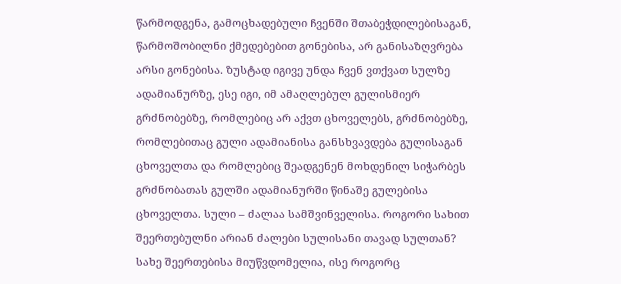წარმოდგენა, გამოცხადებული ჩვენში შთაბეჭდილებისაგან, წარმოშობილნი ქმედებებით გონებისა, არ განისაზღვრება არსი გონებისა. ზუსტად იგივე უნდა ჩვენ ვთქვათ სულზე ადამიანურზე, ესე იგი, იმ ამაღლებულ გულისმიერ გრძნობებზე, რომლებიც არ აქვთ ცხოველებს, გრძნობებზე, რომლებითაც გული ადამიანისა განსხვავდება გულისაგან ცხოველთა და რომლებიც შეადგენენ მოხდენილ სიჭარბეს გრძნობათას გულში ადამიანურში წინაშე გულებისა ცხოველთა. სული – ძალაა სამშვინველისა. როგორი სახით შეერთებულნი არიან ძალები სულისანი თავად სულთან? სახე შეერთებისა მიუწვდომელია, ისე როგორც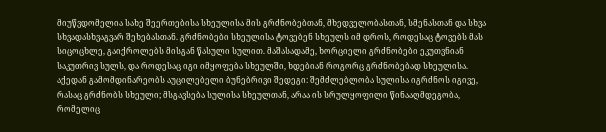მიუწვდომელია სახე შეერთებისა სხეულისა მის გრძნობებთან, მხედველობასთან, სმენასთან და სხვა სხვადასხვაგვარ შეხებასთან. გრძნობები სხეულისა ტოვებენ სხეულს იმ დროს, როდესაც ტოვებს მას სიცოცხლე, გაიქროლებს მისგან წასული სულით. მაშასადამე, ხორციელი გრძნობები ეკუთვნიან საკუთრივ სულს, და როდესაც იგი იმყოფება სხეულში, ხდებიან როგორც გრძნობებად სხეულისა. აქედან გამომდინარეობს აუცილებელი ბუნებრივი შედეგი: შემძლებლობა სულისა იგრძნოს იგივე, რასაც გრძნობს სხეული; მსგავსება სულისა სხეულთან, არაა ის სრულყოფილი წინააღმდეგობა, რომელიც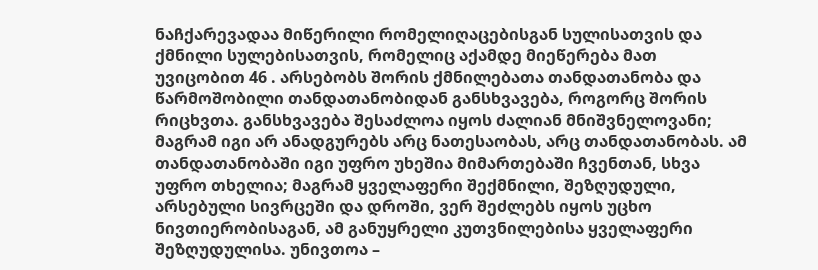ნაჩქარევადაა მიწერილი რომელიღაცებისგან სულისათვის და ქმნილი სულებისათვის, რომელიც აქამდე მიეწერება მათ უვიცობით 46 . არსებობს შორის ქმნილებათა თანდათანობა და წარმოშობილი თანდათანობიდან განსხვავება, როგორც შორის რიცხვთა. განსხვავება შესაძლოა იყოს ძალიან მნიშვნელოვანი; მაგრამ იგი არ ანადგურებს არც ნათესაობას, არც თანდათანობას. ამ თანდათანობაში იგი უფრო უხეშია მიმართებაში ჩვენთან, სხვა უფრო თხელია; მაგრამ ყველაფერი შექმნილი, შეზღუდული, არსებული სივრცეში და დროში, ვერ შეძლებს იყოს უცხო ნივთიერობისაგან, ამ განუყრელი კუთვნილებისა ყველაფერი შეზღუდულისა. უნივთოა –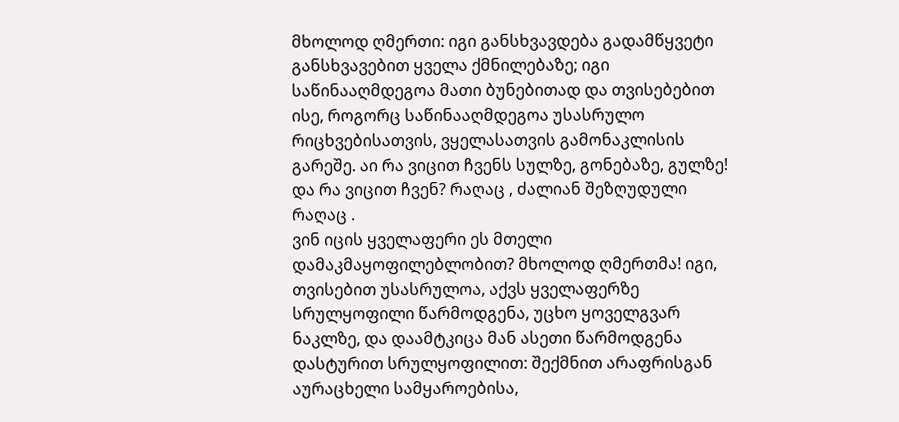მხოლოდ ღმერთი: იგი განსხვავდება გადამწყვეტი განსხვავებით ყველა ქმნილებაზე; იგი საწინააღმდეგოა მათი ბუნებითად და თვისებებით ისე, როგორც საწინააღმდეგოა უსასრულო რიცხვებისათვის, ვყელასათვის გამონაკლისის გარეშე. აი რა ვიცით ჩვენს სულზე, გონებაზე, გულზე! და რა ვიცით ჩვენ? რაღაც , ძალიან შეზღუდული რაღაც .
ვინ იცის ყველაფერი ეს მთელი დამაკმაყოფილებლობით? მხოლოდ ღმერთმა! იგი, თვისებით უსასრულოა, აქვს ყველაფერზე სრულყოფილი წარმოდგენა, უცხო ყოველგვარ ნაკლზე, და დაამტკიცა მან ასეთი წარმოდგენა დასტურით სრულყოფილით: შექმნით არაფრისგან აურაცხელი სამყაროებისა,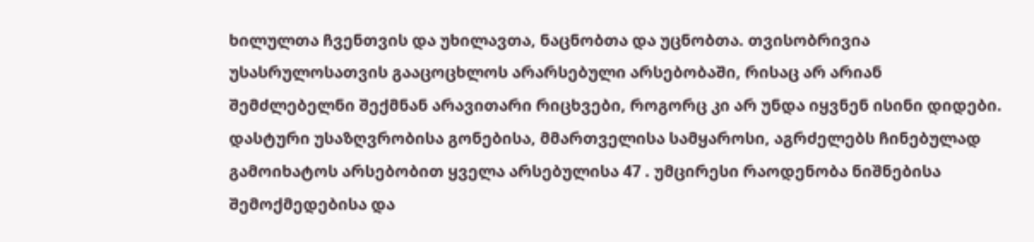ხილულთა ჩვენთვის და უხილავთა, ნაცნობთა და უცნობთა. თვისობრივია უსასრულოსათვის გააცოცხლოს არარსებული არსებობაში, რისაც არ არიან შემძლებელნი შექმნან არავითარი რიცხვები, როგორც კი არ უნდა იყვნენ ისინი დიდები. დასტური უსაზღვრობისა გონებისა, მმართველისა სამყაროსი, აგრძელებს ჩინებულად გამოიხატოს არსებობით ყველა არსებულისა 47 . უმცირესი რაოდენობა ნიშნებისა შემოქმედებისა და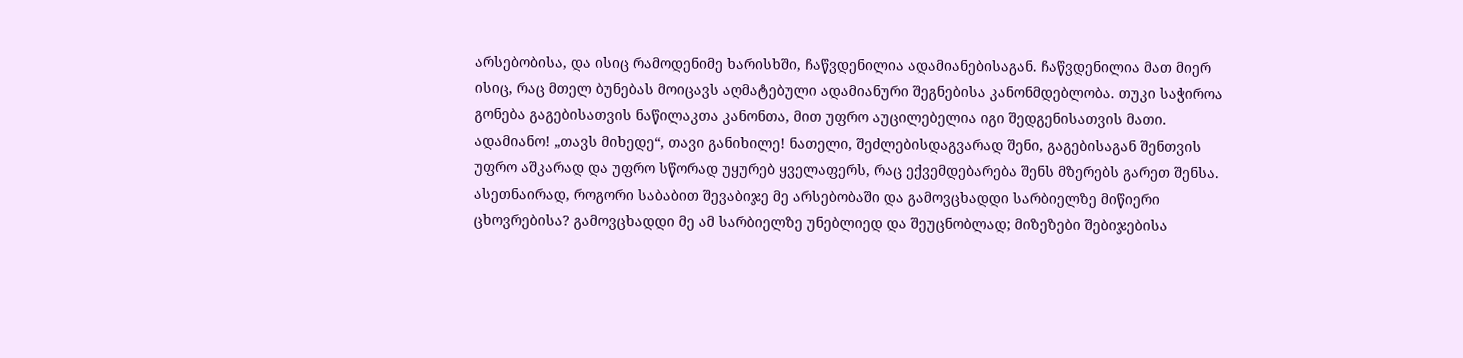არსებობისა, და ისიც რამოდენიმე ხარისხში, ჩაწვდენილია ადამიანებისაგან. ჩაწვდენილია მათ მიერ ისიც, რაც მთელ ბუნებას მოიცავს აღმატებული ადამიანური შეგნებისა კანონმდებლობა. თუკი საჭიროა გონება გაგებისათვის ნაწილაკთა კანონთა, მით უფრო აუცილებელია იგი შედგენისათვის მათი.
ადამიანო! „თავს მიხედე“, თავი განიხილე! ნათელი, შეძლებისდაგვარად შენი, გაგებისაგან შენთვის უფრო აშკარად და უფრო სწორად უყურებ ყველაფერს, რაც ექვემდებარება შენს მზერებს გარეთ შენსა. ასეთნაირად, როგორი საბაბით შევაბიჯე მე არსებობაში და გამოვცხადდი სარბიელზე მიწიერი ცხოვრებისა? გამოვცხადდი მე ამ სარბიელზე უნებლიედ და შეუცნობლად; მიზეზები შებიჯებისა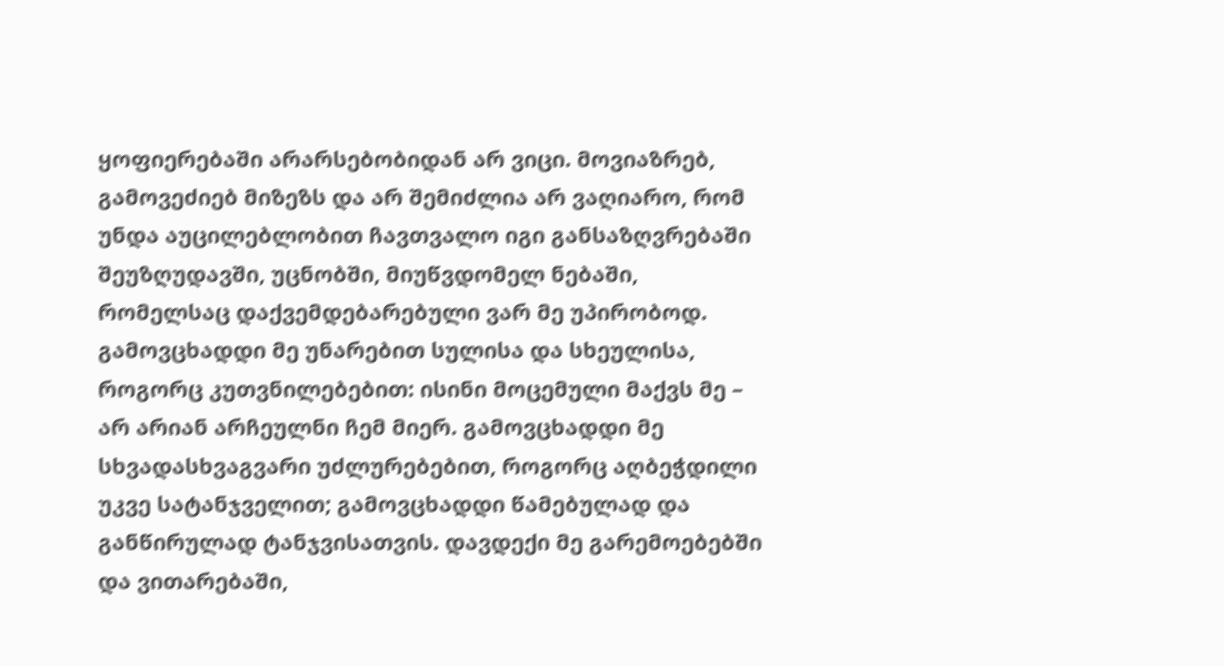ყოფიერებაში არარსებობიდან არ ვიცი. მოვიაზრებ, გამოვეძიებ მიზეზს და არ შემიძლია არ ვაღიარო, რომ უნდა აუცილებლობით ჩავთვალო იგი განსაზღვრებაში შეუზღუდავში, უცნობში, მიუწვდომელ ნებაში, რომელსაც დაქვემდებარებული ვარ მე უპირობოდ. გამოვცხადდი მე უნარებით სულისა და სხეულისა, როგორც კუთვნილებებით: ისინი მოცემული მაქვს მე – არ არიან არჩეულნი ჩემ მიერ. გამოვცხადდი მე სხვადასხვაგვარი უძლურებებით, როგორც აღბეჭდილი უკვე სატანჯველით; გამოვცხადდი წამებულად და განწირულად ტანჯვისათვის. დავდექი მე გარემოებებში და ვითარებაში,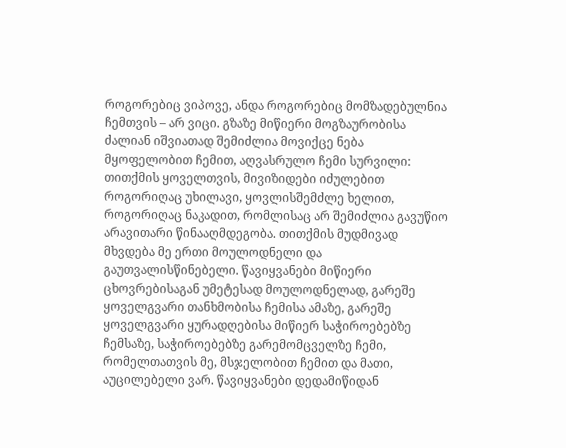როგორებიც ვიპოვე, ანდა როგორებიც მომზადებულნია ჩემთვის – არ ვიცი. გზაზე მიწიერი მოგზაურობისა ძალიან იშვიათად შემიძლია მოვიქცე ნება მყოფელობით ჩემით, აღვასრულო ჩემი სურვილი: თითქმის ყოველთვის, მივიზიდები იძულებით როგორიღაც უხილავი, ყოვლისშემძლე ხელით, როგორიღაც ნაკადით, რომლისაც არ შემიძლია გავუწიო არავითარი წინააღმდეგობა. თითქმის მუდმივად მხვდება მე ერთი მოულოდნელი და გაუთვალისწინებელი. წავიყვანები მიწიერი ცხოვრებისაგან უმეტესად მოულოდნელად, გარეშე ყოველგვარი თანხმობისა ჩემისა ამაზე, გარეშე ყოველგვარი ყურადღებისა მიწიერ საჭიროებებზე ჩემსაზე, საჭიროებებზე გარემომცველზე ჩემი, რომელთათვის მე, მსჯელობით ჩემით და მათი, აუცილებელი ვარ. წავიყვანები დედამიწიდან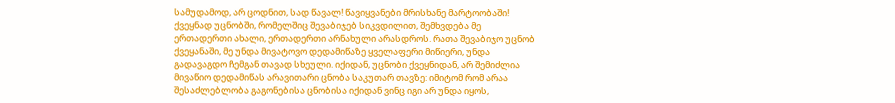სამუდამოდ, არ ცოდნით, სად წავალ! წავიყვანები მრისხანე მარტოობაში! ქვეყნად უცნობში, რომელშიც შევაბიჯებ სიკვდილით, შემხვდება მე ერთადერთი ახალი, ერთადერთი არნახული არასდროს. რათა შევაბიჯო უცნობ ქვეყანაში, მე უნდა მივატოვო დედამიწაზე ყველაფერი მიწიერი, უნდა გადავაგდო ჩემგან თავად სხეული. იქიდან, უცნობი ქვეყნიდან, არ შემიძლია მივაწიო დედამიწას არავითარი ცნობა საკუთარ თავზე: იმიტომ რომ არაა შესაძლებლობა გაგონებისა ცნობისა იქიდან ვინც იგი არ უნდა იყოს,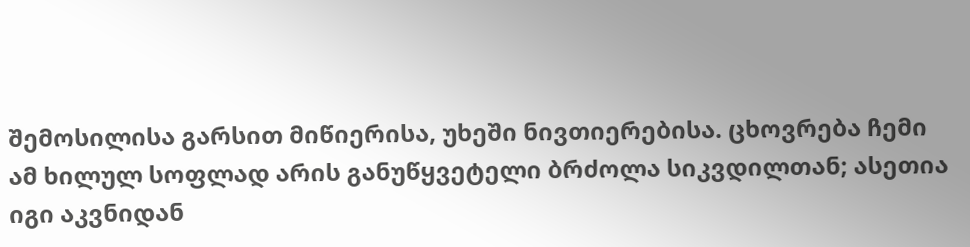შემოსილისა გარსით მიწიერისა, უხეში ნივთიერებისა. ცხოვრება ჩემი ამ ხილულ სოფლად არის განუწყვეტელი ბრძოლა სიკვდილთან; ასეთია იგი აკვნიდან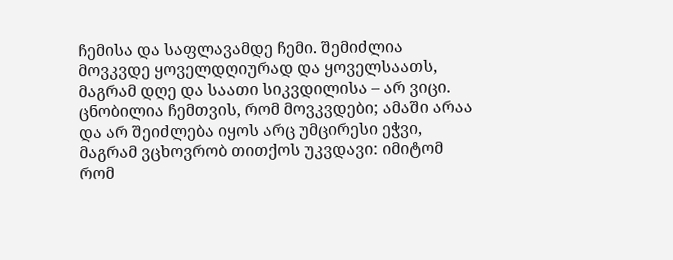ჩემისა და საფლავამდე ჩემი. შემიძლია მოვკვდე ყოველდღიურად და ყოველსაათს, მაგრამ დღე და საათი სიკვდილისა – არ ვიცი. ცნობილია ჩემთვის, რომ მოვკვდები; ამაში არაა და არ შეიძლება იყოს არც უმცირესი ეჭვი, მაგრამ ვცხოვრობ თითქოს უკვდავი: იმიტომ რომ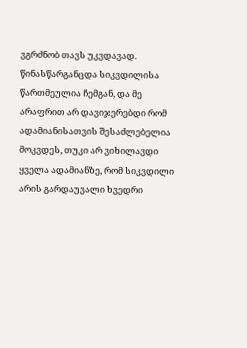ვგრძნობ თავს უკვდავად. წინასწარგანცდა სიკვდილისა წართმეულია ჩემგან, და მე არაფრით არ დავიჯერებდი რომ ადამიანისათვის შესაძლებელია მოკვდეს, თუკი არ ვიხილავდი ყველა ადამიანზე, რომ სიკვდილი არის გარდაუვალი ხვედრი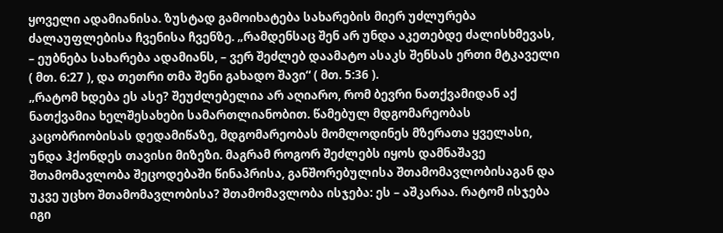ყოველი ადამიანისა. ზუსტად გამოიხატება სახარების მიერ უძლურება ძალაუფლებისა ჩვენისა ჩვენზე. „რამდენსაც შენ არ უნდა აკეთებდე ძალისხმევას, – ეუბნება სახარება ადამიანს, – ვერ შეძლებ დაამატო ასაკს შენსას ერთი მტკაველი ( მთ. 6:27 ), და თეთრი თმა შენი გახადო შავი“ ( მთ. 5:36 ).
„რატომ ხდება ეს ასე? შეუძლებელია არ აღიარო, რომ ბევრი ნათქვამიდან აქ ნათქვამია ხელშესახები სამართლიანობით. წამებულ მდგომარეობას კაცობრიობისას დედამიწაზე, მდგომარეობას მომლოდინეს მზერათა ყველასი, უნდა ჰქონდეს თავისი მიზეზი. მაგრამ როგორ შეძლებს იყოს დამნაშავე შთამომავლობა შეცოდებაში წინაპრისა, განშორებულისა შთამომავლობისაგან და უკვე უცხო შთამომავლობისა? შთამომავლობა ისჯება: ეს – აშკარაა. რატომ ისჯება იგი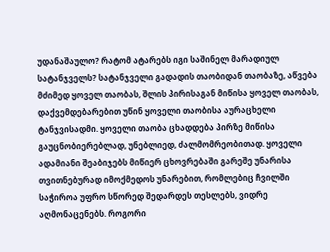უდანაშაულო? რატომ ატარებს იგი საშინელ მარადიულ სატანჯველს? სატანჯველი გადადის თაობიდან თაობაზე, აწვება მძიმედ ყოველ თაობას, შლის პირისაგან მიწისა ყოველ თაობას, დაქვემდებარებით უწინ ყოველი თაობისა აურაცხელი ტანჯვისადმი. ყოველი თაობა ცხადდება პირზე მიწისა გაუცნობიერებლად, უნებლიედ, ძალმომრეობითად. ყოველი ადამიანი შეაბიჯებს მიწიერ ცხოვრებაში გარეშე უნარისა თვითნებურად იმოქმედოს უნარებით, რომლებიც ჩვილში საჭიროა უფრო სწორედ შედარდეს თესლებს, ვიდრე აღმონაცენებს. როგორი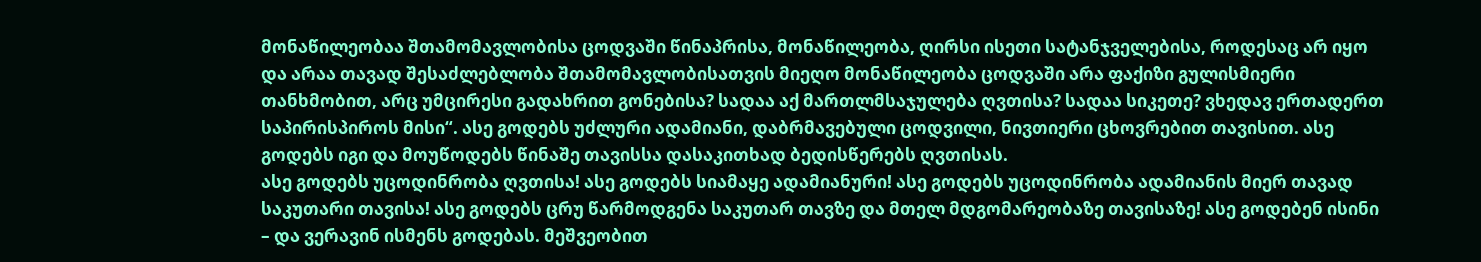მონაწილეობაა შთამომავლობისა ცოდვაში წინაპრისა, მონაწილეობა, ღირსი ისეთი სატანჯველებისა, როდესაც არ იყო და არაა თავად შესაძლებლობა შთამომავლობისათვის მიეღო მონაწილეობა ცოდვაში არა ფაქიზი გულისმიერი თანხმობით, არც უმცირესი გადახრით გონებისა? სადაა აქ მართლმსაჯულება ღვთისა? სადაა სიკეთე? ვხედავ ერთადერთ საპირისპიროს მისი“. ასე გოდებს უძლური ადამიანი, დაბრმავებული ცოდვილი, ნივთიერი ცხოვრებით თავისით. ასე გოდებს იგი და მოუწოდებს წინაშე თავისსა დასაკითხად ბედისწერებს ღვთისას.
ასე გოდებს უცოდინრობა ღვთისა! ასე გოდებს სიამაყე ადამიანური! ასე გოდებს უცოდინრობა ადამიანის მიერ თავად საკუთარი თავისა! ასე გოდებს ცრუ წარმოდგენა საკუთარ თავზე და მთელ მდგომარეობაზე თავისაზე! ასე გოდებენ ისინი – და ვერავინ ისმენს გოდებას. მეშვეობით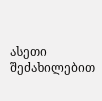ასეთი შეძახილებით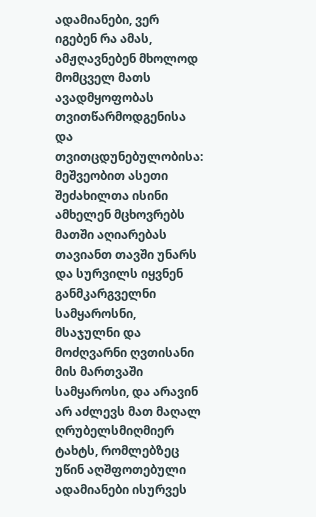ადამიანები, ვერ იგებენ რა ამას, ამჟღავნებენ მხოლოდ მომცველ მათს ავადმყოფობას თვითწარმოდგენისა და თვითცდუნებულობისა: მეშვეობით ასეთი შეძახილთა ისინი ამხელენ მცხოვრებს მათში აღიარებას თავიანთ თავში უნარს და სურვილს იყვნენ განმკარგველნი სამყაროსნი, მსაჯულნი და მოძღვარნი ღვთისანი მის მართვაში სამყაროსი, და არავინ არ აძლევს მათ მაღალ ღრუბელსმიღმიერ ტახტს, რომლებზეც უწინ აღშფოთებული ადამიანები ისურვეს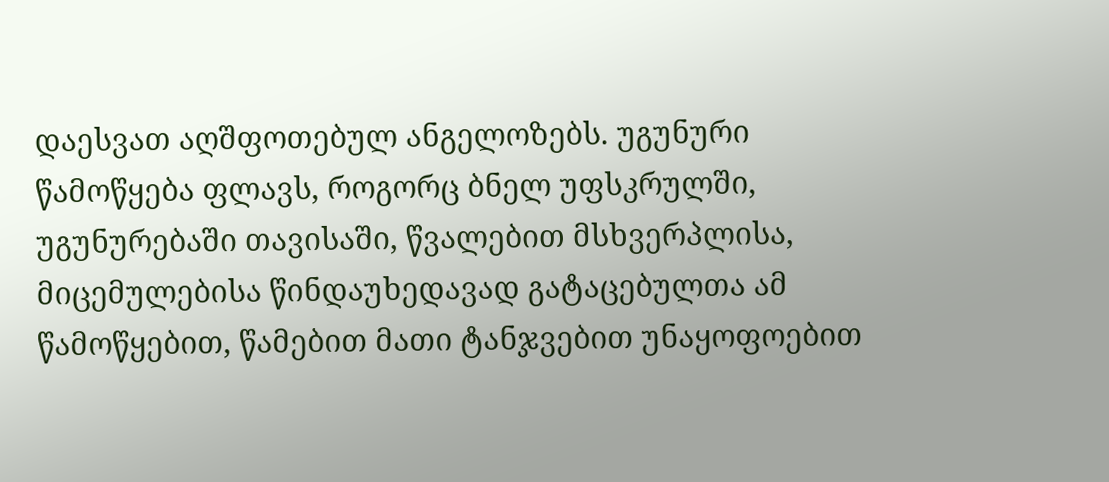დაესვათ აღშფოთებულ ანგელოზებს. უგუნური წამოწყება ფლავს, როგორც ბნელ უფსკრულში, უგუნურებაში თავისაში, წვალებით მსხვერპლისა, მიცემულებისა წინდაუხედავად გატაცებულთა ამ წამოწყებით, წამებით მათი ტანჯვებით უნაყოფოებით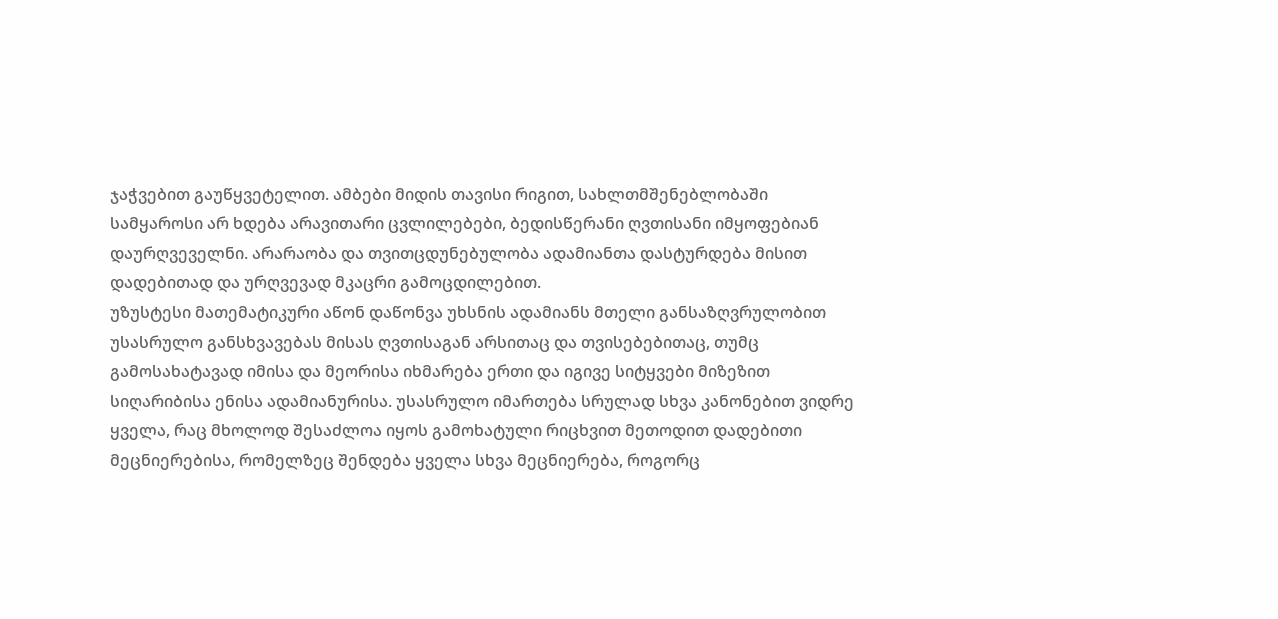ჯაჭვებით გაუწყვეტელით. ამბები მიდის თავისი რიგით, სახლთმშენებლობაში სამყაროსი არ ხდება არავითარი ცვლილებები, ბედისწერანი ღვთისანი იმყოფებიან დაურღვეველნი. არარაობა და თვითცდუნებულობა ადამიანთა დასტურდება მისით დადებითად და ურღვევად მკაცრი გამოცდილებით.
უზუსტესი მათემატიკური აწონ დაწონვა უხსნის ადამიანს მთელი განსაზღვრულობით უსასრულო განსხვავებას მისას ღვთისაგან არსითაც და თვისებებითაც, თუმც გამოსახატავად იმისა და მეორისა იხმარება ერთი და იგივე სიტყვები მიზეზით სიღარიბისა ენისა ადამიანურისა. უსასრულო იმართება სრულად სხვა კანონებით ვიდრე ყველა, რაც მხოლოდ შესაძლოა იყოს გამოხატული რიცხვით მეთოდით დადებითი მეცნიერებისა, რომელზეც შენდება ყველა სხვა მეცნიერება, როგორც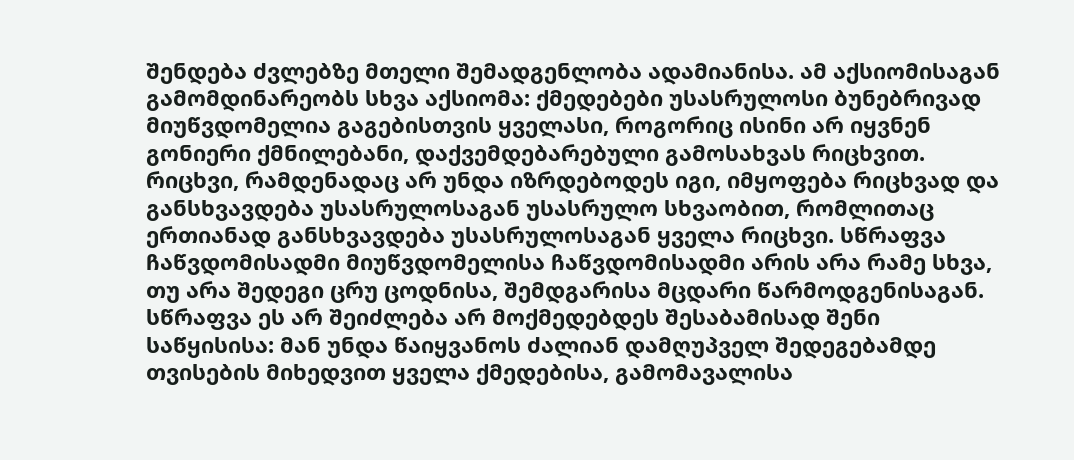შენდება ძვლებზე მთელი შემადგენლობა ადამიანისა. ამ აქსიომისაგან გამომდინარეობს სხვა აქსიომა: ქმედებები უსასრულოსი ბუნებრივად მიუწვდომელია გაგებისთვის ყველასი, როგორიც ისინი არ იყვნენ გონიერი ქმნილებანი, დაქვემდებარებული გამოსახვას რიცხვით. რიცხვი, რამდენადაც არ უნდა იზრდებოდეს იგი, იმყოფება რიცხვად და განსხვავდება უსასრულოსაგან უსასრულო სხვაობით, რომლითაც ერთიანად განსხვავდება უსასრულოსაგან ყველა რიცხვი. სწრაფვა ჩაწვდომისადმი მიუწვდომელისა ჩაწვდომისადმი არის არა რამე სხვა, თუ არა შედეგი ცრუ ცოდნისა, შემდგარისა მცდარი წარმოდგენისაგან. სწრაფვა ეს არ შეიძლება არ მოქმედებდეს შესაბამისად შენი საწყისისა: მან უნდა წაიყვანოს ძალიან დამღუპველ შედეგებამდე თვისების მიხედვით ყველა ქმედებისა, გამომავალისა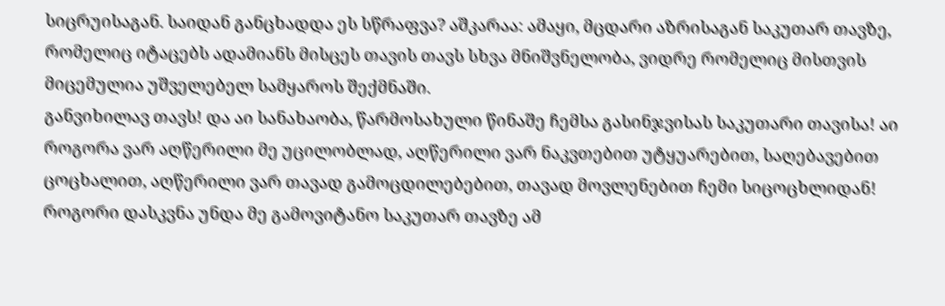სიცრუისაგან. საიდან განცხადდა ეს სწრაფვა? აშკარაა: ამაყი, მცდარი აზრისაგან საკუთარ თავზე, რომელიც იტაცებს ადამიანს მისცეს თავის თავს სხვა მნიშვნელობა, ვიდრე რომელიც მისთვის მიცემულია უშველებელ სამყაროს შექმნაში.
განვიხილავ თავს! და აი სანახაობა, წარმოსახული წინაშე ჩემსა გასინჯვისას საკუთარი თავისა! აი როგორა ვარ აღწერილი მე უცილობლად, აღწერილი ვარ ნაკვთებით უტყუარებით, საღებავებით ცოცხალით, აღწერილი ვარ თავად გამოცდილებებით, თავად მოვლენებით ჩემი სიცოცხლიდან! როგორი დასკვნა უნდა მე გამოვიტანო საკუთარ თავზე ამ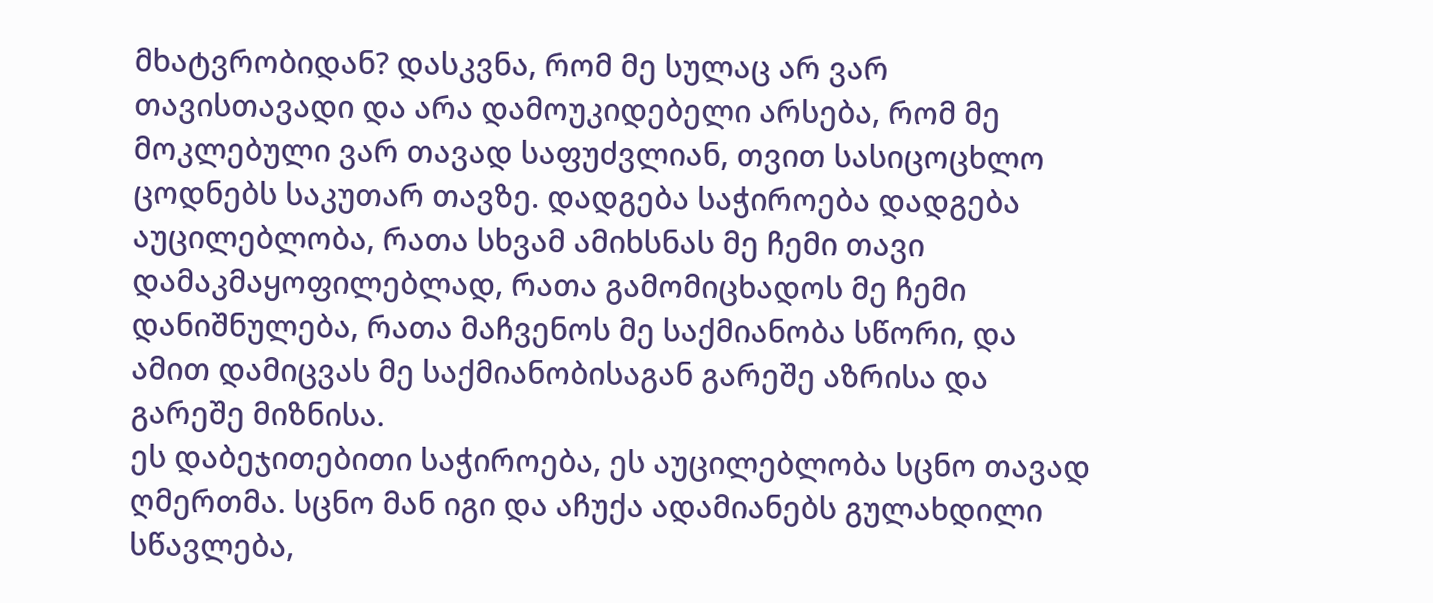მხატვრობიდან? დასკვნა, რომ მე სულაც არ ვარ თავისთავადი და არა დამოუკიდებელი არსება, რომ მე მოკლებული ვარ თავად საფუძვლიან, თვით სასიცოცხლო ცოდნებს საკუთარ თავზე. დადგება საჭიროება დადგება აუცილებლობა, რათა სხვამ ამიხსნას მე ჩემი თავი დამაკმაყოფილებლად, რათა გამომიცხადოს მე ჩემი დანიშნულება, რათა მაჩვენოს მე საქმიანობა სწორი, და ამით დამიცვას მე საქმიანობისაგან გარეშე აზრისა და გარეშე მიზნისა.
ეს დაბეჯითებითი საჭიროება, ეს აუცილებლობა სცნო თავად ღმერთმა. სცნო მან იგი და აჩუქა ადამიანებს გულახდილი სწავლება,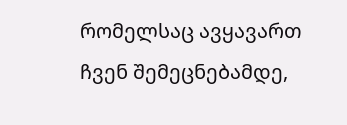რომელსაც ავყავართ ჩვენ შემეცნებამდე,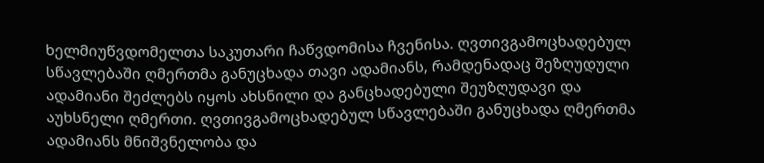ხელმიუწვდომელთა საკუთარი ჩაწვდომისა ჩვენისა. ღვთივგამოცხადებულ სწავლებაში ღმერთმა განუცხადა თავი ადამიანს, რამდენადაც შეზღუდული ადამიანი შეძლებს იყოს ახსნილი და განცხადებული შეუზღუდავი და აუხსნელი ღმერთი. ღვთივგამოცხადებულ სწავლებაში განუცხადა ღმერთმა ადამიანს მნიშვნელობა და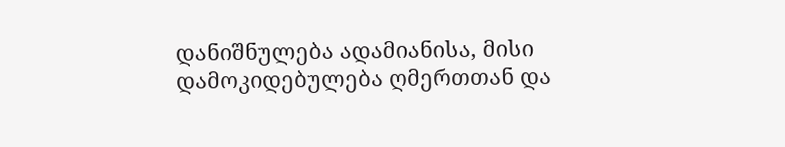დანიშნულება ადამიანისა, მისი დამოკიდებულება ღმერთთან და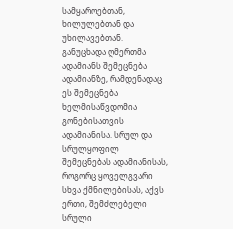სამყაროებთან, ხილულებთან და უხილავებთან. განუცხადა ღმერთმა ადამიანს შემეცნება ადამიანზე, რამდენადაც ეს შემეცნება ხელმისაწვდომია გონებისათვის ადამიანისა. სრულ და სრულყოფილ შემეცნებას ადამიანისას, როგორც ყოველგვარი სხვა ქმნილებისას, აქვს ერთი, შემძლებელი სრული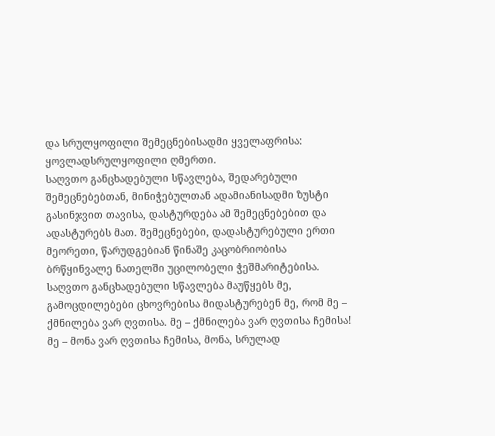და სრულყოფილი შემეცნებისადმი ყველაფრისა: ყოვლადსრულყოფილი ღმერთი.
საღვთო განცხადებული სწავლება, შედარებული შემეცნებებთან, მინიჭებულთან ადამიანისადმი ზუსტი გასინჯვით თავისა, დასტურდება ამ შემეცნებებით და ადასტურებს მათ. შემეცნებები, დადასტურებული ერთი მეორეთი, წარუდგებიან წინაშე კაცობრიობისა ბრწყინვალე ნათელში უცილობელი ჭეშმარიტებისა.
საღვთო განცხადებული სწავლება მაუწყებს მე, გამოცდილებები ცხოვრებისა მიდასტურებენ მე, რომ მე – ქმნილება ვარ ღვთისა. მე – ქმნილება ვარ ღვთისა ჩემისა! მე – მონა ვარ ღვთისა ჩემისა, მონა, სრულად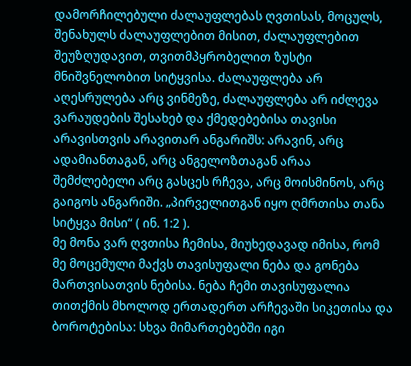დამორჩილებული ძალაუფლებას ღვთისას, მოცულს, შენახულს ძალაუფლებით მისით, ძალაუფლებით შეუზღუდავით, თვითმპყრობელით ზუსტი მნიშვნელობით სიტყვისა. ძალაუფლება არ აღესრულება არც ვინმეზე, ძალაუფლება არ იძლევა ვარაუდების შესახებ და ქმედებებისა თავისი არავისთვის არავითარ ანგარიშს: არავინ, არც ადამიანთაგან, არც ანგელოზთაგან არაა შემძლებელი არც გასცეს რჩევა, არც მოისმინოს, არც გაიგოს ანგარიში. „პირველითგან იყო ღმრთისა თანა სიტყვა მისი“ ( ინ. 1:2 ).
მე მონა ვარ ღვთისა ჩემისა, მიუხედავად იმისა, რომ მე მოცემული მაქვს თავისუფალი ნება და გონება მართვისათვის ნებისა. ნება ჩემი თავისუფალია თითქმის მხოლოდ ერთადერთ არჩევაში სიკეთისა და ბოროტებისა: სხვა მიმართებებში იგი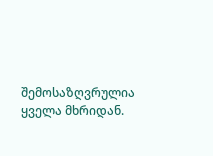შემოსაზღვრულია ყველა მხრიდან.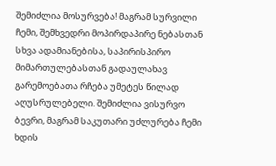შემიძლია მოსურვება! მაგრამ სურვილი ჩემი, შემხვედრი მოპირდაპირე ნებასთან სხვა ადამიანებისა, საპირისპირო მიმართულებასთან გადაულახავ გარემოებათა რჩება უმეტეს წილად აღუსრულებელი. შემიძლია ვისურვო ბევრი, მაგრამ საკუთარი უძლურება ჩემი ხდის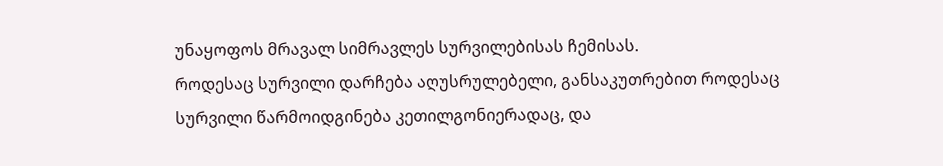უნაყოფოს მრავალ სიმრავლეს სურვილებისას ჩემისას.
როდესაც სურვილი დარჩება აღუსრულებელი, განსაკუთრებით როდესაც სურვილი წარმოიდგინება კეთილგონიერადაც, და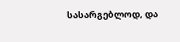სასარგებლოდ, და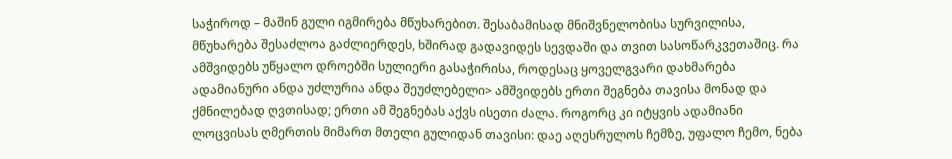საჭიროდ – მაშინ გული იგმირება მწუხარებით. შესაბამისად მნიშვნელობისა სურვილისა, მწუხარება შესაძლოა გაძლიერდეს, ხშირად გადავიდეს სევდაში და თვით სასოწარკვეთაშიც. რა ამშვიდებს უწყალო დროებში სულიერი გასაჭირისა, როდესაც ყოველგვარი დახმარება ადამიანური ანდა უძლურია ანდა შეუძლებელი> ამშვიდებს ერთი შეგნება თავისა მონად და ქმნილებად ღვთისად; ერთი ამ შეგნებას აქვს ისეთი ძალა. როგორც კი იტყვის ადამიანი ლოცვისას ღმერთის მიმართ მთელი გულიდან თავისი: დაე აღესრულოს ჩემზე, უფალო ჩემო, ნება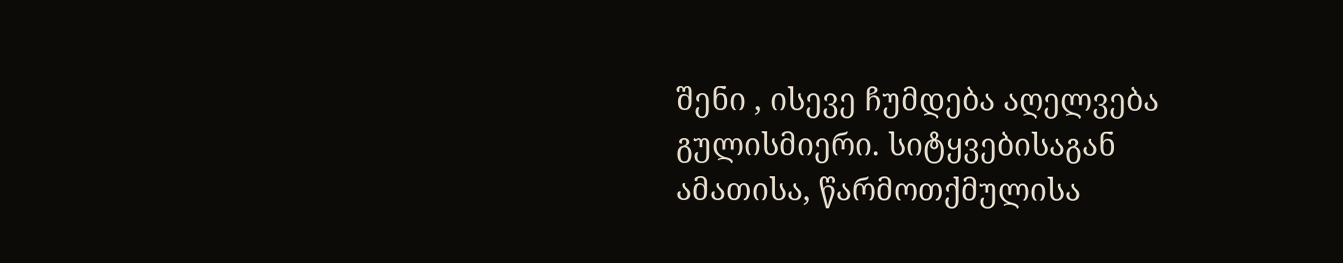შენი , ისევე ჩუმდება აღელვება გულისმიერი. სიტყვებისაგან ამათისა, წარმოთქმულისა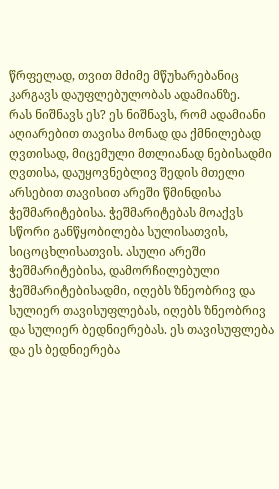წრფელად, თვით მძიმე მწუხარებანიც კარგავს დაუფლებულობას ადამიანზე.
რას ნიშნავს ეს? ეს ნიშნავს, რომ ადამიანი აღიარებით თავისა მონად და ქმნილებად ღვთისად, მიცემული მთლიანად ნებისადმი ღვთისა, დაუყოვნებლივ შედის მთელი არსებით თავისით არეში წმინდისა ჭეშმარიტებისა. ჭეშმარიტებას მოაქვს სწორი განწყობილება სულისათვის, სიცოცხლისათვის. ასული არეში ჭეშმარიტებისა, დამორჩილებული ჭეშმარიტებისადმი, იღებს ზნეობრივ და სულიერ თავისუფლებას, იღებს ზნეობრივ და სულიერ ბედნიერებას. ეს თავისუფლება და ეს ბედნიერება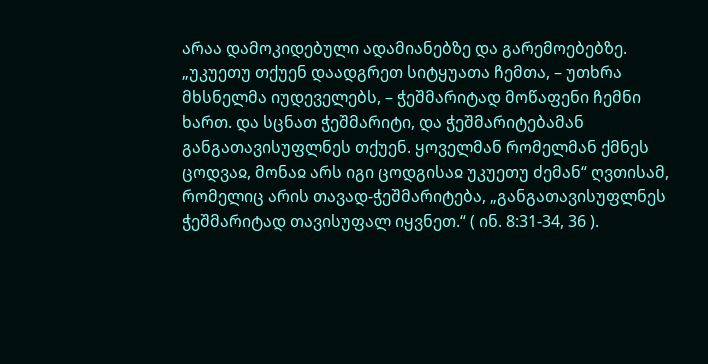არაა დამოკიდებული ადამიანებზე და გარემოებებზე.
„უკუეთუ თქუენ დაადგრეთ სიტყუათა ჩემთა, – უთხრა მხსნელმა იუდეველებს, – ჭეშმარიტად მოწაფენი ჩემნი ხართ. და სცნათ ჭეშმარიტი, და ჭეშმარიტებამან განგათავისუფლნეს თქუენ. ყოველმან რომელმან ქმნეს ცოდვაჲ, მონაჲ არს იგი ცოდგისაჲ უკუეთუ ძემან“ ღვთისამ, რომელიც არის თავად-ჭეშმარიტება, „განგათავისუფლნეს ჭეშმარიტად თავისუფალ იყვნეთ.“ ( ინ. 8:31-34, 36 ).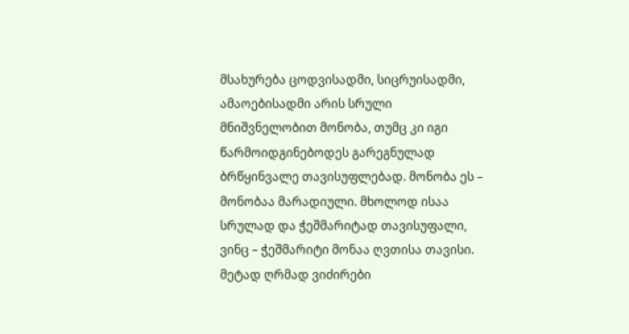მსახურება ცოდვისადმი, სიცრუისადმი, ამაოებისადმი არის სრული მნიშვნელობით მონობა, თუმც კი იგი წარმოიდგინებოდეს გარეგნულად ბრწყინვალე თავისუფლებად. მონობა ეს – მონობაა მარადიული. მხოლოდ ისაა სრულად და ჭეშმარიტად თავისუფალი, ვინც – ჭეშმარიტი მონაა ღვთისა თავისი.
მეტად ღრმად ვიძირები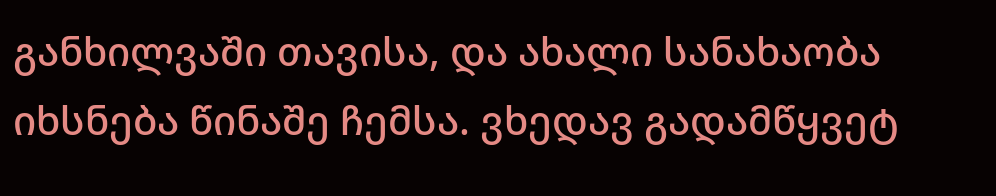განხილვაში თავისა, და ახალი სანახაობა იხსნება წინაშე ჩემსა. ვხედავ გადამწყვეტ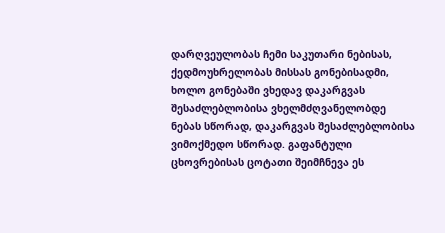დარღვეულობას ჩემი საკუთარი ნებისას, ქედმოუხრელობას მისსას გონებისადმი, ხოლო გონებაში ვხედავ დაკარგვას შესაძლებლობისა ვხელმძღვანელობდე ნებას სწორად, დაკარგვას შესაძლებლობისა ვიმოქმედო სწორად. გაფანტული ცხოვრებისას ცოტათი შეიმჩნევა ეს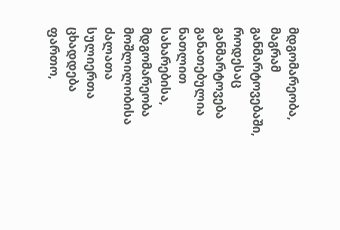მდგომარეობა, მაგრამ განმარტოვებაში, როდესაც განმარტოვება განათებულია ნათლით სახარებისა, მდგომარეობა მოშლილობისა ძალათა სულიერთა ცხადდება ფართო,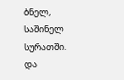ბნელ, საშინელ სურათში. და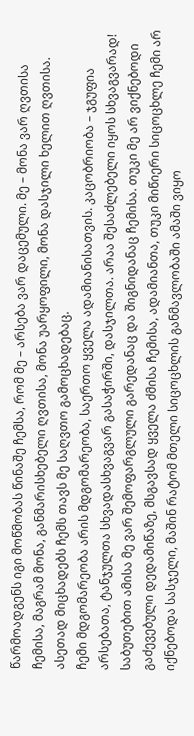წარმოადგენს იგი მოწმობას წინაშე ჩემსა, რომ მე – არსება ვარ დაცემული. მე – მონა ვარ ღვთისა ჩემისა, მაგრამ მონა, განმარისხებელი ღვთისა, მონა უარყოფილი, მონა დასჯილი ხელით ღვთისა. ასეთად მიცხადებს ჩემს თავს მე საღვთო გამოცხადებაც.
ჩემი მდგომარეობა არის მდგომარეობა, საერთო ყველა ადამიანისათვის. კაცობრიობა – ჯგუფია არსებათა, ტანჯულთა სხვადასხვაგვარ გასაჭირში, დასჯილთა. არაა შესაძლებელი იყოს სხვაგვარად! საბუთებით ამისა მე ვარ შემოფარგლული გარედანაც და შიგნიდანაც ჩემისა. თუკი მე არ ვიქნებოდი გაძევებული დედამიწაზე, მსგავსად ყველა ძმისა ჩემისა, ადამიანთა, თუკი მიწიერი სიცოცხლე ჩემი არ იქნებოდა სასჯელი, მაშინ რატომ მთელი სიცოცხლის განმავლობაში ამაში ვიყო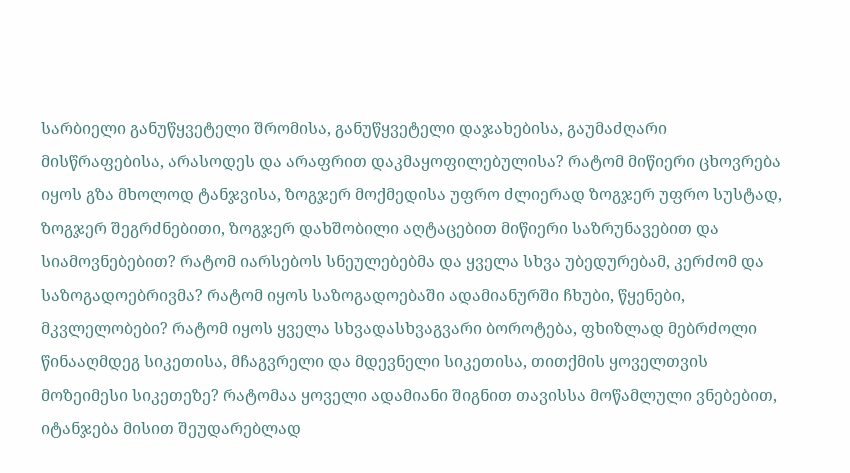სარბიელი განუწყვეტელი შრომისა, განუწყვეტელი დაჯახებისა, გაუმაძღარი მისწრაფებისა, არასოდეს და არაფრით დაკმაყოფილებულისა? რატომ მიწიერი ცხოვრება იყოს გზა მხოლოდ ტანჯვისა, ზოგჯერ მოქმედისა უფრო ძლიერად ზოგჯერ უფრო სუსტად, ზოგჯერ შეგრძნებითი, ზოგჯერ დახშობილი აღტაცებით მიწიერი საზრუნავებით და სიამოვნებებით? რატომ იარსებოს სნეულებებმა და ყველა სხვა უბედურებამ, კერძომ და საზოგადოებრივმა? რატომ იყოს საზოგადოებაში ადამიანურში ჩხუბი, წყენები, მკვლელობები? რატომ იყოს ყველა სხვადასხვაგვარი ბოროტება, ფხიზლად მებრძოლი წინააღმდეგ სიკეთისა, მჩაგვრელი და მდევნელი სიკეთისა, თითქმის ყოველთვის მოზეიმესი სიკეთეზე? რატომაა ყოველი ადამიანი შიგნით თავისსა მოწამლული ვნებებით, იტანჯება მისით შეუდარებლად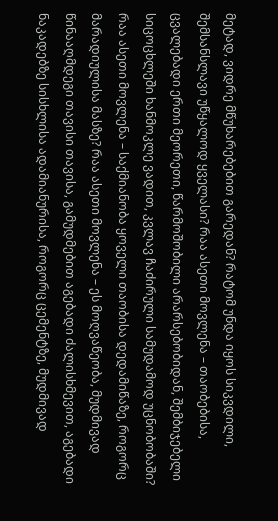მეტად, ვიდრე მწუხარებებით გარედან? რატომ უნდა იყოს სიკვდილი, შემსანსლავი უწყალოდ ყველასი? რაა ასეთი მოვლენა – თაობებისა, ცვალებადი ერთი მეორეთი, წარმოშობილი არარსებობიდან, შემბიჯებელი სიცოცხლეში ხანმოკლე ვადით, კვლავ ჩაძირული სამუდამოდ უცნობობაში?
რაა ასეთი მოვლენა – საქმიანობა ყოველი თაობისა დედამიწაზე, როგორც მარადიულისა მასზე? რაა ასეთი მოვლენა – ეს მოღვაწეობა, მუდმივად წინააღმდეგი თავისი თავისა, გამუდმებით აგებადი ძალისხმევით, აგებადი ნაკადებზე სისხლისა ადამიანურისა, როგორც ცემენტზე, მუდმივად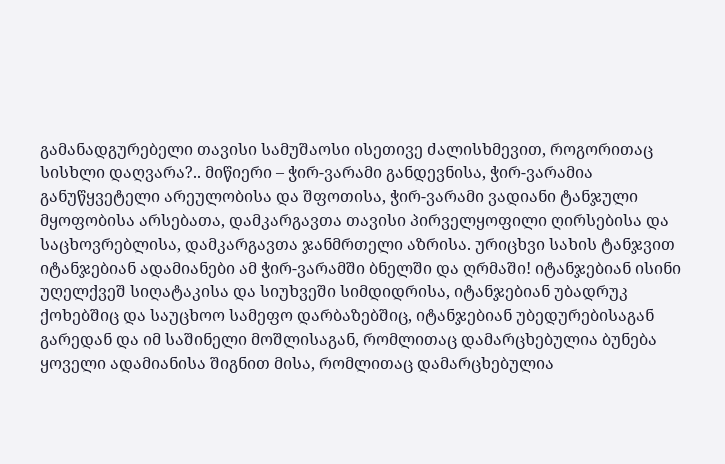გამანადგურებელი თავისი სამუშაოსი ისეთივე ძალისხმევით, როგორითაც სისხლი დაღვარა?.. მიწიერი – ჭირ-ვარამი განდევნისა, ჭირ-ვარამია განუწყვეტელი არეულობისა და შფოთისა, ჭირ-ვარამი ვადიანი ტანჯული მყოფობისა არსებათა, დამკარგავთა თავისი პირველყოფილი ღირსებისა და საცხოვრებლისა, დამკარგავთა ჯანმრთელი აზრისა. ურიცხვი სახის ტანჯვით იტანჯებიან ადამიანები ამ ჭირ-ვარამში ბნელში და ღრმაში! იტანჯებიან ისინი უღელქვეშ სიღატაკისა და სიუხვეში სიმდიდრისა, იტანჯებიან უბადრუკ ქოხებშიც და საუცხოო სამეფო დარბაზებშიც, იტანჯებიან უბედურებისაგან გარედან და იმ საშინელი მოშლისაგან, რომლითაც დამარცხებულია ბუნება ყოველი ადამიანისა შიგნით მისა, რომლითაც დამარცხებულია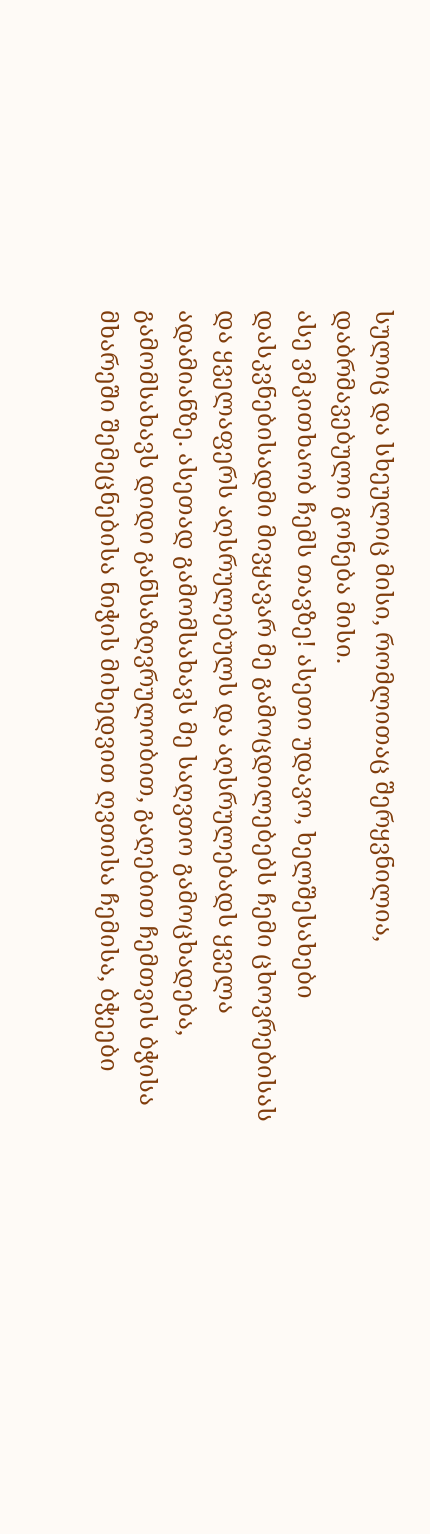სულიც და სხეულიც მისი, რომლითაც შერყვნილია, დაბრმავებული გონება მისი.
ასე ვმკითხაობ ჩემს თავზე! ასეთი უდავო, ხელშესახები დასკვნებისადმი მივყავარ მე გამოცდილებებს ჩემი ცხოვრებისას და ყველაფერს აღსრულებულს და აღსრულებადს ყველა ადამიანზე. ასეთად გამომსახავს მე საღვთო გამოცხადება, გამომსახავს დიდი განსაზღვრულობით, გაღებით ჩემთვის ბჭისა მხარეში შემეცნებისა ნიჭის მიხედვით ღვთისა ჩემისა, ბჭეები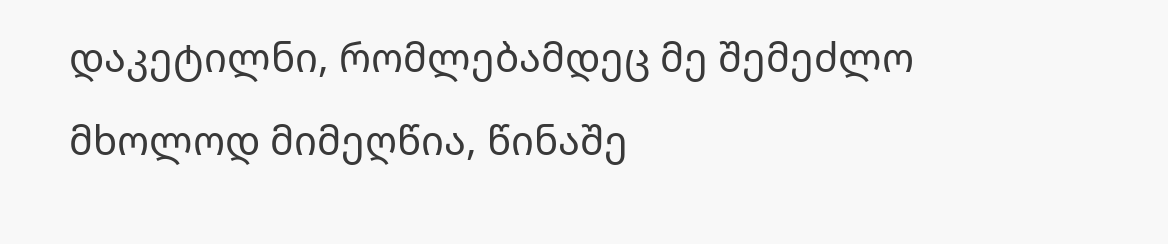დაკეტილნი, რომლებამდეც მე შემეძლო მხოლოდ მიმეღწია, წინაშე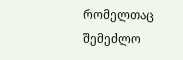რომელთაც შემეძლო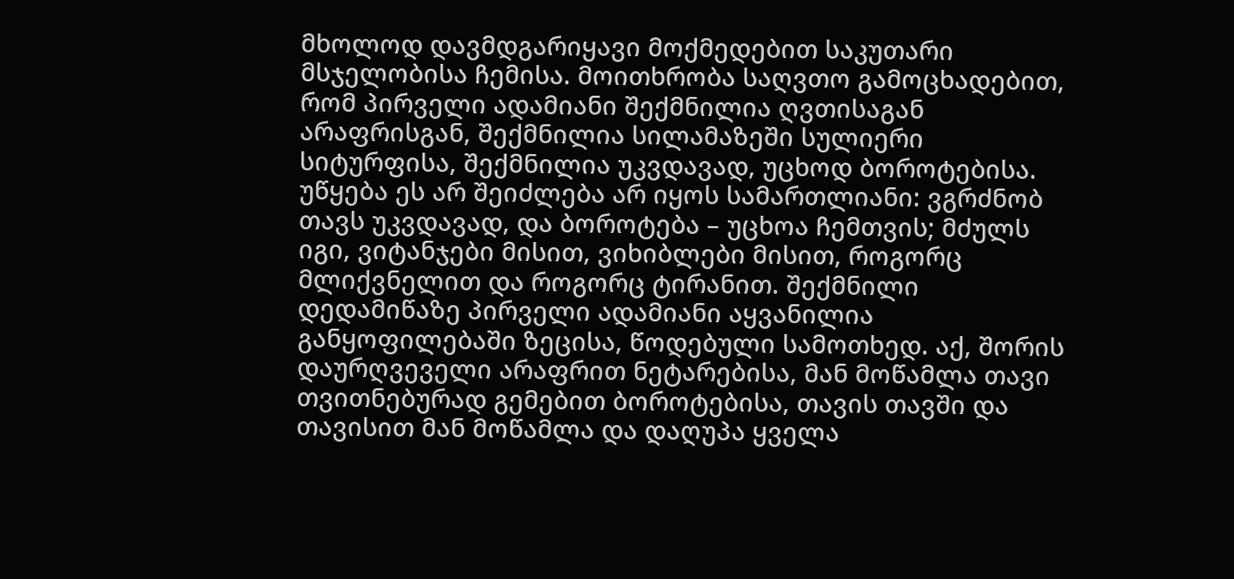მხოლოდ დავმდგარიყავი მოქმედებით საკუთარი მსჯელობისა ჩემისა. მოითხრობა საღვთო გამოცხადებით, რომ პირველი ადამიანი შექმნილია ღვთისაგან არაფრისგან, შექმნილია სილამაზეში სულიერი სიტურფისა, შექმნილია უკვდავად, უცხოდ ბოროტებისა. უწყება ეს არ შეიძლება არ იყოს სამართლიანი: ვგრძნობ თავს უკვდავად, და ბოროტება – უცხოა ჩემთვის; მძულს იგი, ვიტანჯები მისით, ვიხიბლები მისით, როგორც მლიქვნელით და როგორც ტირანით. შექმნილი დედამიწაზე პირველი ადამიანი აყვანილია განყოფილებაში ზეცისა, წოდებული სამოთხედ. აქ, შორის დაურღვეველი არაფრით ნეტარებისა, მან მოწამლა თავი თვითნებურად გემებით ბოროტებისა, თავის თავში და თავისით მან მოწამლა და დაღუპა ყველა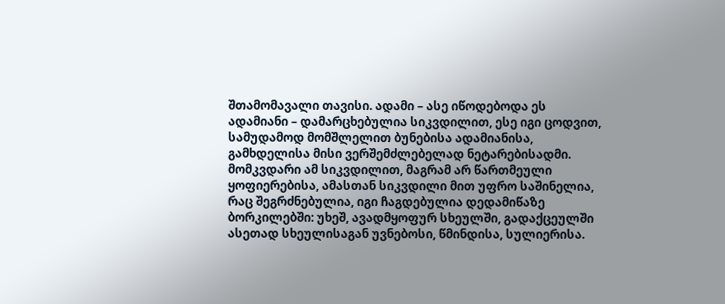შთამომავალი თავისი. ადამი – ასე იწოდებოდა ეს ადამიანი – დამარცხებულია სიკვდილით, ესე იგი ცოდვით, სამუდამოდ მომშლელით ბუნებისა ადამიანისა, გამხდელისა მისი ვერშემძლებელად ნეტარებისადმი. მომკვდარი ამ სიკვდილით, მაგრამ არ წართმეული ყოფიერებისა, ამასთან სიკვდილი მით უფრო საშინელია, რაც შეგრძნებულია, იგი ჩაგდებულია დედამიწაზე ბორკილებში: უხეშ, ავადმყოფურ სხეულში, გადაქცეულში ასეთად სხეულისაგან უვნებოსი, წმინდისა, სულიერისა.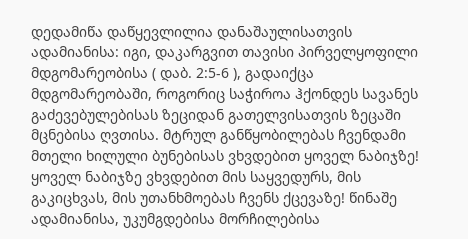დედამიწა დაწყევლილია დანაშაულისათვის ადამიანისა: იგი, დაკარგვით თავისი პირველყოფილი მდგომარეობისა ( დაბ. 2:5-6 ), გადაიქცა მდგომარეობაში, როგორიც საჭიროა ჰქონდეს სავანეს გაძევებულებისას ზეციდან გათელვისათვის ზეცაში მცნებისა ღვთისა. მტრულ განწყობილებას ჩვენდამი მთელი ხილული ბუნებისას ვხვდებით ყოველ ნაბიჯზე! ყოველ ნაბიჯზე ვხვდებით მის საყვედურს, მის გაკიცხვას, მის უთანხმოებას ჩვენს ქცევაზე! წინაშე ადამიანისა, უკუმგდებისა მორჩილებისა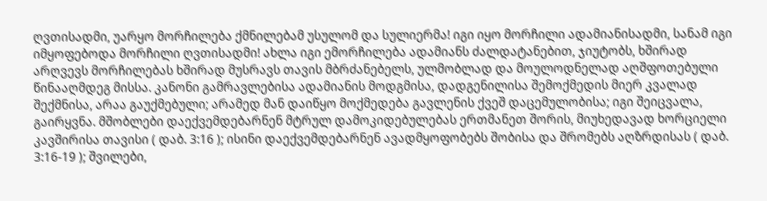ღვთისადმი, უარყო მორჩილება ქმნილებამ უსულომ და სულიერმა! იგი იყო მორჩილი ადამიანისადმი, სანამ იგი იმყოფებოდა მორჩილი ღვთისადმი! ახლა იგი ემორჩილება ადამიანს ძალდატანებით, ჯიუტობს, ხშირად არღვევს მორჩილებას ხშირად მუსრავს თავის მბრძანებელს, ულმობლად და მოულოდნელად აღშფოთებული წინააღმდეგ მისსა. კანონი გამრავლებისა ადამიანის მოდგმისა, დადგენილისა შემოქმედის მიერ კვალად შექმნისა, არაა გაუქმებული; არამედ მან დაიწყო მოქმედება გავლენის ქვეშ დაცემულობისა; იგი შეიცვალა, გაირყვნა. მშობლები დაექვემდებარნენ მტრულ დამოკიდებულებას ერთმანეთ შორის, მიუხედავად ხორციელი კავშირისა თავისი ( დაბ. 3:16 ); ისინი დაექვემდებარნენ ავადმყოფობებს შობისა და შრომებს აღზრდისას ( დაბ. 3:16-19 ); შვილები,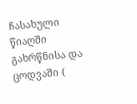ჩასახული წიაღში გახრწნისა და ცოდვაში (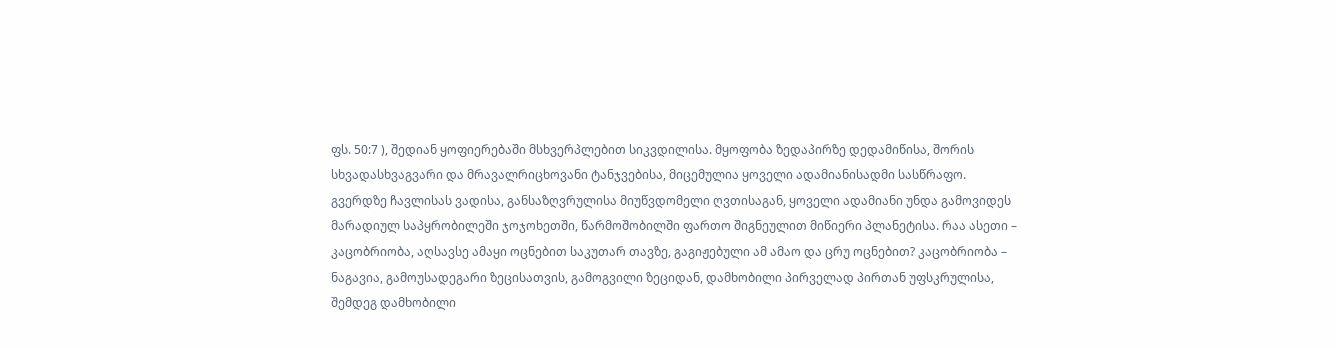ფს. 50:7 ), შედიან ყოფიერებაში მსხვერპლებით სიკვდილისა. მყოფობა ზედაპირზე დედამიწისა, შორის სხვადასხვაგვარი და მრავალრიცხოვანი ტანჯვებისა, მიცემულია ყოველი ადამიანისადმი სასწრაფო. გვერდზე ჩავლისას ვადისა, განსაზღვრულისა მიუწვდომელი ღვთისაგან, ყოველი ადამიანი უნდა გამოვიდეს მარადიულ საპყრობილეში ჯოჯოხეთში, წარმოშობილში ფართო შიგნეულით მიწიერი პლანეტისა. რაა ასეთი – კაცობრიობა, აღსავსე ამაყი ოცნებით საკუთარ თავზე, გაგიჟებული ამ ამაო და ცრუ ოცნებით? კაცობრიობა – ნაგავია, გამოუსადეგარი ზეცისათვის, გამოგვილი ზეციდან, დამხობილი პირველად პირთან უფსკრულისა, შემდეგ დამხობილი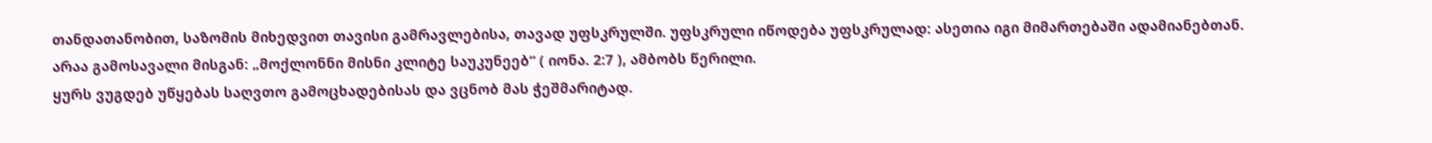თანდათანობით, საზომის მიხედვით თავისი გამრავლებისა, თავად უფსკრულში. უფსკრული იწოდება უფსკრულად: ასეთია იგი მიმართებაში ადამიანებთან. არაა გამოსავალი მისგან: „მოქლონნი მისნი კლიტე საუკუნეებ“ ( იონა. 2:7 ), ამბობს წერილი.
ყურს ვუგდებ უწყებას საღვთო გამოცხადებისას და ვცნობ მას ჭეშმარიტად.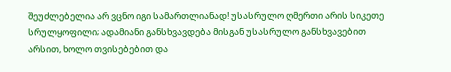შეუძლებელია არ ვცნო იგი სამართლიანად! უსასრულო ღმერთი არის სიკეთე სრულყოფილი; ადამიანი განსხვავდება მისგან უსასრულო განსხვავებით არსით, ხოლო თვისებებით და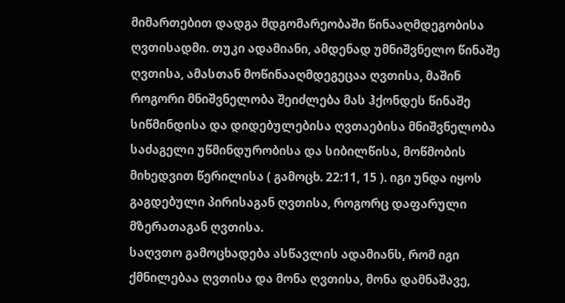მიმართებით დადგა მდგომარეობაში წინააღმდეგობისა ღვთისადმი. თუკი ადამიანი, ამდენად უმნიშვნელო წინაშე ღვთისა, ამასთან მოწინააღმდეგეცაა ღვთისა, მაშინ როგორი მნიშვნელობა შეიძლება მას ჰქონდეს წინაშე სიწმინდისა და დიდებულებისა ღვთაებისა მნიშვნელობა საძაგელი უწმინდურობისა და სიბილწისა, მოწმობის მიხედვით წერილისა ( გამოცხ. 22:11, 15 ). იგი უნდა იყოს გაგდებული პირისაგან ღვთისა, როგორც დაფარული მზერათაგან ღვთისა.
საღვთო გამოცხადება ასწავლის ადამიანს, რომ იგი ქმნილებაა ღვთისა და მონა ღვთისა, მონა დამნაშავე,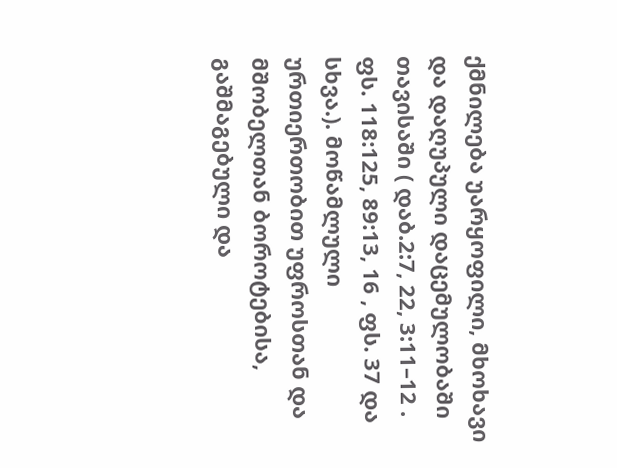ქმნილება უარყოფილი, მხოხავი და დაღუპული დაცემულობაში თავისაში ( დაბ.2:7, 22, 3:11–12 . ფს. 118:125, 89:13, 16 , ფს. 37 და სხვა.). მოწამლული ურთიერთობით უფროსთან და მშობელთან ბოროტებისა, გაშმაგებული და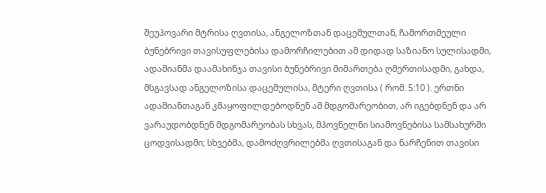შეუპოვარი მტრისა ღვთისა, ანგელოზთან დაცემულთან, ჩამორთმეული ბუნებრივი თავისუფლებისა დამორჩილებით ამ დიდად საზიანო სულისადმი, ადამიანმა დაამახინჯა თავისი ბუნებრივი მიმართება ღმერთისადმი, გახდა, მსგავსად ანგელოზისა დაცემულისა, მტერი ღვთისა ( რომ. 5:10 ). ერთნი ადამიანთაგან კმაყოფილდებოდნენ ამ მდგომარეობით, არ იგებდნენ და არ ვარაუდობდნენ მდგომარეობას სხვას, მპოვნელნი სიამოვნებისა სამსახურში ცოდვისადმი; სხვებმა, დამოძღვრილებმა ღვთისაგან და ნარჩენით თავისი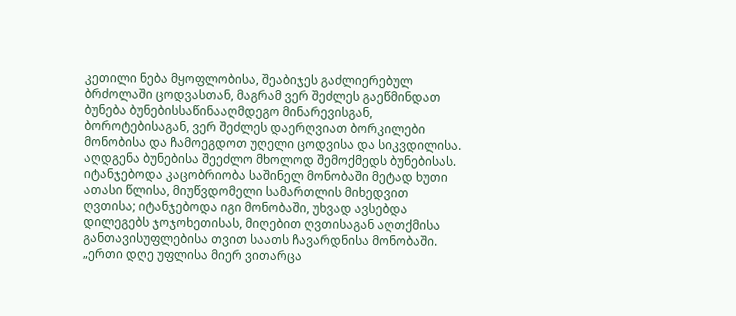კეთილი ნება მყოფლობისა, შეაბიჯეს გაძლიერებულ ბრძოლაში ცოდვასთან, მაგრამ ვერ შეძლეს გაეწმინდათ ბუნება ბუნებისსაწინააღმდეგო მინარევისგან, ბოროტებისაგან, ვერ შეძლეს დაერღვიათ ბორკილები მონობისა და ჩამოეგდოთ უღელი ცოდვისა და სიკვდილისა. აღდგენა ბუნებისა შეეძლო მხოლოდ შემოქმედს ბუნებისას.
იტანჯებოდა კაცობრიობა საშინელ მონობაში მეტად ხუთი ათასი წლისა, მიუწვდომელი სამართლის მიხედვით ღვთისა; იტანჯებოდა იგი მონობაში, უხვად ავსებდა დილეგებს ჯოჯოხეთისას, მიღებით ღვთისაგან აღთქმისა განთავისუფლებისა თვით საათს ჩავარდნისა მონობაში. „ერთი დღე უფლისა მიერ ვითარცა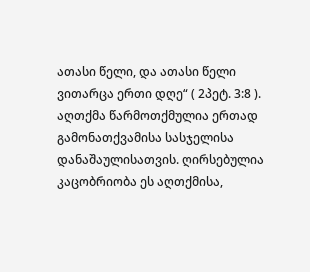ათასი წელი, და ათასი წელი ვითარცა ერთი დღე“ ( 2პეტ. 3:8 ). აღთქმა წარმოთქმულია ერთად გამონათქვამისა სასჯელისა დანაშაულისათვის. ღირსებულია კაცობრიობა ეს აღთქმისა,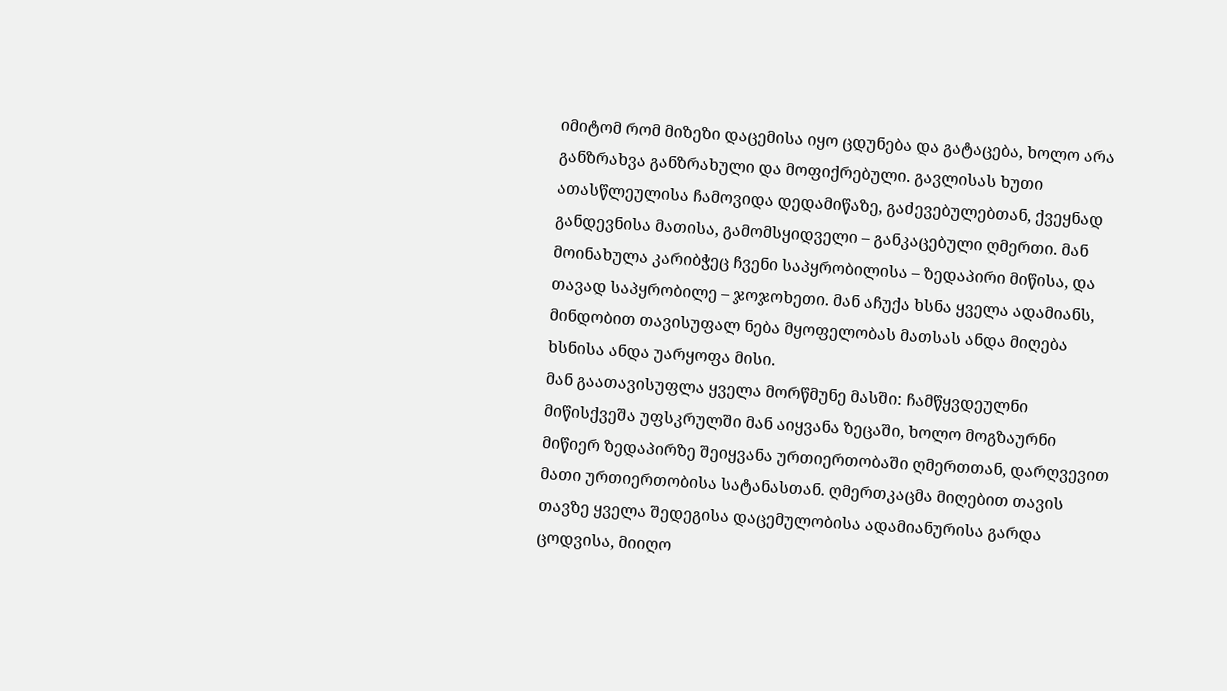იმიტომ რომ მიზეზი დაცემისა იყო ცდუნება და გატაცება, ხოლო არა განზრახვა განზრახული და მოფიქრებული. გავლისას ხუთი ათასწლეულისა ჩამოვიდა დედამიწაზე, გაძევებულებთან, ქვეყნად განდევნისა მათისა, გამომსყიდველი – განკაცებული ღმერთი. მან მოინახულა კარიბჭეც ჩვენი საპყრობილისა – ზედაპირი მიწისა, და თავად საპყრობილე – ჯოჯოხეთი. მან აჩუქა ხსნა ყველა ადამიანს, მინდობით თავისუფალ ნება მყოფელობას მათსას ანდა მიღება ხსნისა ანდა უარყოფა მისი.
მან გაათავისუფლა ყველა მორწმუნე მასში: ჩამწყვდეულნი მიწისქვეშა უფსკრულში მან აიყვანა ზეცაში, ხოლო მოგზაურნი მიწიერ ზედაპირზე შეიყვანა ურთიერთობაში ღმერთთან, დარღვევით მათი ურთიერთობისა სატანასთან. ღმერთკაცმა მიღებით თავის თავზე ყველა შედეგისა დაცემულობისა ადამიანურისა გარდა ცოდვისა, მიიღო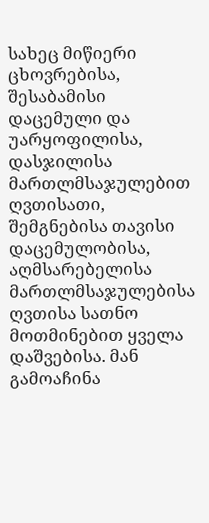სახეც მიწიერი ცხოვრებისა, შესაბამისი დაცემული და უარყოფილისა, დასჯილისა მართლმსაჯულებით ღვთისათი, შემგნებისა თავისი დაცემულობისა, აღმსარებელისა მართლმსაჯულებისა ღვთისა სათნო მოთმინებით ყველა დაშვებისა. მან გამოაჩინა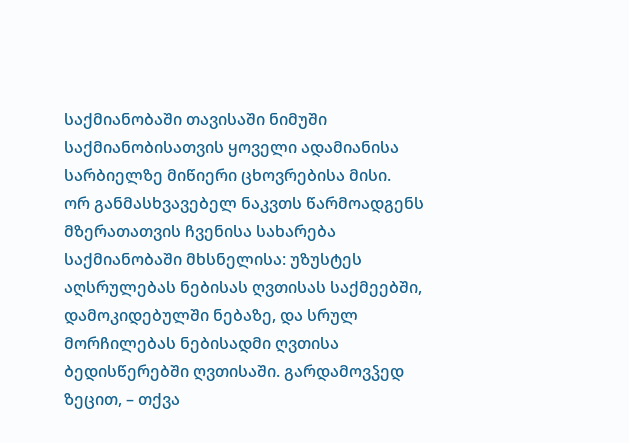საქმიანობაში თავისაში ნიმუში საქმიანობისათვის ყოველი ადამიანისა სარბიელზე მიწიერი ცხოვრებისა მისი.
ორ განმასხვავებელ ნაკვთს წარმოადგენს მზერათათვის ჩვენისა სახარება საქმიანობაში მხსნელისა: უზუსტეს აღსრულებას ნებისას ღვთისას საქმეებში, დამოკიდებულში ნებაზე, და სრულ მორჩილებას ნებისადმი ღვთისა ბედისწერებში ღვთისაში. გარდამოვჴედ ზეცით, – თქვა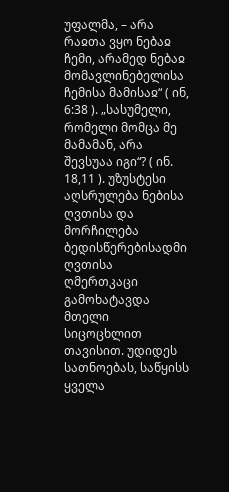უფალმა, – არა რაჲთა ვყო ნებაჲ ჩემი, არამედ ნებაჲ მომავლინებელისა ჩემისა მამისაჲ“ ( ინ, 6:38 ). „სასუმელი, რომელი მომცა მე მამამან, არა შევსუაა იგი“? ( ინ. 18,11 ). უზუსტესი აღსრულება ნებისა ღვთისა და მორჩილება ბედისწერებისადმი ღვთისა ღმერთკაცი გამოხატავდა მთელი სიცოცხლით თავისით. უდიდეს სათნოებას, საწყისს ყველა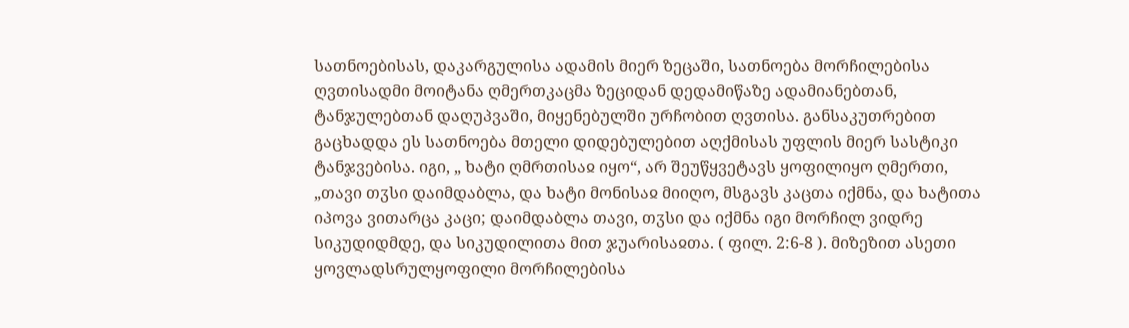სათნოებისას, დაკარგულისა ადამის მიერ ზეცაში, სათნოება მორჩილებისა ღვთისადმი მოიტანა ღმერთკაცმა ზეციდან დედამიწაზე ადამიანებთან, ტანჯულებთან დაღუპვაში, მიყენებულში ურჩობით ღვთისა. განსაკუთრებით გაცხადდა ეს სათნოება მთელი დიდებულებით აღქმისას უფლის მიერ სასტიკი ტანჯვებისა. იგი, „ ხატი ღმრთისაჲ იყო“, არ შეუწყვეტავს ყოფილიყო ღმერთი, „თავი თჳსი დაიმდაბლა, და ხატი მონისაჲ მიიღო, მსგავს კაცთა იქმნა, და ხატითა იპოვა ვითარცა კაცი; დაიმდაბლა თავი, თჳსი და იქმნა იგი მორჩილ ვიდრე სიკუდიდმდე, და სიკუდილითა მით ჯუარისაჲთა. ( ფილ. 2:6-8 ). მიზეზით ასეთი ყოვლადსრულყოფილი მორჩილებისა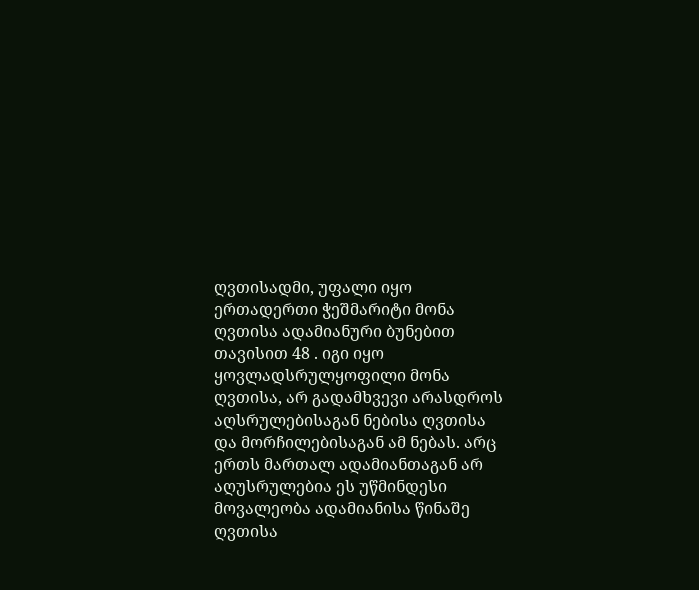ღვთისადმი, უფალი იყო ერთადერთი ჭეშმარიტი მონა ღვთისა ადამიანური ბუნებით თავისით 48 . იგი იყო ყოვლადსრულყოფილი მონა ღვთისა, არ გადამხვევი არასდროს აღსრულებისაგან ნებისა ღვთისა და მორჩილებისაგან ამ ნებას. არც ერთს მართალ ადამიანთაგან არ აღუსრულებია ეს უწმინდესი მოვალეობა ადამიანისა წინაშე ღვთისა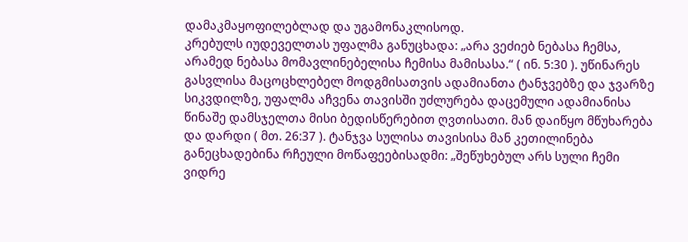დამაკმაყოფილებლად და უგამონაკლისოდ.
კრებულს იუდეველთას უფალმა განუცხადა: „არა ვეძიებ ნებასა ჩემსა, არამედ ნებასა მომავლინებელისა ჩემისა მამისასა.“ ( ინ. 5:30 ). უწინარეს გასვლისა მაცოცხლებელ მოდგმისათვის ადამიანთა ტანჯვებზე და ჯვარზე სიკვდილზე, უფალმა აჩვენა თავისში უძლურება დაცემული ადამიანისა წინაშე დამსჯელთა მისი ბედისწერებით ღვთისათი. მან დაიწყო მწუხარება და დარდი ( მთ. 26:37 ). ტანჯვა სულისა თავისისა მან კეთილინება განეცხადებინა რჩეული მოწაფეებისადმი: „შეწუხებულ არს სული ჩემი ვიდრე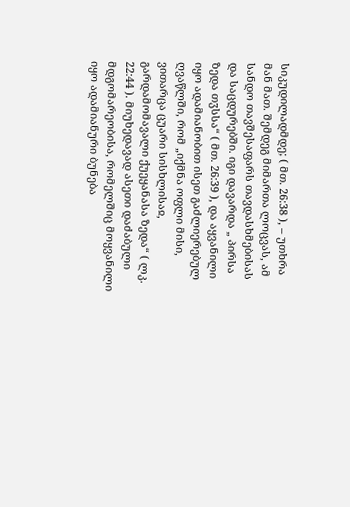სიკუდილადმდე; ( მთ. 26:38 ), – უთხრა მან მათ. შემდეგ მიმართა ლოცვას, ამ სანდო თავშესაფარს თავდასხმებისას და საცდურებში. იგი დავარდა „ პირსა ზედა თჳსსა“ ( მთ. 26:39 ), და აყვანილი იყო ადამიანობით ისეთ გაძლიერებულ ღვაწლში, რომ „იქმნა ოფლი მისი, ვითარცა ცუარი სისხლისაჲ, გარდამომავალი ქუეყანასა ზედა“ ( ლკ. 22:44 ). მიუხედავად ასეთი დაძაბული მდგომარეობისა, რომელშიც მოყვანილი იყო ადამიანური ბუნება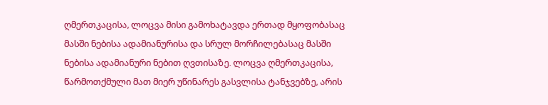ღმერთკაცისა, ლოცვა მისი გამოხატავდა ერთად მყოფობასაც მასში ნებისა ადამიანურისა და სრულ მორჩილებასაც მასში ნებისა ადამიანური ნებით ღვთისაზე. ლოცვა ღმერთკაცისა, წარმოთქმული მათ მიერ უწინარეს გასვლისა ტანჯვებზე, არის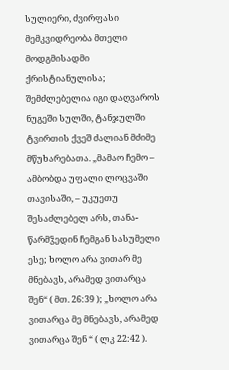სულიერი, ძვირფასი მემკვიდრეობა მთელი მოდგმისადმი ქრისტიანულისა; შემძლებელია იგი დაღვაროს ნუგეში სულში, ტანჯულში ტვირთის ქვეშ ძალიან მძიმე მწუხარებათა. „მამაო ჩემო – ამბობდა უფალი ლოცვაში თავისაში, – უკუეთუ შესაძლებელ არს, თანა-წარმჴედინ ჩემგან სასუმელი ესე; ხოლო არა ვითარ მე მნებავს, არამედ ვითარცა შენ“ ( მთ. 26:39 ); „ხოლო არა ვითარცა მე მნებავს, არამედ ვითარცა შენ “ ( ლკ 22:42 ).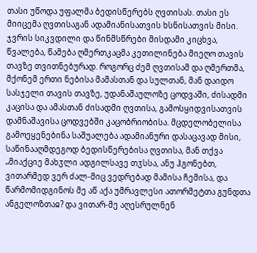თასი უწოდა უფალმა ბედისწერებს ღვთისას. თასი ეს მიიცემა ღვთისაგან ადამიანისათვის ხსნისათვის მისი.
ჯვრის სიკვდილი და წინმსწრები მისდამი კიცხვა, წვალება, წამება ღმერთკაცმა კეთილინება მიეღო თავის თავზე თვითნებურად. როგორც ძემ ღვთისამ და ღმერთმა, მქონემ ერთი ნებისა მამასთან და სულთან, მან დაიდო სასჯელი თავის თავზე, უდანაშაულოზე ცოდვაში, ძისადმი კაცისა და ამასთან ძისადმი ღვთისა, გამოსყიდვისათვის დამნაშავისა ცოდვებში კაცობრიობისა. მცდელობელისა გამოეყენებინა საშუალება ადამიანური დასაცავად მისი, საწინააღმდეგოდ ბედისწერებისა ღვთისა, მან თქვა „მიაქციე მახჳლი ადგილსავე თჳსსა, ანუ ჰგონებთ, ვითარმედ ვერ ძალ-მიც ვედრებად მამისა ჩემისა, და წარმომიდგინოს მე აწ აქა უმრავლესი ათორმეტთა გუნდთა ანგელოზთაჲ? და ვითარ-მე აღესრულნენ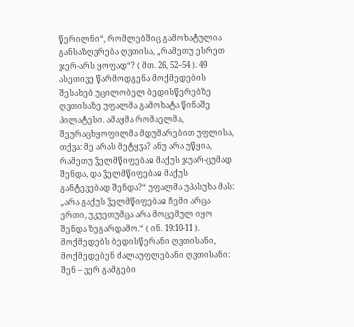წერილნი“, რომლებშიც გამოხატულია განსაზღვრება ღვთისა, „რამეთუ ესრეთ ჯერ-არს ყოფად“? ( მთ. 26, 52–54 ). 49 ასეთივე წარმოდგენა მოქმედების შესახებ უცილობელ ბედისწერებზე ღვთისაზე უფალმა გამოხატა წინაშე პილატესი. ამაყმა რომაელმა, შეურაცხყოფილმა მდუმარებით უფლისა, თქვა: მე არას მეტყჳა? ანუ არა უწყია, რამეთუ ჴელმწიფებაჲ მაქუს ჯუარ-ცუმად შენდა, და ჴელმწიფებაჲ მაქუს განტევებად შენდა?“ უფალმა უპასუხა მას: „არა გაქუს ჴელმწიფებაჲ ჩემი არცა ერთი, უკუეთუმცა არა მოცემულ იყო შენდა ზეგარდამო.“ ( ინ. 19:10-11 ). მოქმედებს ბედისწერანი ღვთისანი, მოქმედებენ ძალაუფლებანი ღვთისანი: შენ – ვერ გამგები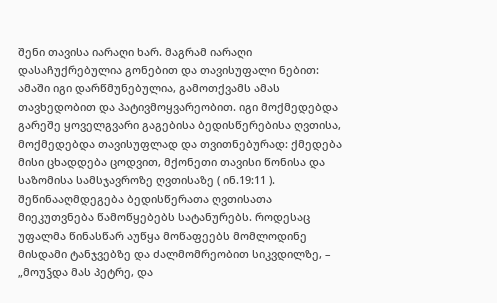შენი თავისა იარაღი ხარ. მაგრამ იარაღი დასაჩუქრებულია გონებით და თავისუფალი ნებით: ამაში იგი დარწმუნებულია, გამოთქვამს ამას თავხედობით და პატივმოყვარეობით. იგი მოქმედებდა გარეშე ყოველგვარი გაგებისა ბედისწერებისა ღვთისა, მოქმედებდა თავისუფლად და თვითნებურად: ქმედება მისი ცხადდება ცოდვით, მქონეთი თავისი წონისა და საზომისა სამსჯავროზე ღვთისაზე ( ინ.19:11 ).
შეწინააღმდეგება ბედისწერათა ღვთისათა მიეკუთვნება წამოწყებებს სატანურებს. როდესაც უფალმა წინასწარ აუწყა მოწაფეებს მომლოდინე მისდამი ტანჯვებზე და ძალმომრეობით სიკვდილზე, – „მოუჴდა მას პეტრე, და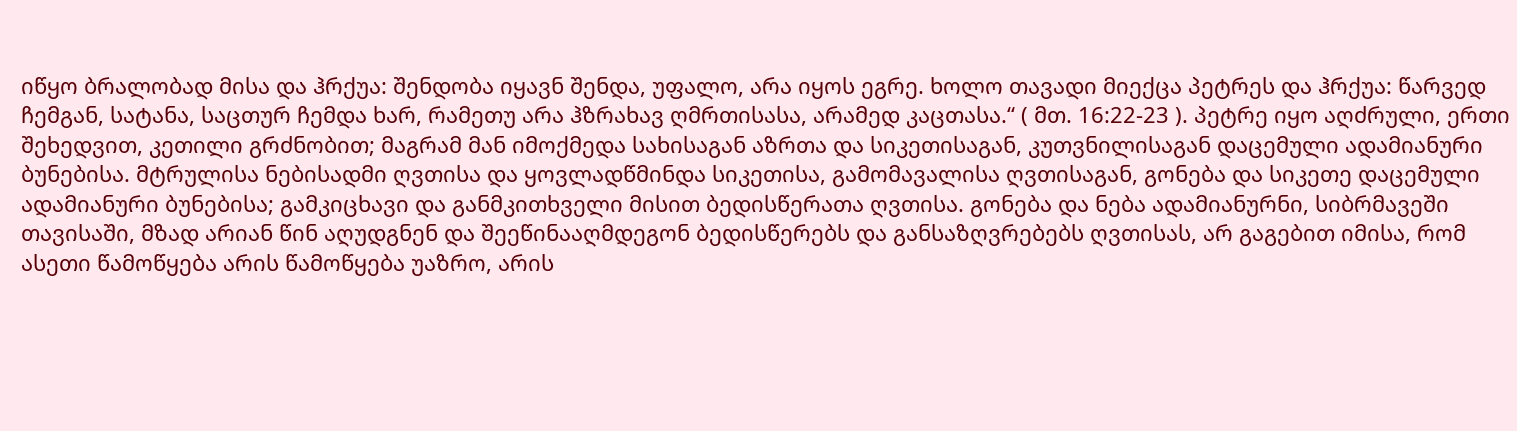იწყო ბრალობად მისა და ჰრქუა: შენდობა იყავნ შენდა, უფალო, არა იყოს ეგრე. ხოლო თავადი მიექცა პეტრეს და ჰრქუა: წარვედ ჩემგან, სატანა, საცთურ ჩემდა ხარ, რამეთუ არა ჰზრახავ ღმრთისასა, არამედ კაცთასა.“ ( მთ. 16:22-23 ). პეტრე იყო აღძრული, ერთი შეხედვით, კეთილი გრძნობით; მაგრამ მან იმოქმედა სახისაგან აზრთა და სიკეთისაგან, კუთვნილისაგან დაცემული ადამიანური ბუნებისა. მტრულისა ნებისადმი ღვთისა და ყოვლადწმინდა სიკეთისა, გამომავალისა ღვთისაგან, გონება და სიკეთე დაცემული ადამიანური ბუნებისა; გამკიცხავი და განმკითხველი მისით ბედისწერათა ღვთისა. გონება და ნება ადამიანურნი, სიბრმავეში თავისაში, მზად არიან წინ აღუდგნენ და შეეწინააღმდეგონ ბედისწერებს და განსაზღვრებებს ღვთისას, არ გაგებით იმისა, რომ ასეთი წამოწყება არის წამოწყება უაზრო, არის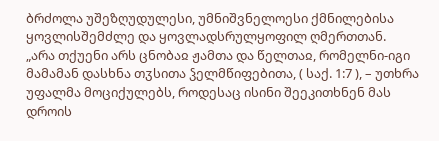ბრძოლა უშეზღუდულესი, უმნიშვნელოესი ქმნილებისა ყოვლისშემძლე და ყოვლადსრულყოფილ ღმერთთან.
„არა თქუენი არს ცნობაჲ ჟამთა და წელთაჲ, რომელნი-იგი მამამან დასხნა თჳსითა ჴელმწიფებითა, ( საქ. 1:7 ), – უთხრა უფალმა მოციქულებს, როდესაც ისინი შეეკითხნენ მას დროის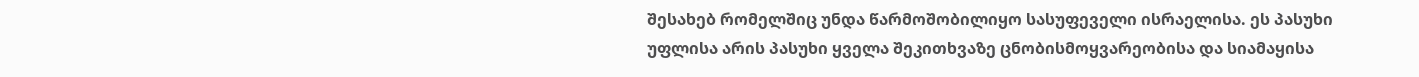შესახებ რომელშიც უნდა წარმოშობილიყო სასუფეველი ისრაელისა. ეს პასუხი უფლისა არის პასუხი ყველა შეკითხვაზე ცნობისმოყვარეობისა და სიამაყისა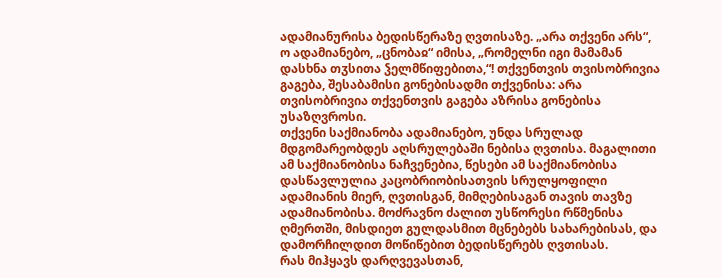ადამიანურისა ბედისწერაზე ღვთისაზე. „არა თქვენი არს“, ო ადამიანებო, „ცნობაჲ“ იმისა, „რომელნი იგი მამამან დასხნა თჳსითა ჴელმწიფებითა,“! თქვენთვის თვისობრივია გაგება, შესაბამისი გონებისადმი თქვენისა: არა თვისობრივია თქვენთვის გაგება აზრისა გონებისა უსაზღვროსი.
თქვენი საქმიანობა ადამიანებო, უნდა სრულად მდგომარეობდეს აღსრულებაში ნებისა ღვთისა. მაგალითი ამ საქმიანობისა ნაჩვენებია, წესები ამ საქმიანობისა დასწავლულია კაცობრიობისათვის სრულყოფილი ადამიანის მიერ, ღვთისგან, მიმღებისაგან თავის თავზე ადამიანობისა. მოძრავნო ძალით უსწორესი რწმენისა ღმერთში, მისდიეთ გულდასმით მცნებებს სახარებისას, და დამორჩილდით მოწიწებით ბედისწერებს ღვთისას.
რას მიჰყავს დარღვევასთან,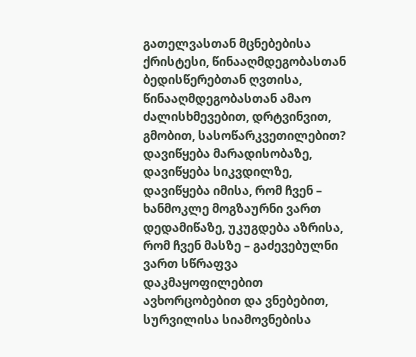გათელვასთან მცნებებისა ქრისტესი, წინააღმდეგობასთან ბედისწერებთან ღვთისა, წინააღმდეგობასთან ამაო ძალისხმევებით, დრტვინვით, გმობით, სასოწარკვეთილებით? დავიწყება მარადისობაზე, დავიწყება სიკვდილზე, დავიწყება იმისა, რომ ჩვენ – ხანმოკლე მოგზაურნი ვართ დედამიწაზე, უკუგდება აზრისა, რომ ჩვენ მასზე – გაძევებულნი ვართ სწრაფვა დაკმაყოფილებით ავხორცობებით და ვნებებით, სურვილისა სიამოვნებისა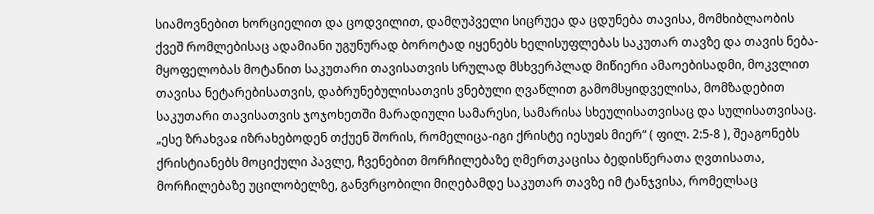სიამოვნებით ხორციელით და ცოდვილით, დამღუპველი სიცრუეა და ცდუნება თავისა, მომხიბლაობის ქვეშ რომლებისაც ადამიანი უგუნურად ბოროტად იყენებს ხელისუფლებას საკუთარ თავზე და თავის ნება-მყოფელობას მოტანით საკუთარი თავისათვის სრულად მსხვერპლად მიწიერი ამაოებისადმი, მოკვლით თავისა ნეტარებისათვის, დაბრუნებულისათვის ვნებული ღვაწლით გამომსყიდველისა, მომზადებით საკუთარი თავისათვის ჯოჯოხეთში მარადიული სამარესი, სამარისა სხეულისათვისაც და სულისათვისაც.
„ესე ზრახვაჲ იზრახებოდენ თქუენ შორის, რომელიცა-იგი ქრისტე იესუჲს მიერ“ ( ფილ. 2:5-8 ), შეაგონებს ქრისტიანებს მოციქული პავლე, ჩვენებით მორჩილებაზე ღმერთკაცისა ბედისწერათა ღვთისათა, მორჩილებაზე უცილობელზე, განვრცობილი მიღებამდე საკუთარ თავზე იმ ტანჯვისა, რომელსაც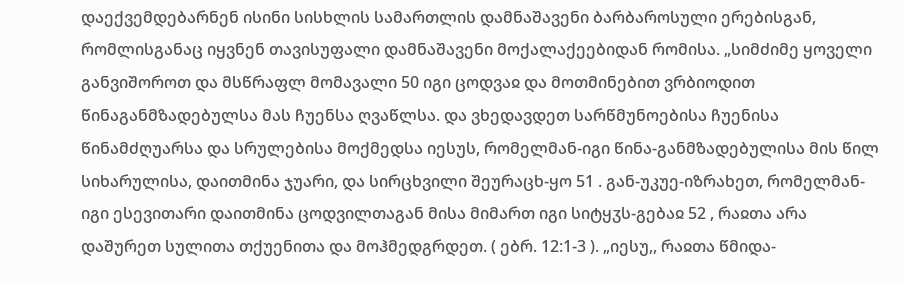დაექვემდებარნენ ისინი სისხლის სამართლის დამნაშავენი ბარბაროსული ერებისგან, რომლისგანაც იყვნენ თავისუფალი დამნაშავენი მოქალაქეებიდან რომისა. „სიმძიმე ყოველი განვიშოროთ და მსწრაფლ მომავალი 50 იგი ცოდვაჲ და მოთმინებით ვრბიოდით წინაგანმზადებულსა მას ჩუენსა ღვაწლსა. და ვხედავდეთ სარწმუნოებისა ჩუენისა წინამძღუარსა და სრულებისა მოქმედსა იესუს, რომელმან-იგი წინა-განმზადებულისა მის წილ სიხარულისა, დაითმინა ჯუარი, და სირცხვილი შეურაცხ-ყო 51 . გან-უკუე-იზრახეთ, რომელმან-იგი ესევითარი დაითმინა ცოდვილთაგან მისა მიმართ იგი სიტყჳს-გებაჲ 52 , რაჲთა არა დაშურეთ სულითა თქუენითა და მოჰმედგრდეთ. ( ებრ. 12:1-3 ). „იესუ,, რაჲთა წმიდა-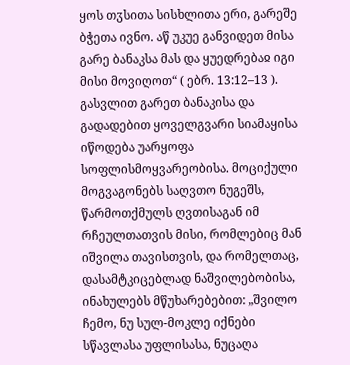ყოს თჳსითა სისხლითა ერი, გარეშე ბჭეთა ივნო. აწ უკუე განვიდეთ მისა გარე ბანაკსა მას და ყუედრებაჲ იგი მისი მოვიღოთ“ ( ებრ. 13:12–13 ). გასვლით გარეთ ბანაკისა და გადადებით ყოველგვარი სიამაყისა იწოდება უარყოფა სოფლისმოყვარეობისა. მოციქული მოგვაგონებს საღვთო ნუგეშს, წარმოთქმულს ღვთისაგან იმ რჩეულთათვის მისი, რომლებიც მან იშვილა თავისთვის, და რომელთაც, დასამტკიცებლად ნაშვილებობისა, ინახულებს მწუხარებებით: „შვილო ჩემო, ნუ სულ-მოკლე იქნები სწავლასა უფლისასა, ნუცაღა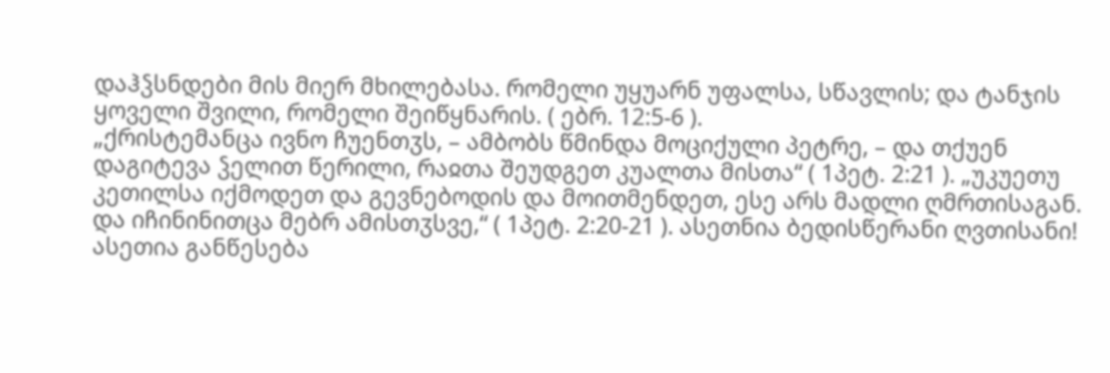დაჰჴსნდები მის მიერ მხილებასა. რომელი უყუარნ უფალსა, სწავლის; და ტანჯის ყოველი შვილი, რომელი შეიწყნარის. ( ებრ. 12:5-6 ).
„ქრისტემანცა ივნო ჩუენთჳს, – ამბობს წმინდა მოციქული პეტრე, – და თქუენ დაგიტევა ჴელით წერილი, რაჲთა შეუდგეთ კუალთა მისთა“ ( 1პეტ. 2:21 ). „უკუეთუ კეთილსა იქმოდეთ და გევნებოდის და მოითმენდეთ, ესე არს მადლი ღმრთისაგან. და იჩინინითცა მებრ ამისთჳსვე,“ ( 1პეტ. 2:20-21 ). ასეთნია ბედისწერანი ღვთისანი! ასეთია განწესება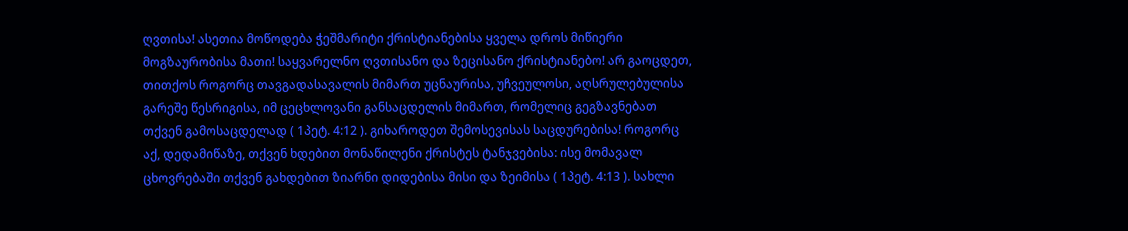ღვთისა! ასეთია მოწოდება ჭეშმარიტი ქრისტიანებისა ყველა დროს მიწიერი მოგზაურობისა მათი! საყვარელნო ღვთისანო და ზეცისანო ქრისტიანებო! არ გაოცდეთ, თითქოს როგორც თავგადასავალის მიმართ უცნაურისა, უჩვეულოსი, აღსრულებულისა გარეშე წესრიგისა, იმ ცეცხლოვანი განსაცდელის მიმართ, რომელიც გეგზავნებათ თქვენ გამოსაცდელად ( 1პეტ. 4:12 ). გიხაროდეთ შემოსევისას საცდურებისა! როგორც აქ, დედამიწაზე, თქვენ ხდებით მონაწილენი ქრისტეს ტანჯვებისა: ისე მომავალ ცხოვრებაში თქვენ გახდებით ზიარნი დიდებისა მისი და ზეიმისა ( 1პეტ. 4:13 ). სახლი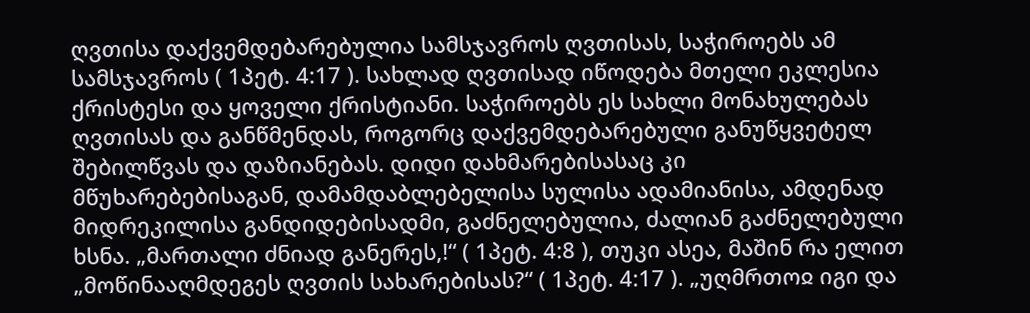ღვთისა დაქვემდებარებულია სამსჯავროს ღვთისას, საჭიროებს ამ სამსჯავროს ( 1პეტ. 4:17 ). სახლად ღვთისად იწოდება მთელი ეკლესია ქრისტესი და ყოველი ქრისტიანი. საჭიროებს ეს სახლი მონახულებას ღვთისას და განწმენდას, როგორც დაქვემდებარებული განუწყვეტელ შებილწვას და დაზიანებას. დიდი დახმარებისასაც კი მწუხარებებისაგან, დამამდაბლებელისა სულისა ადამიანისა, ამდენად მიდრეკილისა განდიდებისადმი, გაძნელებულია, ძალიან გაძნელებული ხსნა. „მართალი ძნიად განერეს,!“ ( 1პეტ. 4:8 ), თუკი ასეა, მაშინ რა ელით „მოწინააღმდეგეს ღვთის სახარებისას?“ ( 1პეტ. 4:17 ). „უღმრთოჲ იგი და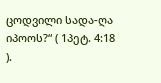ცოდვილი სადა-ღა იპოოს?“ ( 1პეტ. 4:18 ).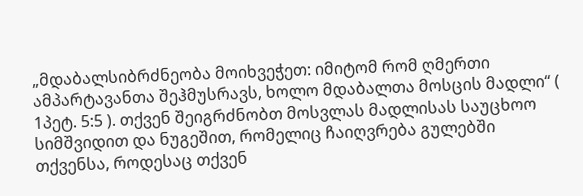„მდაბალსიბრძნეობა მოიხვეჭეთ: იმიტომ რომ ღმერთი ამპარტავანთა შეჰმუსრავს, ხოლო მდაბალთა მოსცის მადლი“ ( 1პეტ. 5:5 ). თქვენ შეიგრძნობთ მოსვლას მადლისას საუცხოო სიმშვიდით და ნუგეშით, რომელიც ჩაიღვრება გულებში თქვენსა, როდესაც თქვენ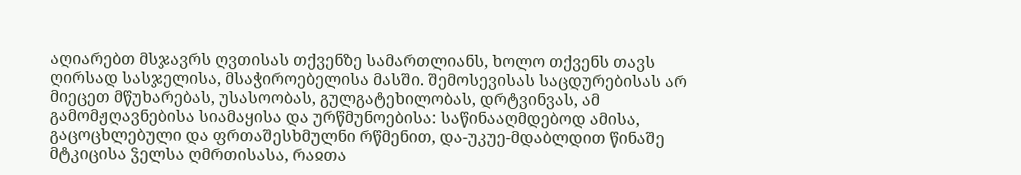აღიარებთ მსჯავრს ღვთისას თქვენზე სამართლიანს, ხოლო თქვენს თავს ღირსად სასჯელისა, მსაჭიროებელისა მასში. შემოსევისას საცდურებისას არ მიეცეთ მწუხარებას, უსასოობას, გულგატეხილობას, დრტვინვას, ამ გამომჟღავნებისა სიამაყისა და ურწმუნოებისა: საწინააღმდებოდ ამისა, გაცოცხლებული და ფრთაშესხმულნი რწმენით, და-უკუე-მდაბლდით წინაშე მტკიცისა ჴელსა ღმრთისასა, რაჲთა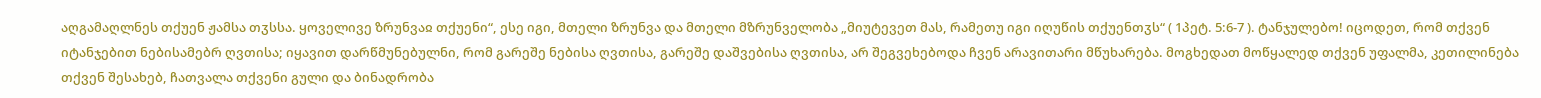აღგამაღლნეს თქუენ ჟამსა თჳსსა. ყოველივე ზრუნვაჲ თქუენი“, ესე იგი, მთელი ზრუნვა და მთელი მზრუნველობა „მიუტევეთ მას, რამეთუ იგი იღუწის თქუენთჳს“ ( 1პეტ. 5:6-7 ). ტანჯულებო! იცოდეთ, რომ თქვენ იტანჯებით ნებისამებრ ღვთისა; იყავით დარწმუნებულნი, რომ გარეშე ნებისა ღვთისა, გარეშე დაშვებისა ღვთისა, არ შეგვეხებოდა ჩვენ არავითარი მწუხარება. მოგხედათ მოწყალედ თქვენ უფალმა, კეთილინება თქვენ შესახებ, ჩათვალა თქვენი გული და ბინადრობა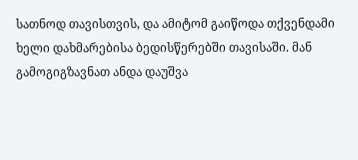სათნოდ თავისთვის, და ამიტომ გაიწოდა თქვენდამი ხელი დახმარებისა ბედისწერებში თავისაში. მან გამოგიგზავნათ ანდა დაუშვა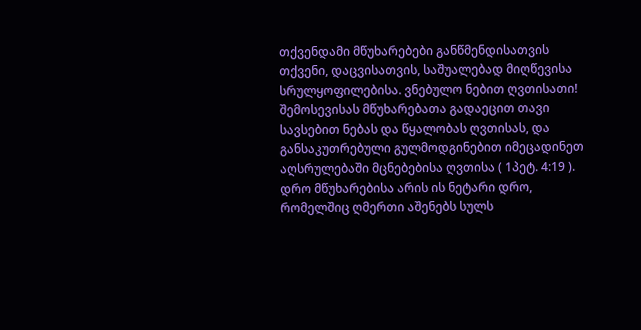თქვენდამი მწუხარებები განწმენდისათვის თქვენი, დაცვისათვის, საშუალებად მიღწევისა სრულყოფილებისა. ვნებულო ნებით ღვთისათი! შემოსევისას მწუხარებათა გადაეცით თავი სავსებით ნებას და წყალობას ღვთისას, და განსაკუთრებული გულმოდგინებით იმეცადინეთ აღსრულებაში მცნებებისა ღვთისა ( 1პეტ. 4:19 ). დრო მწუხარებისა არის ის ნეტარი დრო, რომელშიც ღმერთი აშენებს სულს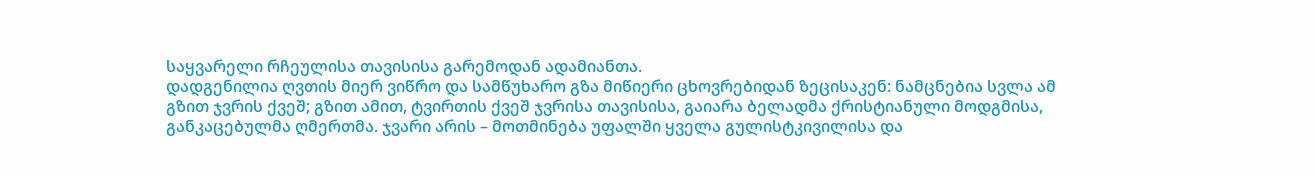საყვარელი რჩეულისა თავისისა გარემოდან ადამიანთა.
დადგენილია ღვთის მიერ ვიწრო და სამწუხარო გზა მიწიერი ცხოვრებიდან ზეცისაკენ: ნამცნებია სვლა ამ გზით ჯვრის ქვეშ; გზით ამით, ტვირთის ქვეშ ჯვრისა თავისისა, გაიარა ბელადმა ქრისტიანული მოდგმისა, განკაცებულმა ღმერთმა. ჯვარი არის – მოთმინება უფალში ყველა გულისტკივილისა და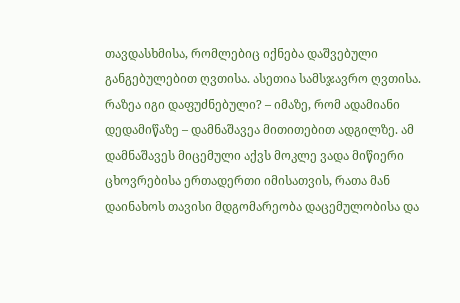თავდასხმისა, რომლებიც იქნება დაშვებული განგებულებით ღვთისა. ასეთია სამსჯავრო ღვთისა. რაზეა იგი დაფუძნებული? – იმაზე, რომ ადამიანი დედამიწაზე – დამნაშავეა მითითებით ადგილზე. ამ დამნაშავეს მიცემული აქვს მოკლე ვადა მიწიერი ცხოვრებისა ერთადერთი იმისათვის, რათა მან დაინახოს თავისი მდგომარეობა დაცემულობისა და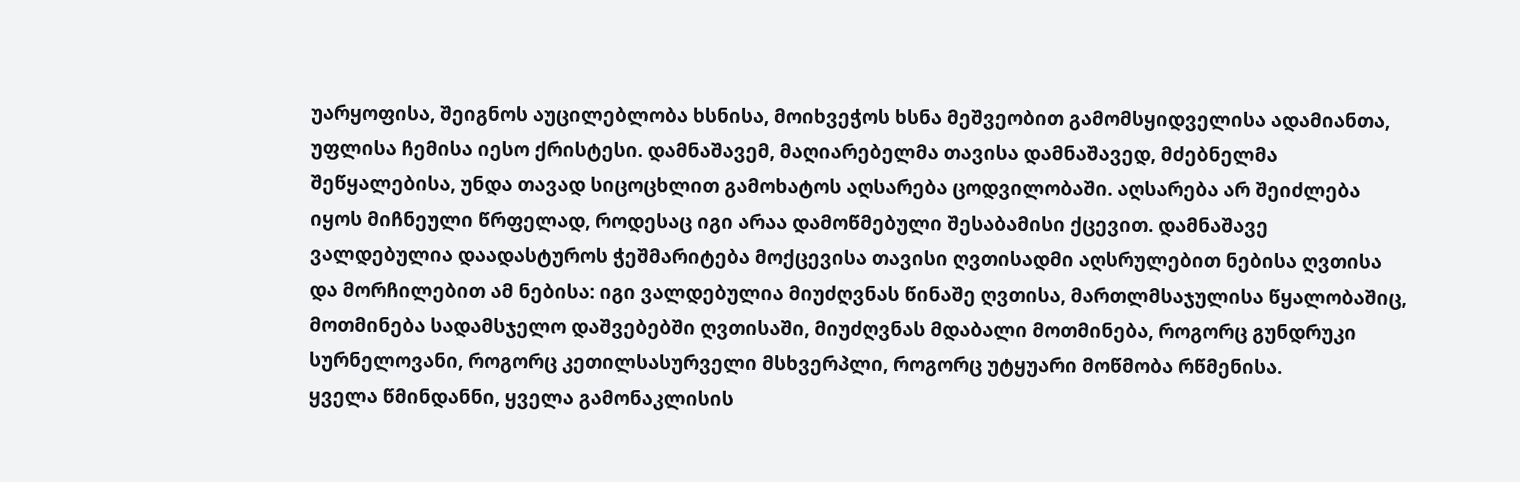უარყოფისა, შეიგნოს აუცილებლობა ხსნისა, მოიხვეჭოს ხსნა მეშვეობით გამომსყიდველისა ადამიანთა, უფლისა ჩემისა იესო ქრისტესი. დამნაშავემ, მაღიარებელმა თავისა დამნაშავედ, მძებნელმა შეწყალებისა, უნდა თავად სიცოცხლით გამოხატოს აღსარება ცოდვილობაში. აღსარება არ შეიძლება იყოს მიჩნეული წრფელად, როდესაც იგი არაა დამოწმებული შესაბამისი ქცევით. დამნაშავე ვალდებულია დაადასტუროს ჭეშმარიტება მოქცევისა თავისი ღვთისადმი აღსრულებით ნებისა ღვთისა და მორჩილებით ამ ნებისა: იგი ვალდებულია მიუძღვნას წინაშე ღვთისა, მართლმსაჯულისა წყალობაშიც, მოთმინება სადამსჯელო დაშვებებში ღვთისაში, მიუძღვნას მდაბალი მოთმინება, როგორც გუნდრუკი სურნელოვანი, როგორც კეთილსასურველი მსხვერპლი, როგორც უტყუარი მოწმობა რწმენისა.
ყველა წმინდანნი, ყველა გამონაკლისის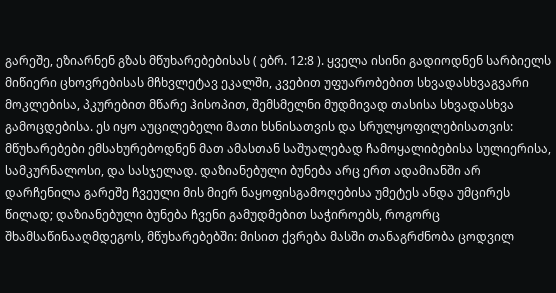გარეშე, ეზიარნენ გზას მწუხარებებისას ( ებრ. 12:8 ). ყველა ისინი გადიოდნენ სარბიელს მიწიერი ცხოვრებისას მჩხვლეტავ ეკალში, კვებით უფუარობებით სხვადასხვაგვარი მოკლებისა, პკურებით მწარე ჰისოპით, შემსმელნი მუდმივად თასისა სხვადასხვა გამოცდებისა. ეს იყო აუცილებელი მათი ხსნისათვის და სრულყოფილებისათვის: მწუხარებები ემსახურებოდნენ მათ ამასთან საშუალებად ჩამოყალიბებისა სულიერისა, სამკურნალოსი, და სასჯელად. დაზიანებული ბუნება არც ერთ ადამიანში არ დარჩენილა გარეშე ჩვეული მის მიერ ნაყოფისგამოღებისა უმეტეს ანდა უმცირეს წილად; დაზიანებული ბუნება ჩვენი გამუდმებით საჭიროებს, როგორც შხამსაწინააღმდეგოს, მწუხარებებში: მისით ქვრება მასში თანაგრძნობა ცოდვილ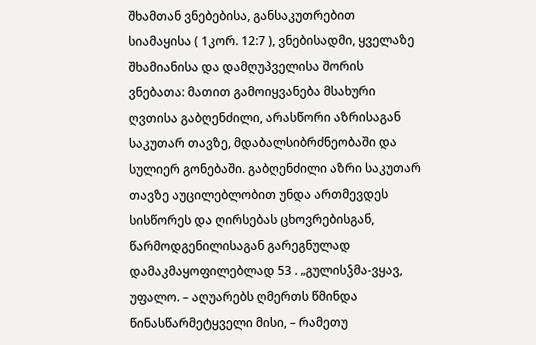შხამთან ვნებებისა, განსაკუთრებით სიამაყისა ( 1კორ. 12:7 ), ვნებისადმი, ყველაზე შხამიანისა და დამღუპველისა შორის ვნებათა: მათით გამოიყვანება მსახური ღვთისა გაბღენძილი, არასწორი აზრისაგან საკუთარ თავზე, მდაბალსიბრძნეობაში და სულიერ გონებაში. გაბღენძილი აზრი საკუთარ თავზე აუცილებლობით უნდა ართმევდეს სისწორეს და ღირსებას ცხოვრებისგან, წარმოდგენილისაგან გარეგნულად დამაკმაყოფილებლად 53 . „გულისჴმა-ვყავ, უფალო. – აღუარებს ღმერთს წმინდა წინასწარმეტყველი მისი, – რამეთუ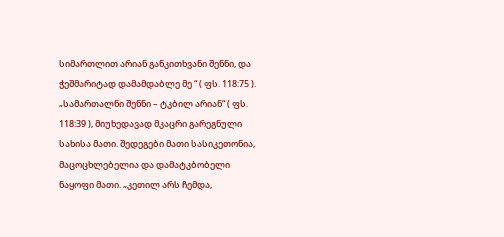სიმართლით არიან განკითხვანი შენნი, და ჭეშმარიტად დამამდაბლე მე “ ( ფს. 118:75 ). „სამართალნი შენნი – ტკბილ არიან“ ( ფს. 118:39 ), მიუხედავად მკაცრი გარეგნული სახისა მათი. შედეგები მათი სასიკეთონია, მაცოცხლებელია და დამატკბობელი ნაყოფი მათი. „კეთილ არს ჩემდა,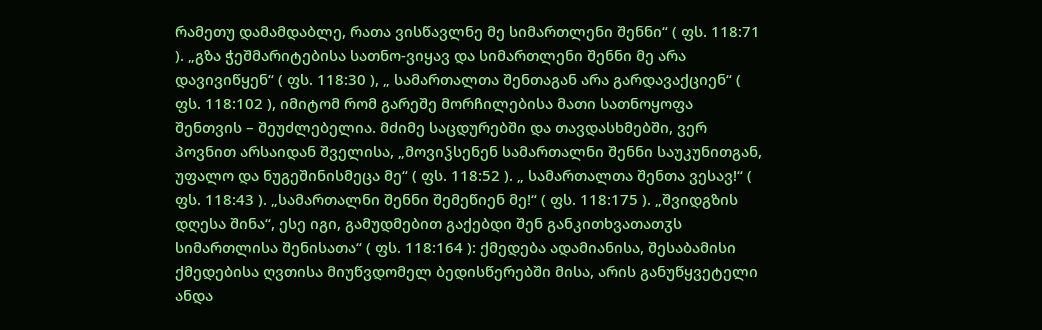რამეთუ დამამდაბლე, რათა ვისწავლნე მე სიმართლენი შენნი“ ( ფს. 118:71 ). „გზა ჭეშმარიტებისა სათნო-ვიყავ და სიმართლენი შენნი მე არა დავივიწყენ“ ( ფს. 118:30 ), „ სამართალთა შენთაგან არა გარდავაქციენ“ ( ფს. 118:102 ), იმიტომ რომ გარეშე მორჩილებისა მათი სათნოყოფა შენთვის – შეუძლებელია. მძიმე საცდურებში და თავდასხმებში, ვერ პოვნით არსაიდან შველისა, „მოვიჴსენენ სამართალნი შენნი საუკუნითგან, უფალო და ნუგეშინისმეცა მე“ ( ფს. 118:52 ). „ სამართალთა შენთა ვესავ!“ ( ფს. 118:43 ). „სამართალნი შენნი შემეწიენ მე!“ ( ფს. 118:175 ). „შვიდგზის დღესა შინა“, ესე იგი, გამუდმებით გაქებდი შენ განკითხვათათჳს სიმართლისა შენისათა“ ( ფს. 118:164 ): ქმედება ადამიანისა, შესაბამისი ქმედებისა ღვთისა მიუწვდომელ ბედისწერებში მისა, არის განუწყვეტელი ანდა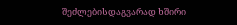შეძლებისდაგვარად ხშირი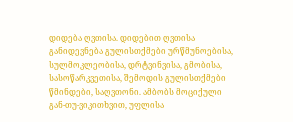დიდება ღვთისა. დიდებით ღვთისა განიდევნება გულისთქმები ურწმუნოებისა, სულმოკლეობისა, დრტვინვისა, გმობისა, სასოწარკვეთისა, შემოდის გულისთქმები წმინდები, საღვთონი. ამბობს მოციქული გან-თუ-ვიკითხვით, უფლისა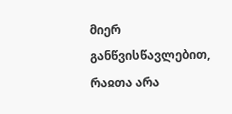მიერ განწვისწავლებით, რაჲთა არა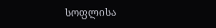სოფლისა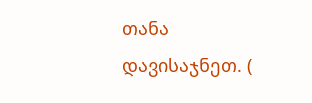თანა დავისაჯნეთ. (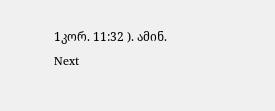1კორ. 11:32 ). ამინ.
Next